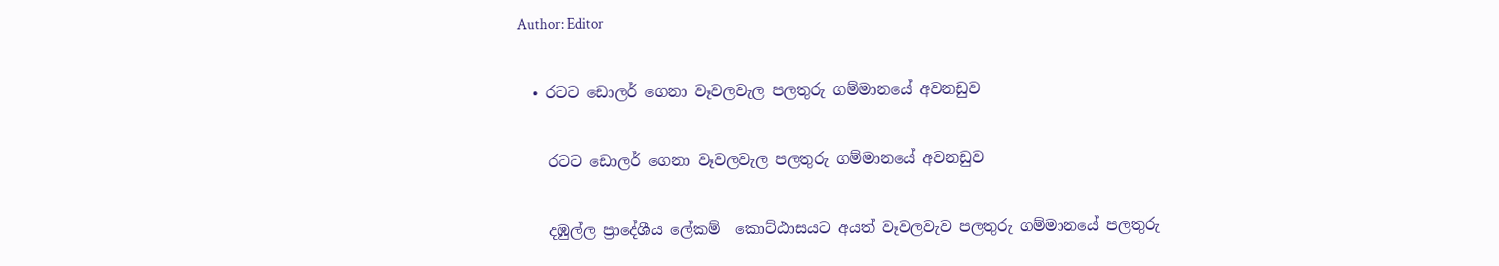Author: Editor

  • රටට ඩොලර් ගෙනා වෑවලවැල පලතුරු ගම්මානයේ අවනඩුව

    රටට ඩොලර් ගෙනා වෑවලවැල පලතුරු ගම්මානයේ අවනඩුව

    දඹුල්ල ප්‍රාදේශීය ලේකම්  කොට්ඨාසයට අයත් වෑවලවැව පලතුරු ගම්මානයේ පලතුරු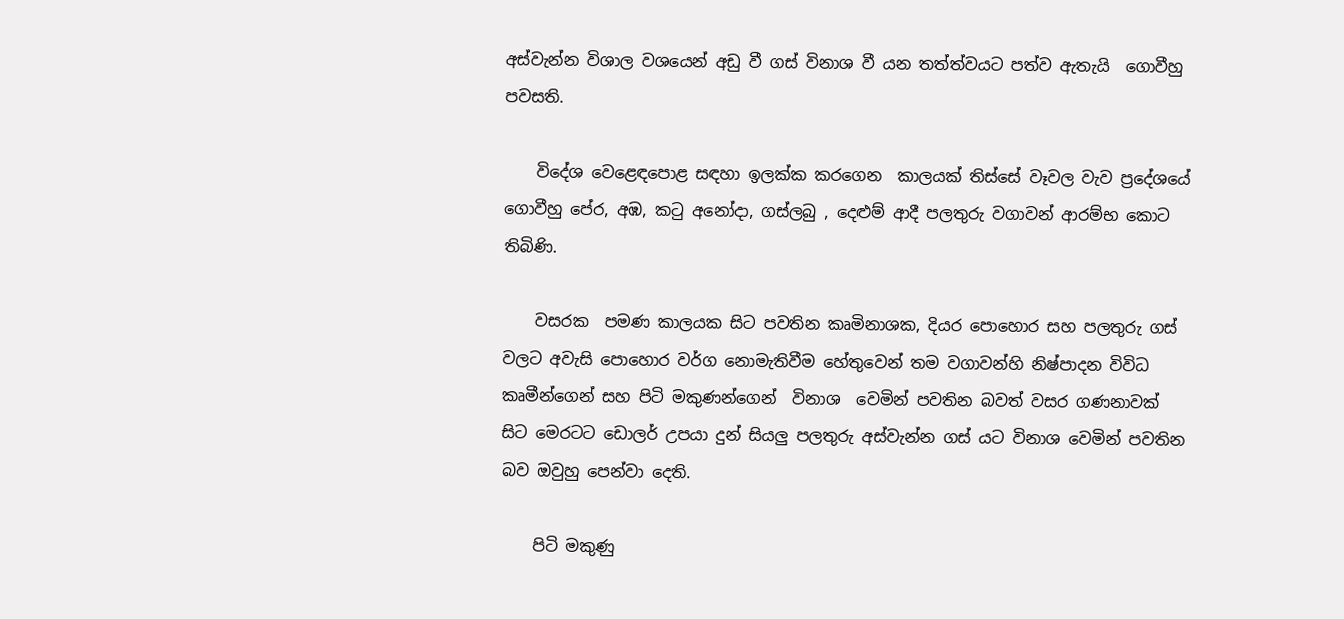අස්වැන්න විශාල වශයෙන් අඩු වී ගස් විනාශ වී යන තත්ත්වයට පත්ව ඇතැයි  ගොවීහු පවසති.

    විදේශ වෙළෙඳපොළ සඳහා ඉලක්ක කරගෙන  කාලයක් තිස්සේ වෑවල වැව ප්‍රදේශයේ ගොවීහු පේර, අඹ, කටු අනෝදා, ගස්ලබු , දෙළුම් ආදී පලතුරු වගාවන් ආරම්භ කොට තිබිණි.

    වසරක  පමණ කාලයක සිට පවතින කෘමිනාශක, දියර පොහොර සහ පලතුරු ගස් වලට අවැසි පොහොර වර්ග නොමැතිවීම හේතුවෙන් තම වගාවන්හි නිෂ්පාදන විවිධ කෘමීන්ගෙන් සහ පිටි මකුණන්ගෙන්  විනාශ  වෙමින් පවතින බවත් වසර ගණනාවක් සිට මෙරටට ඩොලර් උපයා දුන් සියලු පලතුරු අස්වැන්න ගස් යට විනාශ වෙමින් පවතින බව ඔවුහු පෙන්වා දෙති.

    පිටි මකුණු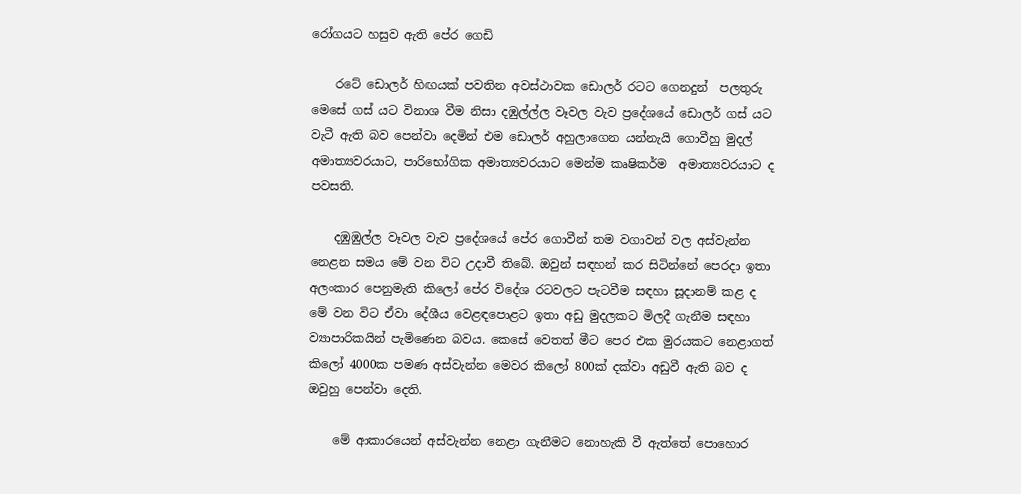රෝගයට හසුව ඇති පේර ගෙඩි

    රටේ ඩොලර් හිඟයක් පවතින අවස්ථාවක ඩොලර් රටට ගෙනදුන්  පලතුරු මෙසේ ගස් යට විනාශ වීම නිසා දඹුල්ල්ල වෑවල වැව ප්‍රදේශයේ ඩොලර් ගස් යට වැටී ඇති බව පෙන්වා දෙමින් එම ඩොලර් අහුලාගෙන යන්නැයි ගොවීහු මුදල් අමාත්‍යවරයාට, පාරිභෝගික අමාත්‍යවරයාට මෙන්ම කෘෂිකර්ම  අමාත්‍යවරයාට ද පවසති.

    දඹුඹුල්ල වෑවල වැව ප්‍රදේශයේ පේර ගොවීන් තම වගාවන් වල අස්වැන්න නෙළන සමය මේ වන විට උදාවී තිබේ. ඔවුන් සඳහන් කර සිටින්නේ පෙරදා ඉතා අලංකාර පෙනුමැති කිලෝ පේර විදේශ රටවලට පැටවීම සඳහා සූදානම් කළ ද මේ වන විට ඒවා දේශීය වෙළඳපොළට ඉතා අඩු මුදලකට මිලදී ගැනීම සඳහා ව්‍යාපාරිකයින් පැමිණෙන බවය. කෙසේ වෙතත් මීට පෙර එක මුරයකට නෙළාගත් කිලෝ 4000ක පමණ අස්වැන්න මෙවර කිලෝ 800ක් දක්වා අඩුවී ඇති බව ද ඔවුහු පෙන්වා දෙති.

    මේ ආකාරයෙන් අස්වැන්න නෙළා ගැනීමට නොහැකි වී ඇත්තේ පොහොර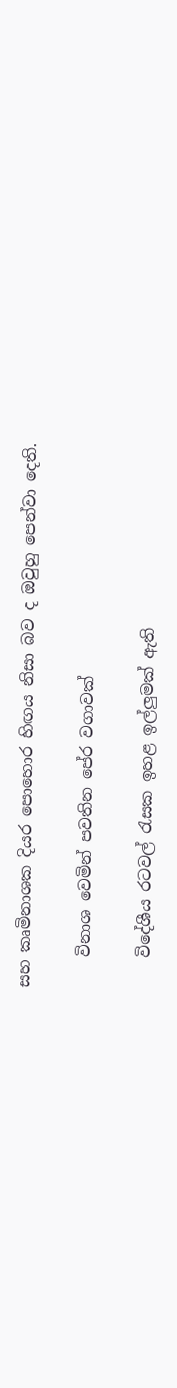සහ කෘමිනාශක දියර පොහොර හිඟය නිසා බව ද ඔවුහු පෙන්වා දෙති.

    විනාශ වෙමින් පවතින පේර වගාවක්

    විදේශීය රටවල් රැසක ඉහළ ඉල්ලුමක් ඇති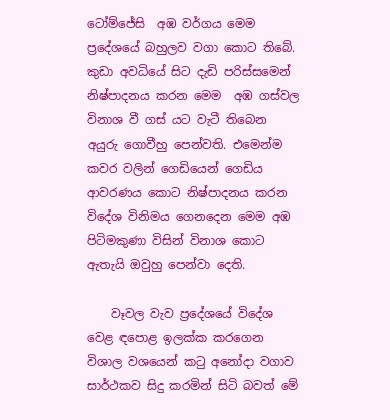ටෝම්ජේසි  අඹ වර්ගය මෙම ප්‍රදේශයේ බහුලව වගා කොට තිබේ. කුඩා අවධියේ සිට දැඩි පරිස්සමෙන්  නිෂ්පාදනය කරන මෙම  අඹ ගස්වල විනාශ වී ගස් යට වැටී තිබෙන අයුරු ගොවීහු පෙන්වති. එමෙන්ම කවර වලින් ගෙඩියෙන් ගෙඩිය ආවරණය කොට නිෂ්පාදනය කරන විදේශ විනිමය ගෙනදෙන මෙම අඹ පිටිමකුණා විසින් විනාශ කොට ඇතැයි ඔවුහු පෙන්වා දෙති.

    වෑවල වැව ප්‍රදේශයේ විදේශ වෙළ ඳපොළ ඉලක්ක කරගෙන විශාල වශයෙන් කටු අනෝදා වගාව සාර්ථකව සිදු කරමින් සිටි බවත් මේ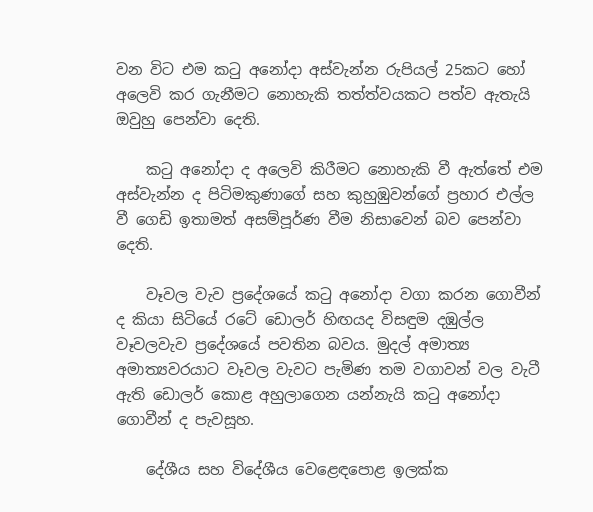වන විට එම කටු අනෝදා අස්වැන්න රුපියල් 25කට හෝ අලෙවි කර ගැනීමට නොහැකි තත්ත්වයකට පත්ව ඇතැයි ඔවුහු පෙන්වා දෙති.

    කටු අනෝදා ද අලෙවි කිරීමට නොහැකි වී ඇත්තේ එම අස්වැන්න ද පිටිමකුණාගේ සහ කුහුඹුවන්ගේ ප්‍රහාර එල්ල වී ගෙඩි ඉතාමත් අසම්පූර්ණ වීම නිසාවෙන් බව පෙන්වා දෙති.

    වෑවල වැව ප්‍රදේශයේ කටු අනෝදා වගා කරන ගොවීන් ද කියා සිටියේ රටේ ඩොලර් හිඟයද විසඳුම දඹුල්ල වෑවලවැව ප්‍රදේශයේ පවතින බවය. මුදල් අමාත්‍ය අමාත්‍යවරයාට වෑවල වැවට පැමිණ තම වගාවන් වල වැටී ඇති ඩොලර් කොළ අහුලාගෙන යන්නැයි කටු අනෝදා ගොවීන් ද පැවසූහ.

    දේශීය සහ විදේශීය වෙළෙඳපොළ ඉලක්ක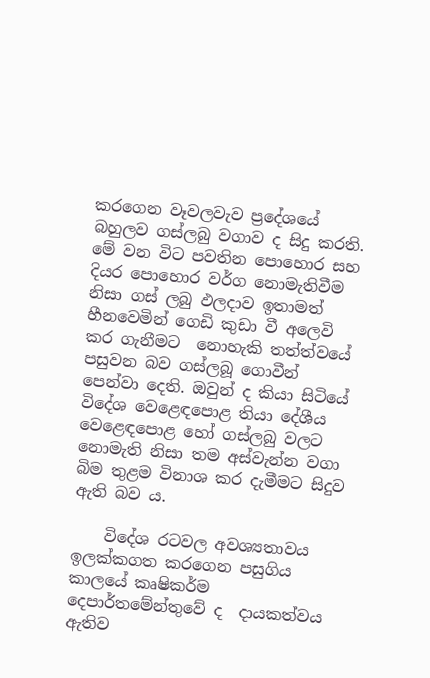කරගෙන වෑවලවැව ප්‍රදේශයේ බහුලව ගස්ලබු වගාව ද සිදු කරති. මේ වන විට පවතින පොහොර සහ දියර පොහොර වර්ග නොමැතිවීම නිසා ගස් ලබු ඵලදාව ඉතාමත් හීනවෙමින් ගෙඩි කුඩා වී අලෙවි කර ගැනීමට  නොහැකි තත්ත්වයේ පසුවන බව ගස්ලබූ ගොවීන් පෙන්වා දෙති. ඔවුන් ද කියා සිටියේ විදේශ වෙළෙඳපොළ තියා දේශීය වෙළෙඳපොළ හෝ ගස්ලබු වලට  නොමැති නිසා තම අස්වැන්න වගා  බිම තුළම විනාශ කර දැමීමට සිදුව ඇති බව ය.

    විදේශ රටවල අවශ්‍යතාවය ඉලක්කගත කරගෙන පසුගිය කාලයේ කෘෂිකර්ම දෙපාර්තමේන්තුවේ ද  දායකත්වය ඇතිව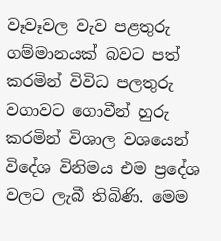වෑවෑවල වැව පළතුරු ගම්මානයක් බවට පත් කරමින් විවිධ පලතුරු වගාවට ගොවීන් හුරු කරමින් විශාල වශයෙන් විදේශ විනිමය එම ප්‍රදේශ වලට ලැබී තිබිණි. මෙම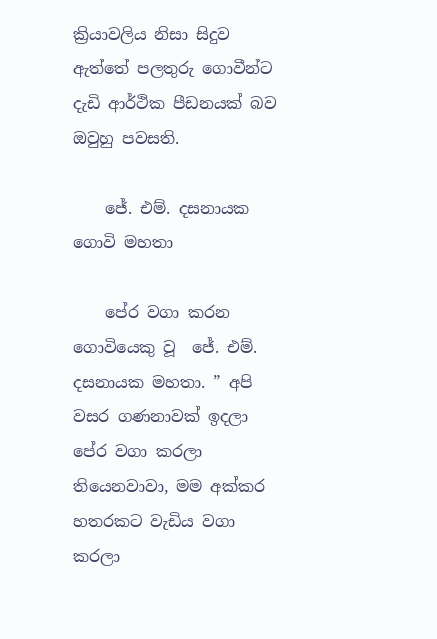ක්‍රියාවලිය නිසා සිදුව ඇත්තේ පලතුරු ගොවීන්ට දැඩි ආර්ථික පීඩනයක් බව ඔවුහු පවසති.

    ජේ. එම්. දසනායක ගොවි මහතා

    පේර වගා කරන ගොවියෙකු වූ  ජේ. එම්. දසනායක මහතා. ” අපි වසර ගණනාවක් ඉදලා පේර වගා කරලා තියෙනවාවා, මම අක්කර හතරකට වැඩිය වගා කරලා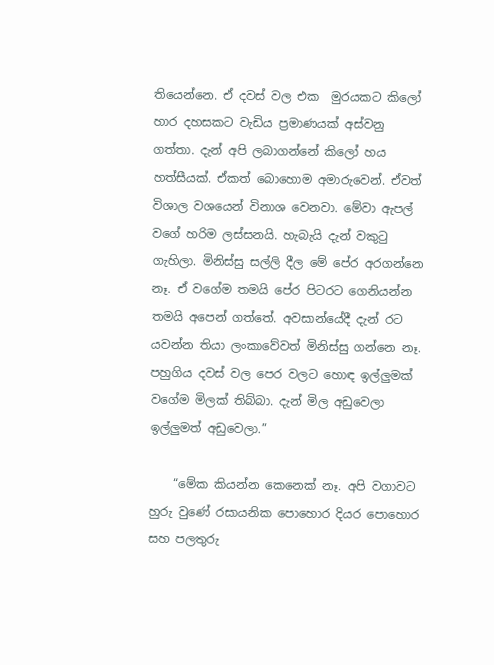තියෙන්නෙ. ඒ දවස් වල එක  මුරයකට කිලෝ හාර දහසකට වැඩිය ප්‍රමාණයක් අස්වනු ගත්තා. දැන් අපි ලබාගන්නේ කිලෝ හය හත්සීයක්. ඒකත් බොහොම අමාරුවෙන්. ඒවත් විශාල වශයෙන් විනාශ වෙනවා. මේවා ඇපල් වගේ හරිම ලස්සනයි. හැබැයි දැන් වකුටු ගැහිලා. මිනිස්සු සල්ලි දීල මේ පේර අරගන්නෙ නෑ. ඒ වගේම තමයි පේර පිටරට ගෙනියන්න තමයි අපෙන් ගත්තේ. අවසාන්යේදී දැන් රට යවන්න තියා ලංකාවේවත් මිනිස්සු ගන්නෙ නෑ. පහුගිය දවස් වල පෙර වලට හොඳ ඉල්ලුමක් වගේම මිලක් තිබ්බා. දැන් මිල අඩුවෙලා ඉල්ලුමත් අඩුවෙලා.”

    “මේක කියන්න කෙනෙක් නෑ. අපි වගාවට  හුරු වුණේ රසායනික පොහොර දියර පොහොර සහ පලතුරු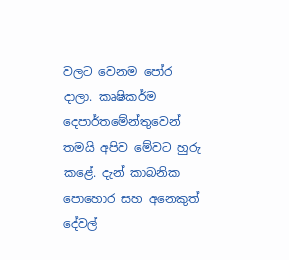වලට වෙනම පෝර දාලා. කෘෂිකර්ම දෙපාර්තමේන්තුවෙන් තමයි අපිව මේවට හුරු කළේ. දැන් කාබනික පොහොර සහ අනෙකුත් දේවල්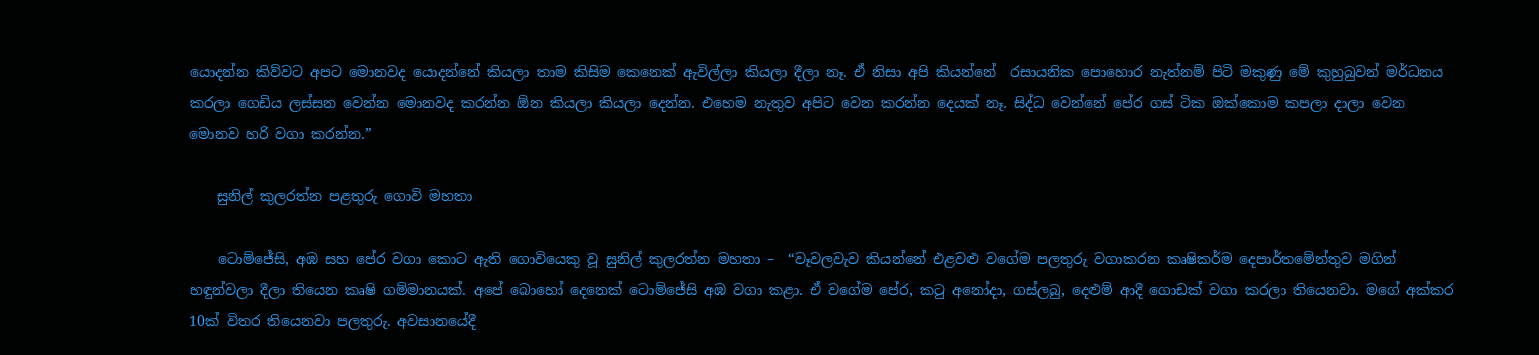යොදන්න කිව්වට අපට මොනවද යොදන්නේ කියලා තාම කිසිම කෙනෙක් ඇවිල්ලා කියලා දීලා නෑ. ඒ නිසා අපි කියන්නේ  රසායනික පොහොර නැත්නම් පිටි මකුණු මේ කුහුබුවන් මර්ධනය කරලා ගෙඩිය ලස්සන වෙන්න මොනවද කරන්න ඕන කියලා කියලා දෙන්න. එහෙම නැතුව අපිට වෙන කරන්න දෙයක් නෑ. සිද්ධ වෙන්නේ පේර ගස් ටික ඔක්කොම කපලා දාලා වෙන මොනව හරි වගා කරන්න.”

    සුනිල් කුලරත්න පළතුරු ගොවි මහතා

    ටොම්ජේසි, අඹ සහ පේර වගා කොට ඇති ගොවියෙකු වූ සුනිල් කුලරත්න මහතා –  “වෑවලවැව කියන්නේ එළවළු වගේම පලතුරු වගාකරන කෘෂිකර්ම දෙපාර්තමේන්තුව මගින් හඳුන්වලා දීලා තියෙන කෘෂි ගම්මානයක්. අපේ බොහෝ දෙනෙක් ටොම්ජේසි අඹ වගා කළා. ඒ වගේම පේර, කටු අනෝදා, ගස්ලබු, දෙළුම් ආදී ගොඩක් වගා කරලා තියෙනවා. මගේ අක්කර 10ක් විතර තියෙනවා පලතුරු. අවසානයේදී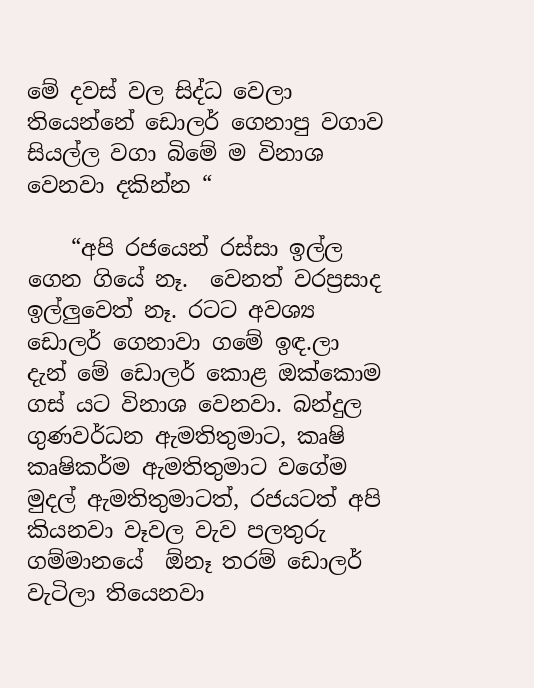මේ දවස් වල සිද්ධ වෙලා තියෙන්නේ ඩොලර් ගෙනාපු වගාව සියල්ල වගා බිමේ ම විනාශ වෙනවා දකින්න “

    “අපි රජයෙන් රස්සා ඉල්ල ගෙන ගියේ නෑ.  වෙනත් වරප්‍රසාද ඉල්ලුවෙත් නෑ. රටට අවශ්‍ය ඩොලර් ගෙනාවා ගමේ ඉඳ.ලා දැන් මේ ඩොලර් කොළ ඔක්කොම ගස් යට විනාශ වෙනවා‍. බන්දුල ගුණවර්ධන ඇමතිතුමාට, කෘෂි කෘෂිකර්ම ඇමතිතුමාට වගේම මුදල් ඇමතිතුමාටත්, රජයටත් අපි කියනවා වෑවල වැව පලතුරු ගම්මානයේ  ඕනෑ තරම් ඩොලර් වැටිලා තියෙනවා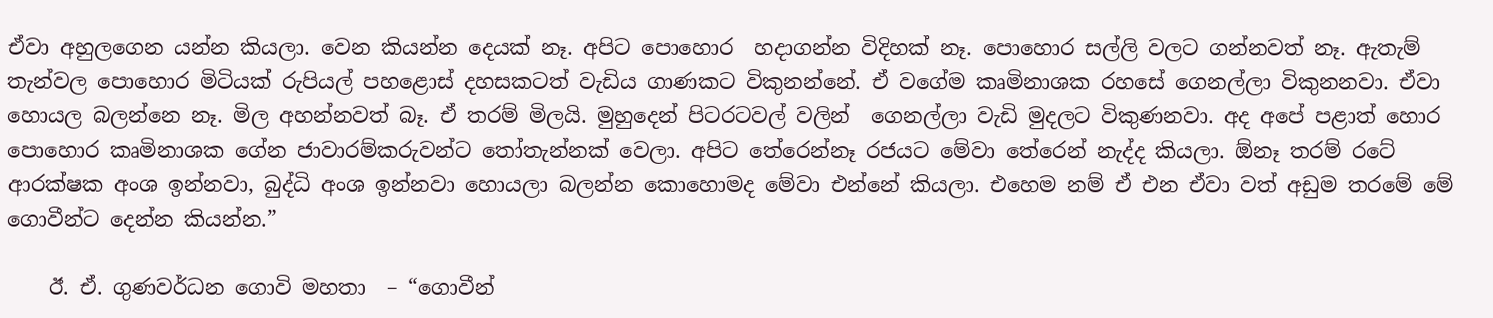ඒවා අහුලගෙන යන්න කියලා. වෙන කියන්න දෙයක් නෑ. අපිට පොහොර  හදාගන්න විදිහක් නෑ. පොහොර සල්ලි වලට ගන්නවත් නෑ. ඇතැම් තැන්වල පොහොර මිටියක් රුපියල් පහළොස් දහසකටත් වැඩිය ගාණකට විකුනන්නේ. ඒ වගේම කෘමිනාශක රහසේ ගෙනල්ලා විකුනනවා. ඒවා හොයල බලන්නෙ නෑ. මිල අහන්නවත් බෑ. ඒ තරම් මිලයි. මුහුදෙන් පිටරටවල් වලින්  ගෙනල්ලා වැඩි මුදලට විකුණනවා. අද අපේ පළාත් හොර පොහොර කෘමිනාශක ගේන ජාවාරම්කරුවන්ට තෝතැන්නක් වෙලා. අපිට තේරෙන්නෑ රජයට මේවා තේරෙන් නැද්ද කියලා. ඕනෑ තරම් රටේ ආරක්ෂක අංශ ඉන්නවා, බුද්ධි අංශ ඉන්නවා හොයලා බලන්න කොහොමද මේවා එන්නේ කියලා. එහෙම නම් ඒ එන ඒවා වත් අඩුම තරමේ මේ ගොවීන්ට දෙන්න කියන්න.”

    ඊ. ඒ. ගුණවර්ධන ගොවි මහතා  – “ගොවීන්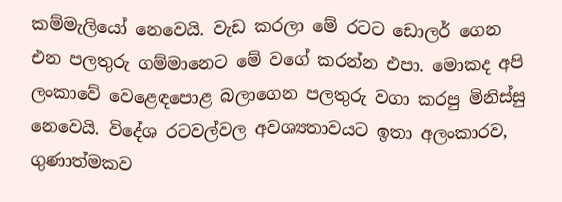කම්මැලියෝ නෙවෙයි. වැඩ කරලා මේ රටට ඩොලර් ගෙන එන පලතුරු ගම්මානෙට මේ වගේ කරන්න එපා. මොකද අපි ලංකාවේ වෙළෙඳපොළ බලාගෙන පලතුරු වගා කරපු මිනිස්සු නෙවෙයි. විදේශ රටවල්වල අවශ්‍යතාවයට ඉතා අලංකාරව, ගුණාත්මකව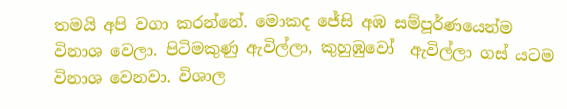තමයි අපි වගා කරන්නේ. මොකද ජේසි අඹ සම්පූර්ණයෙන්ම විනාශ වෙලා. පිටිමකුණු ඇවිල්ලා, කුහුඹුවෝ  ඇවිල්ලා ගස් යටම විනාශ වෙනවා. විශාල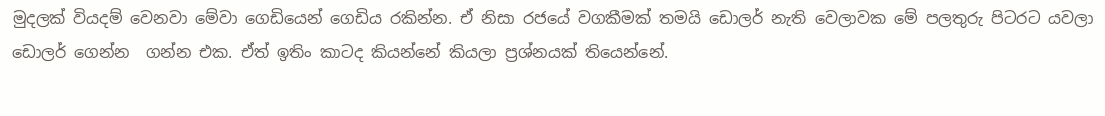මුදලක් වියදම් වෙනවා මේවා ගෙඩියෙන් ගෙඩිය රකින්න. ඒ නිසා රජයේ වගකීමක් තමයි ඩොලර් නැති වෙලාවක මේ පලතුරු පිටරට යවලා ඩොලර් ගෙන්න  ගන්න එක. ඒත් ඉතිං කාටද කියන්නේ කියලා ප්‍රශ්නයක් තියෙන්නේ.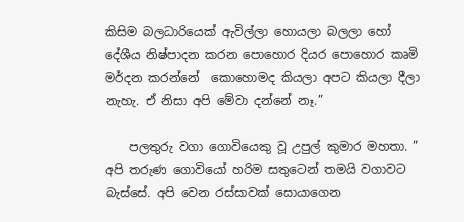කිසිම බලධාරියෙක් ඇවිල්ලා හොයලා බලලා හෝ දේශීය නිෂ්පාදන කරන පොහොර දියර පොහොර කෘමි මර්දන කරන්නේ  කොහොමද කියලා අපට කියලා දීලා නැහැ. ඒ නිසා අපි මේවා දන්නේ නෑ.”

    පලතුරු වගා ගොවියෙකු වූ උපුල් කුමාර මහතා. ” අපි තරුණ ගොවියෝ හරිම සතුටෙන් තමයි වගාවට බැස්සේ. අපි වෙන රස්සාවක් සොයාගෙන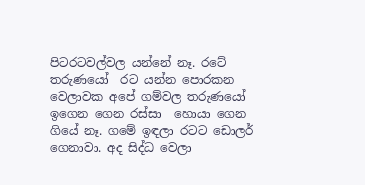පිටරටවල්වල යන්නේ නෑ. රටේ  තරුණයෝ  රට යන්න පොරකන වෙලාවක අපේ ගම්වල තරුණයෝ ඉගෙන ගෙන රස්සා  හොයා ගෙන ගියේ නෑ. ගමේ ඉඳලා රටට ඩොලර් ගෙනාවා. අද සිද්ධ වෙලා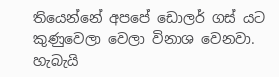තියෙන්නේ අපපේ ඩොලර් ගස් යට කුණුවෙලා වෙලා විනාශ වෙනවා. හැබැයි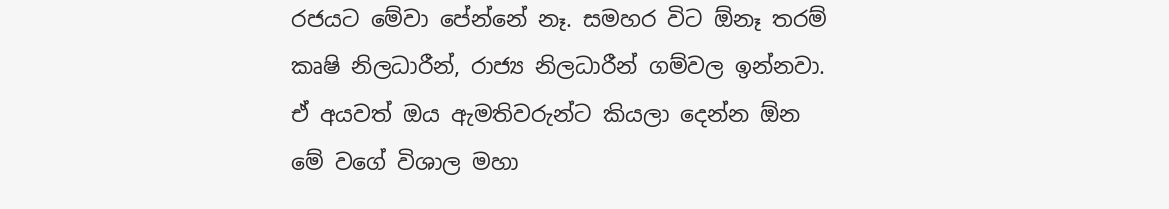රජයට මේවා පේන්නේ නෑ. සමහර විට ඕනෑ තරම් කෘෂි නිලධාරීන්, රාජ්‍ය නිලධාරීන් ගම්වල ඉන්නවා. ඒ අයවත් ඔය ඇමතිවරුන්ට කියලා දෙන්න ඕන මේ වගේ විශාල මහා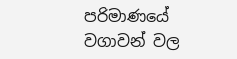පරිමාණයේ වගාවන් වල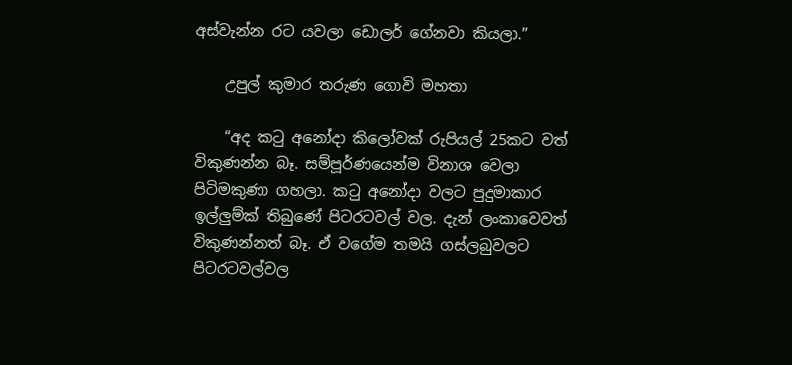අස්වැන්න රට යවලා ඩොලර් ගේනවා කියලා.”

    උපුල් කුමාර තරුණ ගොවි මහතා

    “අද කටු අනෝදා කිලෝවක් රුපියල් 25කට වත් විකුණන්න බෑ. සම්පූර්ණයෙන්ම විනාශ වෙලා පිටිමකුණා ගහලා. කටු අනෝදා වලට පුදුමාකාර ඉල්ලුම්ක් තිබුණේ පිටරටවල් වල. දැන් ලංකාවෙවත් විකුණන්නත් බෑ. ඒ වගේම තමයි ගස්ලබුවලට පිටරටවල්වල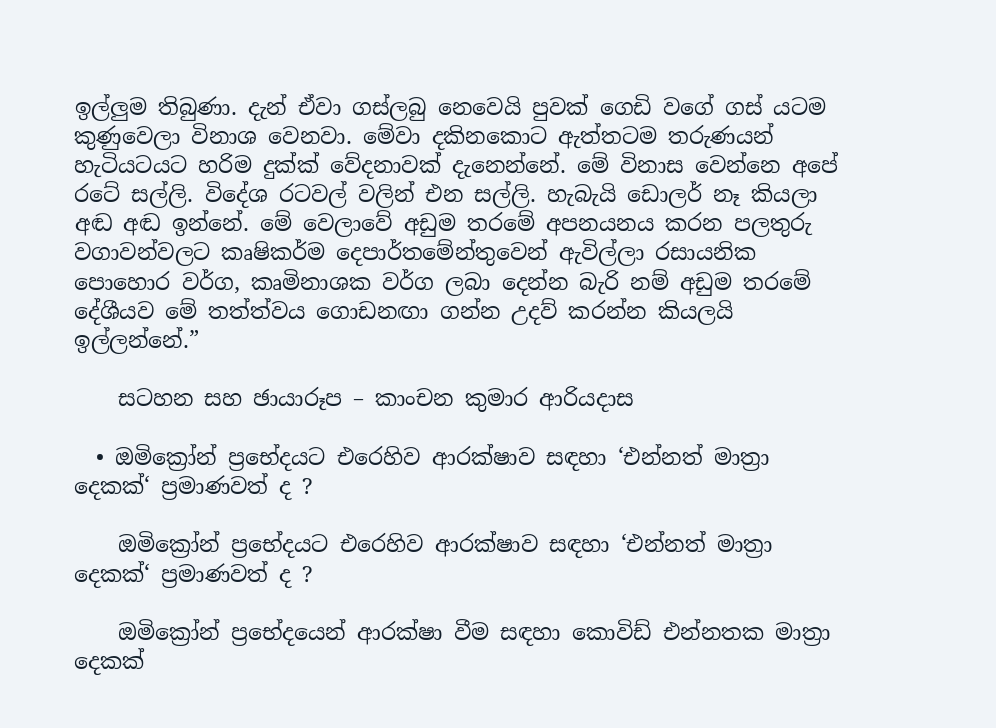ඉල්ලුම තිබුණා. දැන් ඒවා ගස්ලබු නෙවෙයි පුවක් ගෙඩි වගේ ගස් යටම කුණුවෙලා විනාශ වෙනවා. මේවා දකිනකොට ඇත්තටම තරුණයන් හැටියටයට හරිම දුක්ක් වේදනාවක් දැනෙන්නේ. මේ විනාස වෙන්නෙ අපේ රටේ සල්ලි. විදේශ රටවල් වලින් එන සල්ලි. හැබැයි ඩොලර් නෑ කියලා අඬ අඬ ඉන්නේ. මේ වෙලාවේ අඩුම තරමේ අපනයනය කරන පලතුරු වගාවන්වලට කෘෂිකර්ම දෙපාර්තමේන්තුවෙන් ඇවිල්ලා රසායනික පොහොර වර්ග, කෘමිනාශක වර්ග ලබා දෙන්න බැරි නම් අඩුම තරමේ දේශීයව මේ තත්ත්වය ගොඩනඟා ගන්න උදව් කරන්න කියලයි ඉල්ලන්නේ.”

    සටහන සහ ඡායාරූප – කාංචන කුමාර ආරියදාස

  • ඔමික්‍රෝන් ප්‍රභේදයට එරෙහිව ආරක්ෂාව සඳහා ‘එන්නත් මාත්‍රා දෙකක්‘ ප්‍රමාණවත් ද ?

    ඔමික්‍රෝන් ප්‍රභේදයට එරෙහිව ආරක්ෂාව සඳහා ‘එන්නත් මාත්‍රා දෙකක්‘ ප්‍රමාණවත් ද ?

    ඔමික්‍රෝන් ප්‍රභේදයෙන් ආරක්ෂා වීම සඳහා කොවිඩ් එන්නතක මාත්‍රා දෙකක්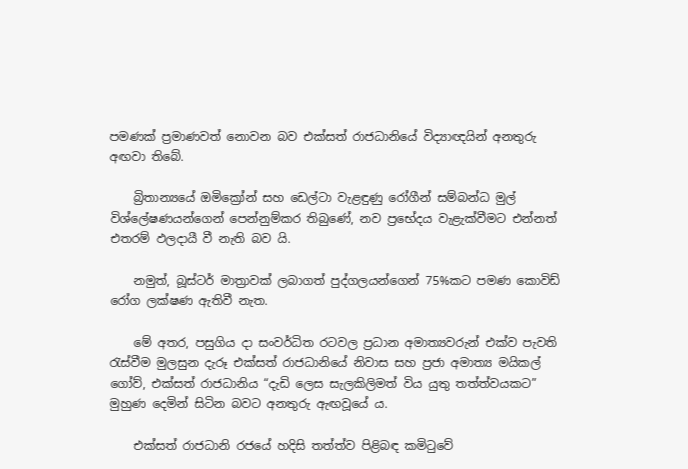පමණක් ප්‍රමාණවත් නොවන බව එක්සත් රාජධානියේ විද්‍යාඥයින් අනතුරු අඟවා තිබේ.

    බ්‍රිතාන්‍යයේ ඔමික්‍රෝන් සහ ඩෙල්ටා වැළඳුණු රෝගීන් සම්බන්ධ මුල් විශ්ලේෂණයන්ගෙන් පෙන්නුම්කර තිබුණේ, නව ප්‍රභේදය වැළැක්වීමට එන්නත් එතරම් ඵලදායී වී නැති බව යි.

    නමුත්, බූස්ටර් මාත්‍රාවක් ලබාගත් පුද්ගලයන්ගෙන් 75%කට පමණ කොවිඩ් රෝග ලක්ෂණ ඇතිවී නැත.

    මේ අතර, පසුගිය දා සංවර්ධිත රටවල ප්‍රධාන අමාත්‍යවරුන් එක්ව පැවති රැස්වීම මුලසුන දැරූ එක්සත් රාජධානියේ නිවාස සහ ප්‍රජා අමාත්‍ය මයිකල් ගෝව්, එක්සත් රාජධානිය “දැඩි ලෙස සැලකිලිමත් විය යුතු තත්ත්වයකට” මුහුණ දෙමින් සිටින බවට අනතුරු ඇඟවූයේ ය.

    එක්සත් රාජධානි රජයේ හදිසි තත්ත්ව පිළිබඳ කමිටුවේ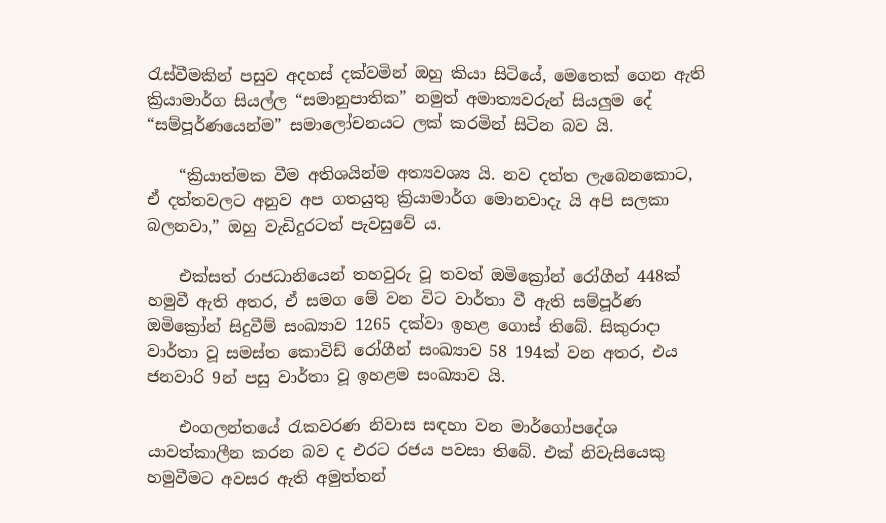රැස්වීමකින් පසුව අදහස් දක්වමින් ඔහු කියා සිටියේ, මෙතෙක් ගෙන ඇති ක්‍රියාමාර්ග සියල්ල “සමානුපාතික” නමුත් අමාත්‍යවරුන් සියලුම දේ “සම්පූර්ණයෙන්ම” සමාලෝචනයට ලක් කරමින් සිටින බව යි.

    “ක්‍රියාත්මක වීම අතිශයින්ම අත්‍යවශ්‍ය යි. නව දත්ත ලැබෙනකොට, ඒ දත්තවලට අනුව අප ගතයුතු ක්‍රියාමාර්ග මොනවාදැ යි අපි සලකා බලනවා,” ඔහු වැඩිදුරටත් පැවසුවේ ය.

    එක්සත් රාජධානියෙන් තහවුරු වූ තවත් ඔමික්‍රෝන් රෝගීන් 448ක් හමුවී ඇති අතර, ඒ සමග මේ වන විට වාර්තා වී ඇති සම්පූර්ණ ඔමික්‍රෝන් සිදුවීම් සංඛ්‍යාව 1265 දක්වා ඉහළ ගොස් තිබේ. සිකුරාදා වාර්තා වූ සමස්ත කොවිඩ් රෝගීන් සංඛ්‍යාව 58 194ක් වන අතර, එය ජනවාරි 9න් පසු වාර්තා වූ ඉහළම සංඛ්‍යාව යි.

    එංගලන්තයේ රැකවරණ නිවාස සඳහා වන මාර්ගෝපදේශ යාවත්කාලීන කරන බව ද එරට රජය පවසා තිබේ. එක් නිවැසියෙකු හමුවීමට අවසර ඇති අමුත්තන්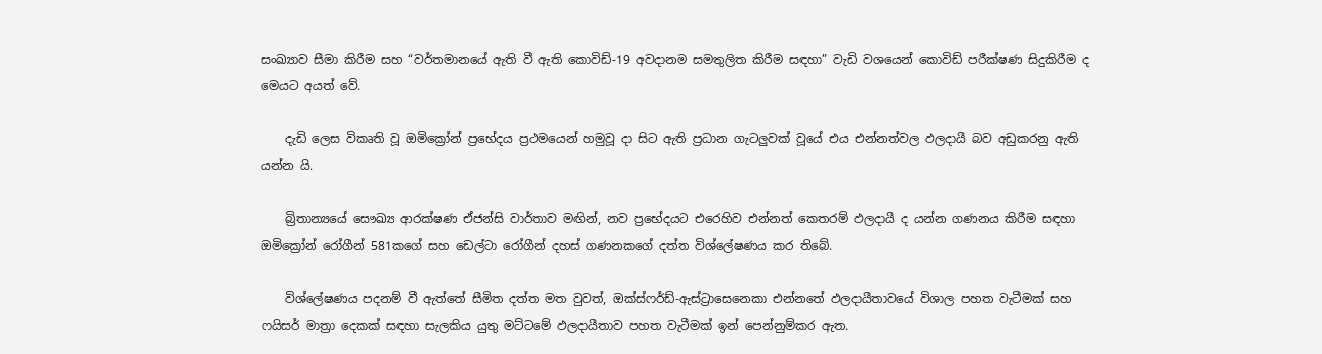සංඛ්‍යාව සීමා කිරීම සහ “වර්තමානයේ ඇති වී ඇති කොවිඩ්-19 අවදානම සමතුලිත කිරීම සඳහා” වැඩි වශයෙන් කොවිඩ් පරීක්ෂණ සිදුකිරීම ද මෙයට අයත් වේ.

    දැඩි ලෙස විකෘති වූ ඔමික්‍රෝන් ප්‍රභේදය ප්‍රථමයෙන් හමුවූ දා සිට ඇති ප්‍රධාන ගැටලුවක් වූයේ එය එන්නත්වල ඵලදායී බව අඩුකරනු ඇති යන්න යි.

    බ්‍රිතාන්‍යයේ සෞඛ්‍ය ආරක්ෂණ ඒජන්සි වාර්තාව මඟින්, නව ප්‍රභේදයට එරෙහිව එන්නත් කෙතරම් ඵලදායී ද යන්න ගණනය කිරීම සඳහා ඔමික්‍රෝන් රෝගීන් 581කගේ සහ ඩෙල්ටා රෝගීන් දහස් ගණනකගේ දත්ත විශ්ලේෂණය කර තිබේ.

    විශ්ලේෂණය පදනම් වී ඇත්තේ සීමිත දත්ත මත වුවත්, ඔක්ස්ෆර්ඩ්-ඇස්ට්‍රාසෙනෙකා එන්නතේ ඵලදායීතාවයේ විශාල පහත වැටීමක් සහ ෆයිසර් මාත්‍රා දෙකක් සඳහා සැලකිය යුතු මට්ටමේ ඵලදායීතාව පහත වැටීමක් ඉන් පෙන්නුම්කර ඇත.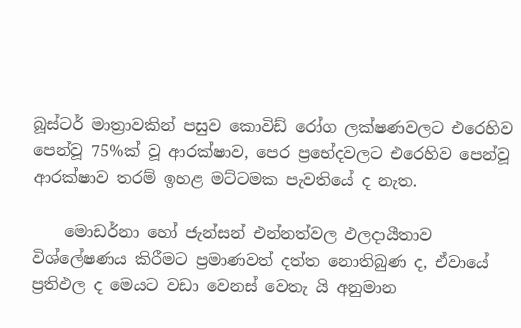බූස්ටර් මාත්‍රාවකින් පසුව කොවිඩ් රෝග ලක්ෂණවලට එරෙහිව පෙන්වූ 75%ක් වූ ආරක්ෂාව, පෙර ප්‍රභේදවලට එරෙහිව පෙන්වූ ආරක්ෂාව තරම් ඉහළ මට්ටමක පැවතියේ ද නැත.

    මොඩර්නා හෝ ජැන්සන් එන්නත්වල ඵලදායීතාව විශ්ලේෂණය කිරීමට ප්‍රමාණවත් දත්ත නොතිබුණ ද, ඒවායේ ප්‍රතිඵල ද මෙයට වඩා වෙනස් වෙතැ යි අනුමාන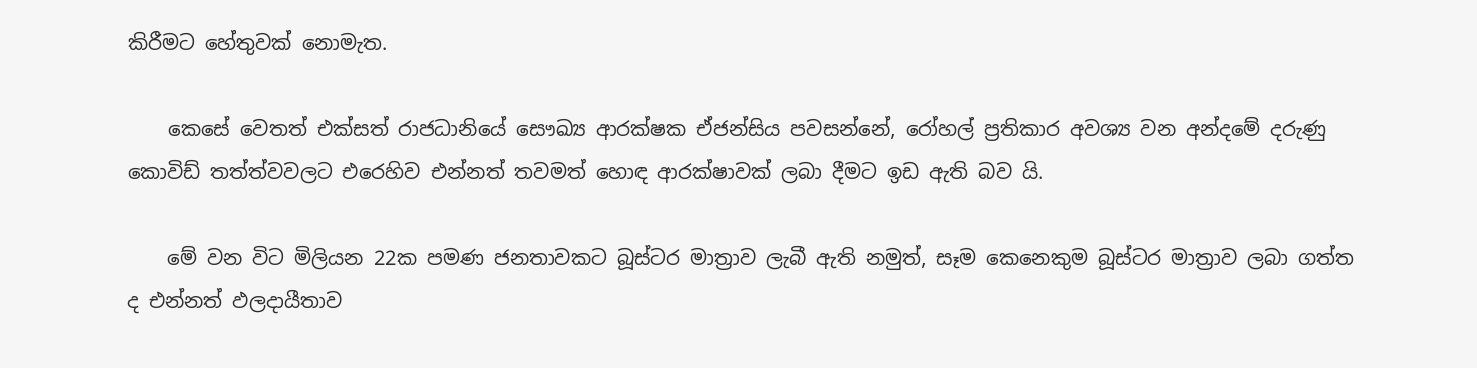කිරීමට හේතුවක් නොමැත.

    කෙසේ වෙතත් එක්සත් රාජධානියේ සෞඛ්‍ය ආරක්ෂක ඒජන්සිය පවසන්නේ, රෝහල් ප්‍රතිකාර අවශ්‍ය වන අන්දමේ දරුණු කොවිඩ් තත්ත්වවලට එරෙහිව එන්නත් තවමත් හොඳ ආරක්ෂාවක් ලබා දීමට ඉඩ ඇති බව යි.

    මේ වන විට මිලියන 22ක පමණ ජනතාවකට බූස්ටර මාත්‍රාව ලැබී ඇති නමුත්, සෑම කෙනෙකුම බූස්ටර මාත්‍රාව ලබා ගත්ත ද එන්නත් ඵලදායීතාව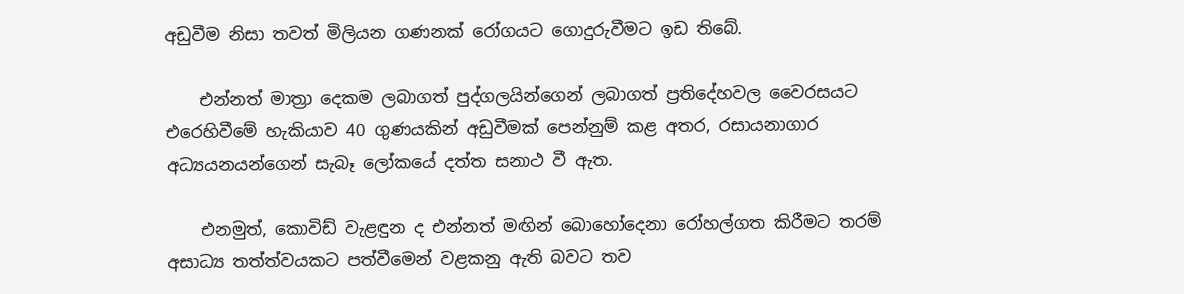අඩුවීම නිසා තවත් මිලියන ගණනක් රෝගයට ගොදුරුවීමට ඉඩ තිබේ.

    එන්නත් මාත්‍රා දෙකම ලබාගත් පුද්ගලයින්ගෙන් ලබාගත් ප්‍රතිදේහවල වෛරසයට එරෙහිවීමේ හැකියාව 40 ගුණයකින් අඩුවීමක් පෙන්නුම් කළ අතර, රසායනාගාර අධ්‍යයනයන්ගෙන් සැබෑ ලෝකයේ දත්ත සනාථ වී ඇත.

    එනමුත්, කොවිඩ් වැළඳුන ද එන්නත් මඟින් බොහෝදෙනා රෝහල්ගත කිරීමට තරම් අසාධ්‍ය තත්ත්වයකට පත්වීමෙන් වළකනු ඇති බවට තව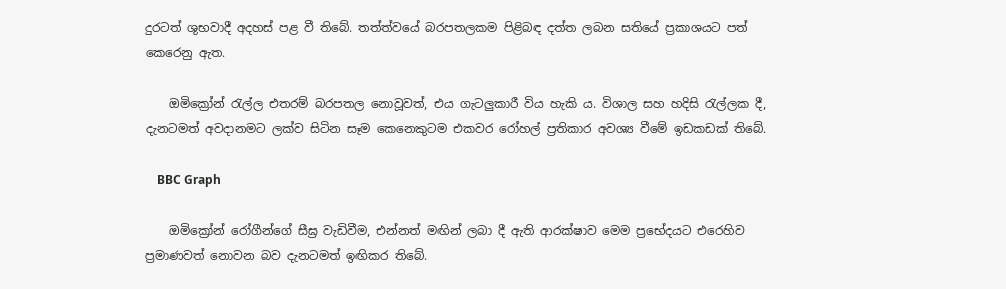දුරටත් ශුභවාදී අදහස් පළ වී තිබේ. තත්ත්වයේ බරපතලකම පිළිබඳ දත්ත ලබන සතියේ ප්‍රකාශයට පත් කෙරෙනු ඇත.

    ඔමික්‍රෝන් රැල්ල එතරම් බරපතල නොවූවත්, එය ගැටලුකාරී විය හැකි ය. විශාල සහ හදිසි රැල්ලක දී, දැනටමත් අවදානමට ලක්ව සිටින සෑම කෙනෙකුටම එකවර රෝහල් ප්‍රතිකාර අවශ්‍ය වීමේ ඉඩකඩක් තිබේ.

    BBC Graph

    ඔමික්‍රෝන් රෝගීන්ගේ සීඝ්‍ර වැඩිවීම, එන්නත් මඟින් ලබා දී ඇති ආරක්ෂාව මෙම ප්‍රභේදයට එරෙහිව ප්‍රමාණවත් නොවන බව දැනටමත් ඉඟිකර තිබේ.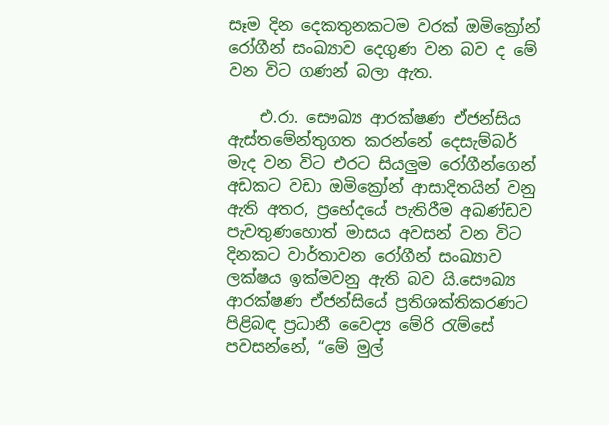සෑම දින දෙකතුනකටම වරක් ඔමික්‍රෝන් රෝගීන් සංඛ්‍යාව දෙගුණ වන බව ද මේ වන විට ගණන් බලා ඇත.

    එ.රා. සෞඛ්‍ය ආරක්ෂණ ඒජන්සිය ඇස්තමේන්තුගත කරන්නේ දෙසැම්බර් මැද වන විට එරට සියලුම රෝගීන්ගෙන් අඩකට වඩා ඔමික්‍රෝන් ආසාදිතයින් වනු ඇති අතර, ප්‍රභේදයේ පැතිරීම අඛණ්ඩව පැවතුණහොත් මාසය අවසන් වන විට දිනකට වාර්තාවන රෝගීන් සංඛ්‍යාව ලක්ෂය ඉක්මවනු ඇති බව යි.සෞඛ්‍ය ආරක්ෂණ ඒජන්සියේ ප්‍රතිශක්තිකරණට පිළිබඳ ප්‍රධානී වෛද්‍ය මේරි රැම්සේ පවසන්නේ, “මේ මුල්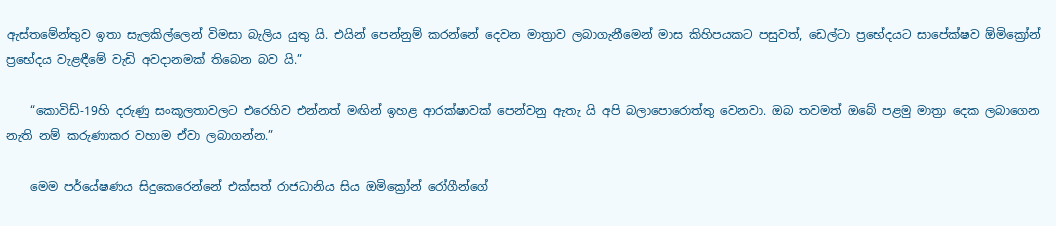ඇස්තමේන්තුව ඉතා සැලකිල්ලෙන් විමසා බැලිය යුතු යි. එයින් පෙන්නුම් කරන්නේ දෙවන මාත්‍රාව ලබාගැනීමෙන් මාස කිහිපයකට පසුවත්, ඩෙල්ටා ප්‍රභේදයට සාපේක්ෂව ඕමික්‍රෝන් ප්‍රභේදය වැළඳීමේ වැඩි අවදානමක් තිබෙන බව යි.”

    “කොවිඩ්-19හි දරුණු සංකූලතාවලට එරෙහිව එන්නත් මඟින් ඉහළ ආරක්ෂාවක් පෙන්වනු ඇතැ යි අපි බලාපොරොත්තු වෙනවා. ඔබ තවමත් ඔබේ පළමු මාත්‍රා දෙක ලබාගෙන නැති නම් කරුණාකර වහාම ඒවා ලබාගන්න.”

    මෙම පර්යේෂණය සිදුකෙරෙන්නේ එක්සත් රාජධානිය සිය ඔමික්‍රෝන් රෝගීන්ගේ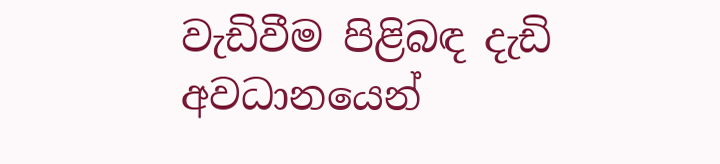වැඩිවීම පිළිබඳ දැඩි අවධානයෙන්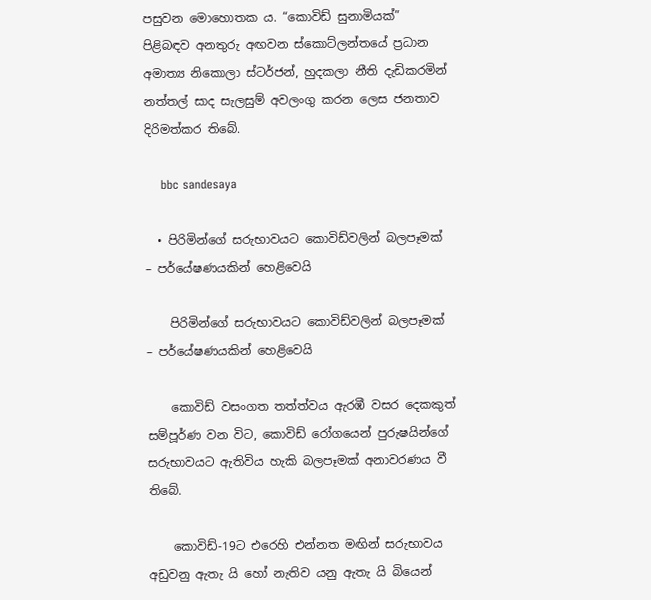පසුවන මොහොතක ය. “කොවිඩ් සුනාමියක්” පිළිබඳව අනතුරු අඟවන ස්කොට්ලන්තයේ ප්‍රධාන අමාත්‍ය නිකොලා ස්ටර්ජන්, හුදකලා නීති දැඩිකරමින් නත්තල් සාද සැලසුම් අවලංගු කරන ලෙස ජනතාව දිරිමත්කර තිබේ.

    bbc sandesaya

  • පිරිමින්ගේ සරුභාවයට කොවිඩ්වලින් බලපෑමක් – පර්යේෂණයකින් හෙළිවෙයි

    පිරිමින්ගේ සරුභාවයට කොවිඩ්වලින් බලපෑමක් – පර්යේෂණයකින් හෙළිවෙයි

    කොවිඩ් වසංගත තත්ත්වය ඇරඹී වසර දෙකකුත් සම්පූර්ණ වන විට, කොවිඩ් රෝගයෙන් පුරුෂයින්ගේ සරුභාවයට ඇතිවිය හැකි බලපෑමක් අනාවරණය වී තිබේ.

    කොවිඩ්-19ට එරෙහි එන්නත මඟින් සරුභාවය අඩුවනු ඇතැ යි හෝ නැතිව යනු ඇතැ යි බියෙන්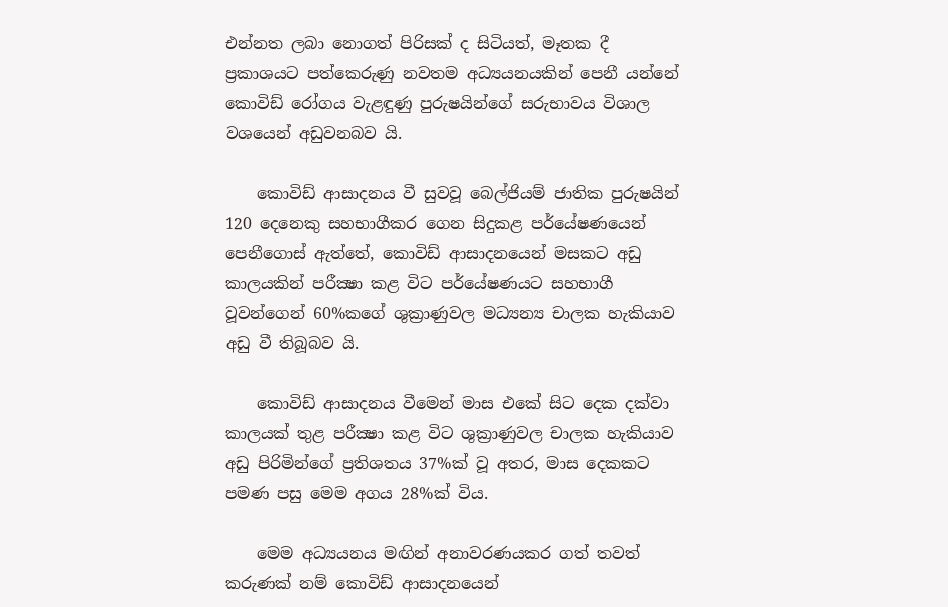එන්නත ලබා නොගත් පිරිසක් ද සිටියත්, මෑතක දී ප්‍රකාශයට පත්කෙරුණු නවතම අධ්‍යයනයකින් පෙනී යන්නේ කොවිඩ් රෝගය වැළඳුණු පුරුෂයින්ගේ සරුභාවය විශාල වශයෙන් අඩුවනබව යි.

    කොවිඩ් ආසාදනය වී සුවවූ බෙල්ජියම් ජාතික පුරුෂයින් 120 දෙනෙකු සහභාගීකර ගෙන සිදුකළ පර්යේෂණයෙන් පෙනීගොස් ඇත්තේ, කොවිඩ් ආසාදනයෙන් මසකට අඩු කාලයකින් පරීක්‍ෂා කළ විට පර්යේෂණයට සහභාගී වූවන්ගෙන් 60%කගේ ශුක්‍රාණුවල මධ්‍යන්‍ය චාලක හැකියාව අඩු වී තිබූබව යි.

    කොවිඩ් ආසාදනය වීමෙන් මාස එකේ සිට දෙක දක්වා කාලයක් තුළ පරීක්‍ෂා කළ විට ශුක්‍රාණුවල චාලක හැකියාව අඩු පිරිමින්ගේ ප්‍රතිශතය 37%ක් වූ අතර, මාස දෙකකට පමණ පසු මෙම අගය 28%ක් විය.

    මෙම අධ්‍යයනය මඟින් අනාවරණයකර ගත් තවත් කරුණක් නම් කොවිඩ් ආසාදනයෙන්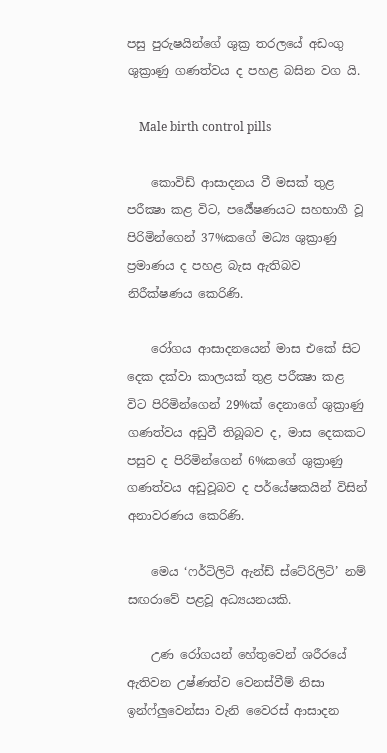පසු පුරුෂයින්ගේ ශුක්‍ර තරලයේ අඩංගු ශුක්‍රාණු ගණත්වය ද පහළ බසින වග යි.

    Male birth control pills

    කොවිඩ් ආසාදනය වී මසක් තුළ පරීක්‍ෂා කළ විට, පර්‍යේෂණයට සහභාගී වූ පිරිමින්ගෙන් 37%කගේ මධ්‍ය ශුක්‍රාණු ප්‍රමාණය ද පහළ බැස ඇතිබව නිරීක්ෂණය කෙරිණි.

    රෝගය ආසාදනයෙන් මාස එකේ සිට දෙක දක්වා කාලයක් තුළ පරීක්‍ෂා කළ විට පිරිමින්ගෙන් 29%ක් දෙනාගේ ශුක්‍රාණු ගණත්වය අඩුවී තිබූබව ද, මාස දෙකකට පසුව ද පිරිමින්ගෙන් 6%කගේ ශුක්‍රාණු ගණත්වය අඩුවූබව ද පර්යේෂකයින් විසින් අනාවරණය කෙරිණි.

    මෙය ‘ෆර්ටිලිටි ඇන්ඩ් ස්ටේරිලිටි’ නම් සඟරාවේ පළවූ අධ්‍යයනයකි.

    උණ රෝගයන් හේතුවෙන් ශරීරයේ ඇතිවන උෂ්ණත්ව වෙනස්වීම් නිසා ඉන්ෆ්ලුවෙන්සා වැනි වෛරස් ආසාදන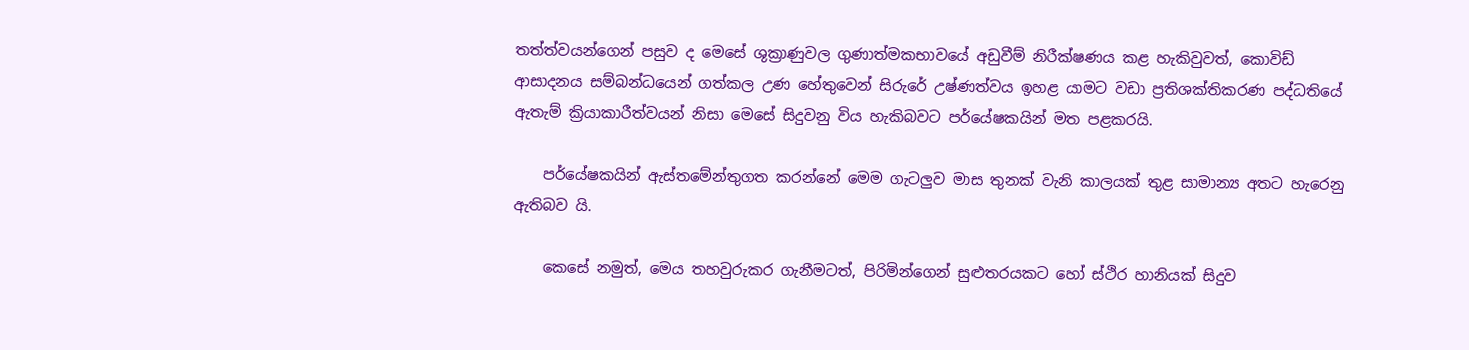තත්ත්වයන්ගෙන් පසුව ද මෙසේ ශුක්‍රාණුවල ගුණාත්මකභාවයේ අඩුවීම් නිරීක්ෂණය කළ හැකිවුවත්, කොවිඩ් ආසාදනය සම්බන්ධයෙන් ගත්කල උණ හේතුවෙන් සිරුරේ උෂ්ණත්වය ඉහළ යාමට වඩා ප්‍රතිශක්තිකරණ පද්ධතියේ ඇතැම් ක්‍රියාකාරීත්වයන් නිසා මෙසේ සිදුවනු විය හැකිබවට පර්යේෂකයින් මත පළකරයි.

    පර්යේෂකයින් ඇස්තමේන්තුගත කරන්නේ මෙම ගැටලුව මාස තුනක් වැනි කාලයක් තුළ සාමාන්‍ය අතට හැරෙනු ඇතිබව යි.

    කෙසේ නමුත්, මෙය තහවුරුකර ගැනීමටත්, පිරිමින්ගෙන් සුළුතරයකට හෝ ස්ථිර හානියක් සිදුව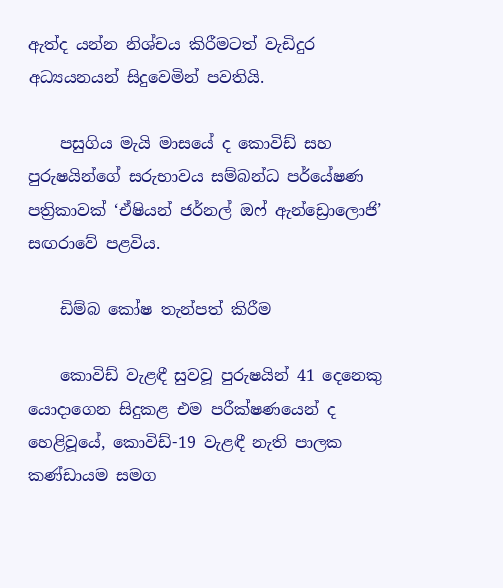ඇත්ද යන්න නිශ්චය කිරීමටත් වැඩිදුර අධ්‍යයනයන් සිදුවෙමින් පවතියි.

    පසුගිය මැයි මාසයේ ද කොවිඩ් සහ පුරුෂයින්ගේ සරුභාවය සම්බන්ධ පර්යේෂණ පත්‍රිකාවක් ‘ඒෂියන් ජර්නල් ඔෆ් ඇන්ඩ්‍රොලොජි’ සඟරාවේ පළවිය.

    ඩිම්බ කෝෂ තැන්පත් කිරීම

    කොවිඩ් වැළඳී සුවවූ පුරුෂයින් 41 දෙනෙකු යොදාගෙන සිදුකළ එම පරීක්ෂණයෙන් ද හෙළිවූයේ, කොවිඩ්-19 වැළඳී නැති පාලක කණ්ඩායම සමග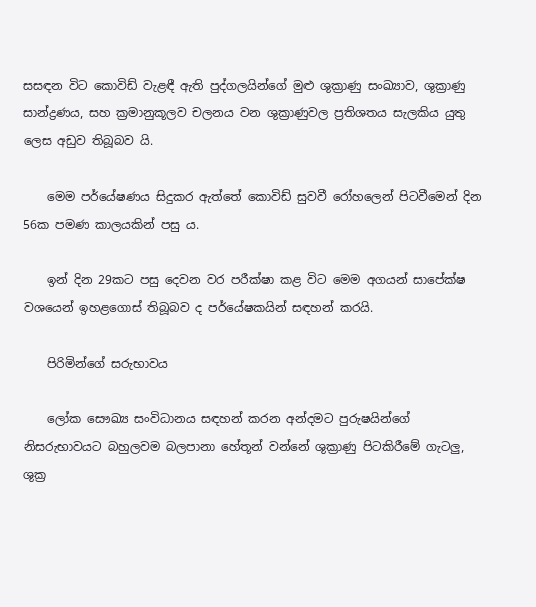සසඳන විට කොවිඩ් වැළඳී ඇති පුද්ගලයින්ගේ මුළු ශුක්‍රාණු සංඛ්‍යාව, ශුක්‍රාණු සාන්ද්‍රණය, සහ ක්‍රමානුකූලව චලනය වන ශුක්‍රාණුවල ප්‍රතිශතය සැලකිය යුතු ලෙස අඩුව තිබූබව යි.

    මෙම පර්යේෂණය සිදුකර ඇත්තේ කොවිඩ් සුවවී රෝහලෙන් පිටවීමෙන් දින 56ක පමණ කාලයකින් පසු ය.

    ඉන් දින 29කට පසු දෙවන වර පරීක්ෂා කළ විට මෙම අගයන් සාපේක්ෂ වශයෙන් ඉහළගොස් තිබූබව ද පර්යේෂකයින් සඳහන් කරයි.

    පිරිමින්ගේ සරුභාවය

    ලෝක සෞඛ්‍ය සංවිධානය සඳහන් කරන අන්දමට පුරුෂයින්ගේ නිසරුභාවයට බහුලවම බලපානා හේතූන් වන්නේ ශුක්‍රාණු පිටකිරීමේ ගැටලු, ශුක්‍ර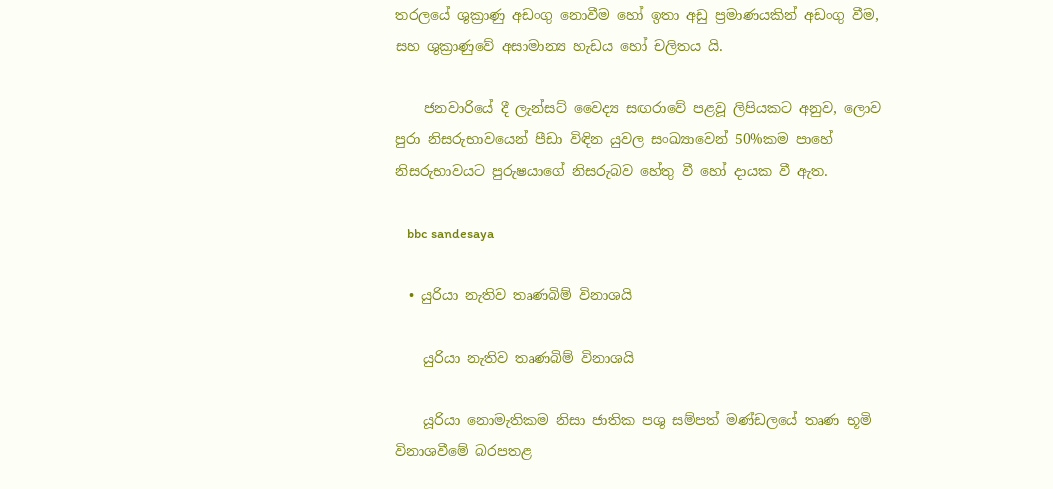තරලයේ ශුක්‍රාණු අඩංගු නොවීම හෝ ඉතා අඩු ප්‍රමාණයකින් අඩංගු වීම, සහ ශුක්‍රාණුවේ අසාමාන්‍ය හැඩය හෝ චලිතය යි.

    ජනවාරියේ දී ලැන්සට් වෛද්‍ය සඟරාවේ පළවූ ලිපියකට අනුව, ලොව පුරා නිසරුභාවයෙන් පීඩා විඳින යුවල සංඛ්‍යාවෙන් 50%කම පාහේ නිසරුභාවයට පුරුෂයාගේ නිසරුබව හේතු වී හෝ දායක වී ඇත.

    bbc sandesaya

  • යුරියා නැතිව තෘණබිම් විනාශයි

    යුරියා නැතිව තෘණබිම් විනාශයි

    යූරියා නොමැතිකම නිසා ජාතික පශු සම්පත් මණ්ඩලයේ තෘණ භූමි විනාශවීමේ බරපතළ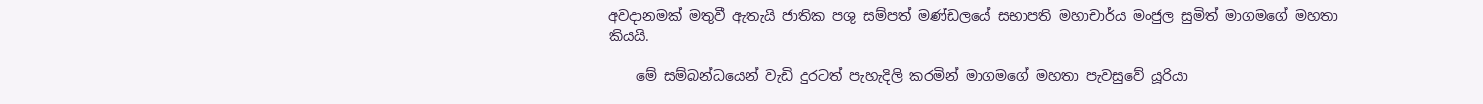අවදානමක් මතුවී ඇතැයි ජාතික පශු සම්පත් මණ්ඩලයේ සභාපති මහාචාර්ය මංජුල සුමිත් මාගමගේ මහතා කියයි.

    මේ සම්බන්ධයෙන් වැඩි දුරටත් පැහැදිලි කරමින් මාගමගේ මහතා පැවසුවේ යූරියා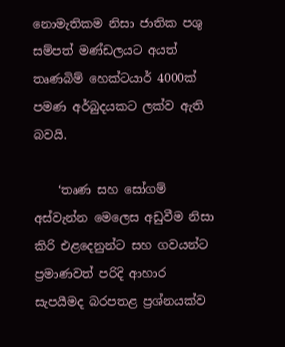නොමැතිකම නිසා ජාතික පශු සම්පත් මණ්ඩලයට අයත් තෘණබිම් හෙක්ටයාර් 4000ක් පමණ අර්බුදයකට ලක්ව ඇති බවයි.

    ‘තෘණ සහ සෝගම් අස්වැන්න මෙලෙස අඩුවීම නිසා කිරි එළදෙනුන්ට සහ ගවයන්ට ප්‍රමාණවත් පරිදි ආහාර සැපයීමද බරපතළ ප්‍රශ්නයක්ව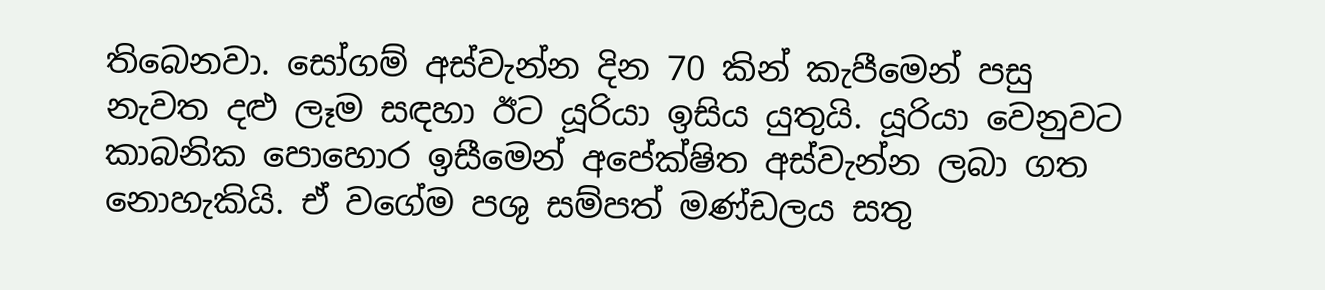තිබෙනවා. සෝගම් අස්වැන්න දින 70 කින් කැපීමෙන් පසු නැවත දළු ලෑම සඳහා ඊට යූරියා ඉසිය යුතුයි. යූරියා වෙනුවට කාබනික පොහොර ඉසීමෙන් අපේක්ෂිත අස්වැන්න ලබා ගත නොහැකියි. ඒ වගේම පශු සම්පත් මණ්ඩලය සතු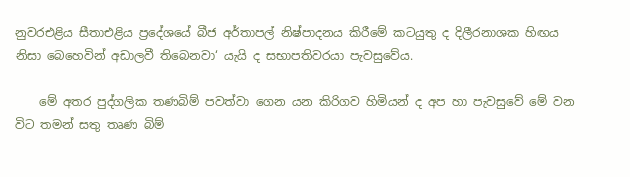නුවරඑළිය සීතාඑළිය ප්‍රදේශයේ බීජ අර්තාපල් නිෂ්පාදනය කිරීමේ කටයුතු ද දිලීරනාශක හිඟය නිසා බෙහෙවින් අඩාලවී තිබෙනවා‘ යැයි ද සභාපතිවරයා පැවසුවේය.

    මේ අතර පුද්ගලික තණබිම් පවත්වා ගෙන යන කිරිගව හිමියන් ද අප හා පැවසුවේ මේ වන විට තමන් සතු තෘණ බිම්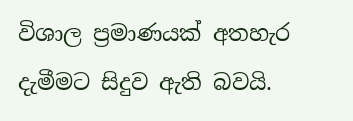විශාල ප්‍රමාණයක් අතහැර දැමීමට සිදුව ඇති බවයි.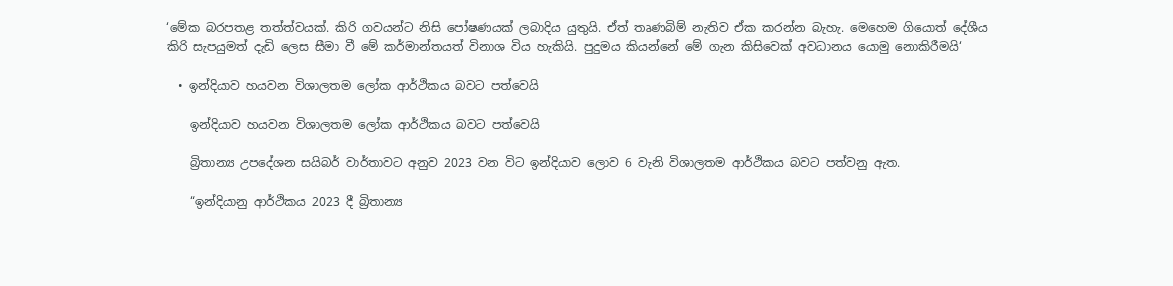‘මේක බරපතළ තත්ත්වයක්. කිරි ගවයන්ට නිසි පෝෂණයක් ලබාදිය යුතුයි. ඒත් තෘණබිම් නැතිව ඒක කරන්න බැහැ. මෙහෙම ගියොත් දේශීය කිරි සැපයුමත් දැඩි ලෙස සීමා වී මේ කර්මාන්තයත් විනාශ විය හැකියි. පුදුමය කියන්නේ මේ ගැන කිසිවෙක් අවධානය යොමු නොකිරීමයි‘

  • ඉන්දියාව හයවන විශාලතම ලෝක ආර්ථිකය බවට පත්වෙයි

    ඉන්දියාව හයවන විශාලතම ලෝක ආර්ථිකය බවට පත්වෙයි

    බ්‍රිතාන්‍ය උපදේශන සයිබර් වාර්තාවට අනුව 2023 වන විට ඉන්දියාව ලොව 6 වැනි විශාලතම ආර්ථිකය බවට පත්වනු ඇත.

    “ඉන්දියානු ආර්ථිකය 2023 දී බ්‍රිතාන්‍ය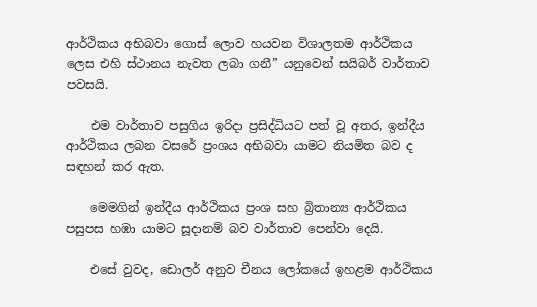ආර්ථිකය අභිබවා ගොස් ලොව හයවන විශාලතම ආර්ථිකය ලෙස එහි ස්ථානය නැවත ලබා ගනී” යනුවෙන් සයිබර් වාර්තාව පවසයි.

    එම වාර්තාව පසුගිය ඉරිදා ප්‍රසිද්ධියට පත් වූ අතර, ඉන්දීය ආර්ථිකය ලබන වසරේ ප්‍රංශය අභිබවා යාමට නියමිත බව ද සඳහන් කර ඇත.

    මෙමගින් ඉන්දීය ආර්ථිකය ප්‍රංශ සහ බ්‍රිතාන්‍ය ආර්ථිකය පසුපස හඹා යාමට සූදානම් බව වාර්තාව පෙන්වා දෙයි.

    එසේ වුවද, ඩොලර් අනුව චීනය ලෝකයේ ඉහළම ආර්ථිකය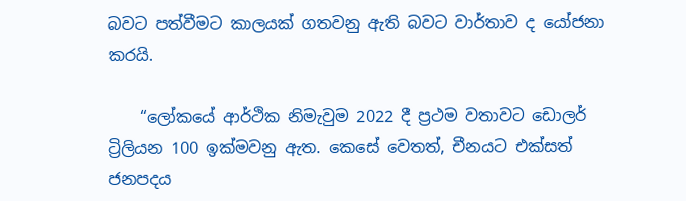බවට පත්වීමට කාලයක් ගතවනු ඇති බවට වාර්තාව ද යෝජනා කරයි.

    “ලෝකයේ ආර්ථික නිමැවුම 2022 දී ප්‍රථම වතාවට ඩොලර් ට්‍රිලියන 100 ඉක්මවනු ඇත. කෙසේ වෙතත්, චීනයට එක්සත් ජනපදය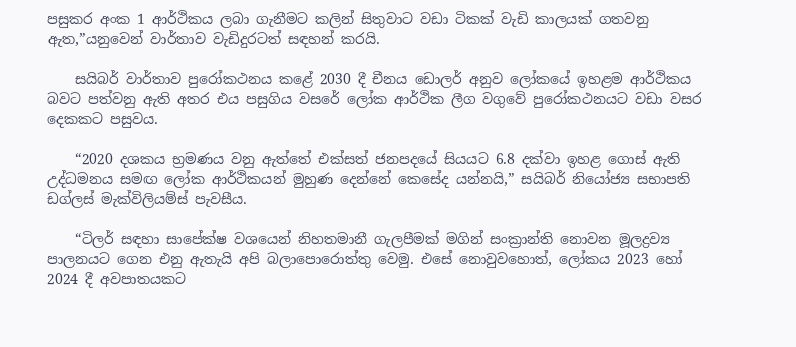පසුකර අංක 1 ආර්ථිකය ලබා ගැනීමට කලින් සිතුවාට වඩා ටිකක් වැඩි කාලයක් ගතවනු ඇත,”යනුවෙන් වාර්තාව වැඩිදුරටත් සඳහන් කරයි.

    සයිබර් වාර්තාව පුරෝකථනය කළේ 2030 දී චීනය ඩොලර් අනුව ලෝකයේ ඉහළම ආර්ථිකය බවට පත්වනු ඇති අතර එය පසුගිය වසරේ ලෝක ආර්ථික ලීග වගුවේ පුරෝකථනයට වඩා වසර දෙකකට පසුවය.

    “2020 දශකය භ්‍රමණය වනු ඇත්තේ එක්සත් ජනපදයේ සියයට 6.8 දක්වා ඉහළ ගොස් ඇති උද්ධමනය සමඟ ලෝක ආර්ථිකයන් මුහුණ දෙන්නේ කෙසේද යන්නයි,” සයිබර් නියෝජ්‍ය සභාපති ඩග්ලස් මැක්විලියම්ස් පැවසීය.

    “ටිලර් සඳහා සාපේක්ෂ වශයෙන් නිහතමානී ගැලපීමක් මගින් සංක්‍රාන්ති නොවන මූලද්‍රව්‍ය පාලනයට ගෙන එනු ඇතැයි අපි බලාපොරොත්තු වෙමු. එසේ නොවුවහොත්, ලෝකය 2023 හෝ 2024 දී අවපාතයකට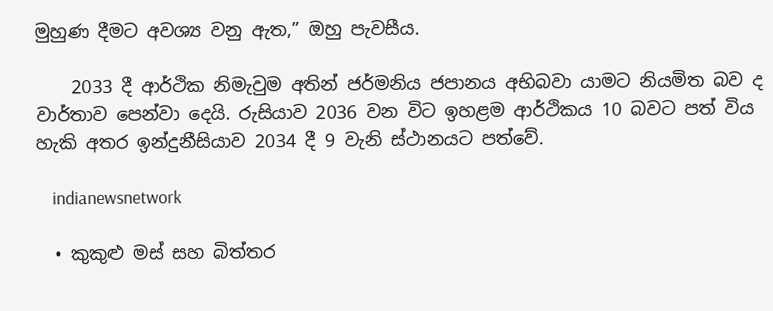මුහුණ දීමට අවශ්‍ය වනු ඇත,” ඔහු පැවසීය.

    2033 දී ආර්ථික නිමැවුම අතින් ජර්මනිය ජපානය අභිබවා යාමට නියමිත බව ද වාර්තාව පෙන්වා දෙයි. රුසියාව 2036 වන විට ඉහළම ආර්ථිකය 10 බවට පත් විය හැකි අතර ඉන්දුනීසියාව 2034 දී 9 වැනි ස්ථානයට පත්වේ.

    indianewsnetwork

  • කුකුළු මස් සහ බිත්තර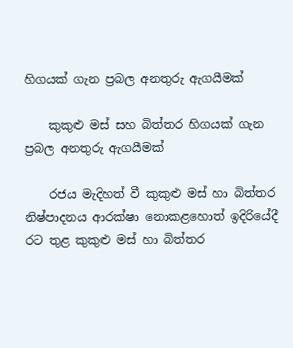හිගයක් ගැන ප්‍රබල අනතුරු ඇගයීමක්

    කුකුළු මස් සහ බිත්තර හිගයක් ගැන ප්‍රබල අනතුරු ඇගයීමක්

    රජය මැදිහත් වී කුකුළු මස් හා බිත්තර නිෂ්පාදනය ආරක්ෂා නොකළහොත් ඉදිරියේදී රට තුළ කුකුළු මස් හා බිත්තර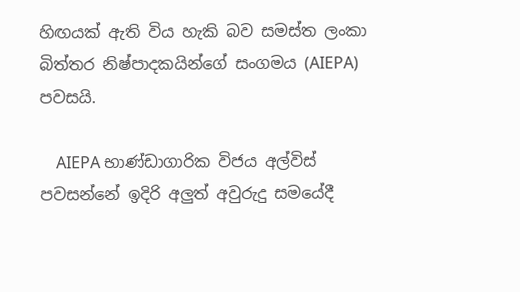හිඟයක් ඇති විය හැකි බව සමස්ත ලංකා බිත්තර නිෂ්පාදකයින්ගේ සංගමය (AIEPA) පවසයි.

    AIEPA භාණ්ඩාගාරික විජය අල්විස් පවසන්නේ ඉදිරි අලුත් අවුරුදු සමයේදී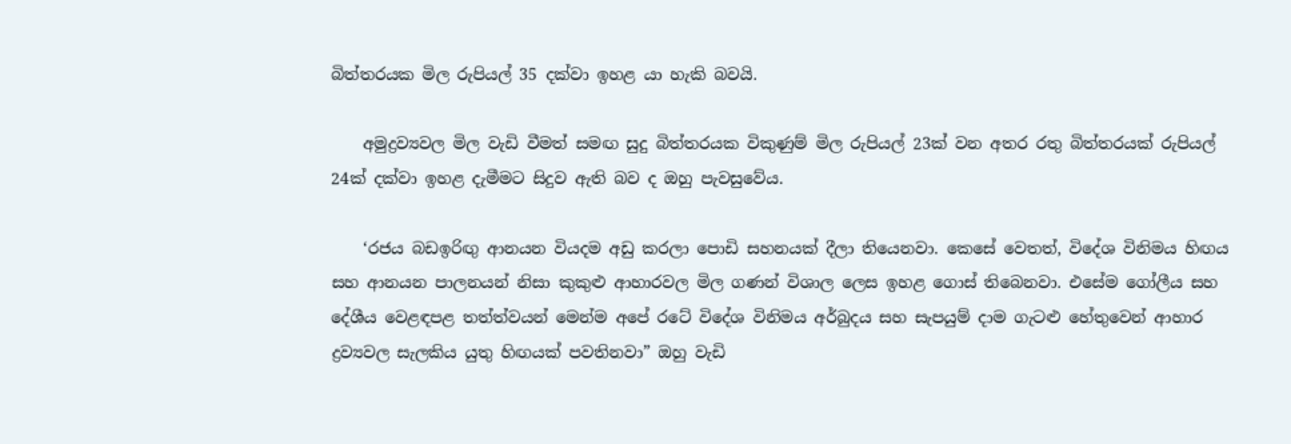බිත්තරයක මිල රුපියල් 35 දක්වා ඉහළ යා හැකි බවයි.

    අමුද්‍රව්‍යවල මිල වැඩි වීමත් සමඟ සුදු බිත්තරයක විකුණුම් මිල රුපියල් 23ක් වන අතර රතු බිත්තරයක් රුපියල් 24ක් දක්වා ඉහළ දැමීමට සිදුව ඇති බව ද ඔහු පැවසුවේය.

    ‘රජය බඩඉරිඟු ආනයන වියදම අඩු කරලා පොඩි සහනයක් දීලා තියෙනවා. කෙසේ වෙතත්, විදේශ විනිමය හිඟය සහ ආනයන පාලනයන් නිසා කුකුළු ආහාරවල මිල ගණන් විශාල ලෙස ඉහළ ගොස් තිබෙනවා. එසේම ගෝලීය සහ දේශීය වෙළඳපළ තත්ත්වයන් මෙන්ම අපේ රටේ විදේශ විනිමය අර්බුදය සහ සැපයුම් දාම ගැටළු හේතුවෙන් ආහාර ද්‍රව්‍යවල සැලකිය යුතු හිඟයක් පවතිනවා” ඔහු වැඩි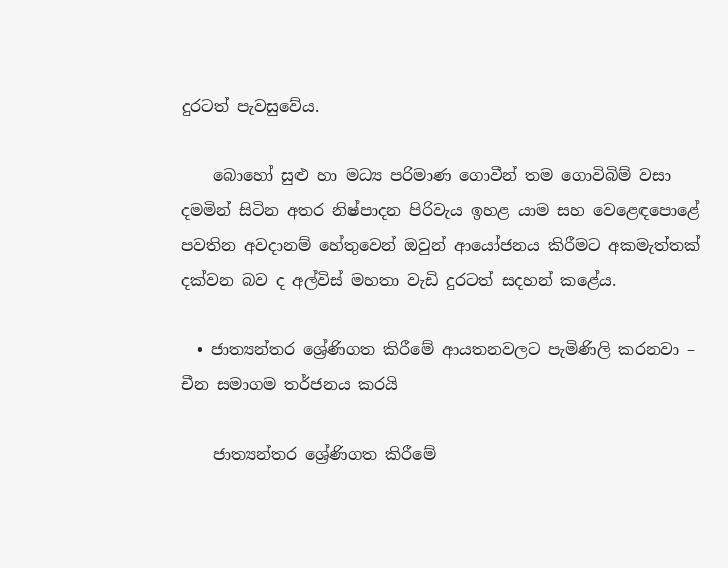දුරටත් පැවසුවේය.

    බොහෝ සුළු හා මධ්‍ය පරිමාණ ගොවීන් තම ගොවිබිම් වසා දමමින් සිටින අතර නිෂ්පාදන පිරිවැය ඉහළ යාම සහ වෙළෙඳපොළේ පවතින අවදානම් හේතුවෙන් ඔවුන් ආයෝජනය කිරීමට අකමැත්තක් දක්වන බව ද අල්විස් මහතා වැඩි දුරටත් සදහන් කළේය.

  • ජාත්‍යන්තර ශ්‍රේණිගත කිරීමේ ආයතනවලට පැමිණිලි කරනවා – චීන සමාගම තර්ජනය කරයි

    ජාත්‍යන්තර ශ්‍රේණිගත කිරීමේ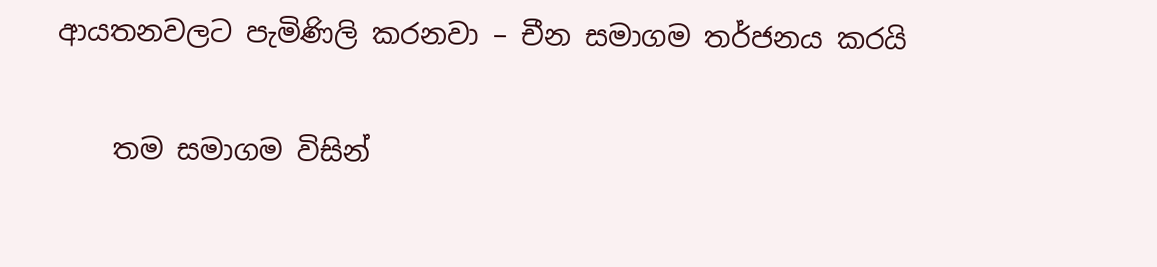ආයතනවලට පැමිණිලි කරනවා – චීන සමාගම තර්ජනය කරයි

    තම සමාගම විසින්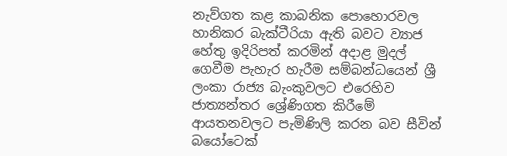නැව්ගත කළ කාබනික පොහොරවල හානිකර බැක්ටීරියා ඇති බවට ව්‍යාජ හේතු ඉදිරිපත් කරමින් අදාළ මුදල් ගෙවීම පැහැර හැරීම සම්බන්ධයෙන් ශ්‍රී ලංකා රාජ්‍ය බැංකුවලට එරෙහිව ජාත්‍යන්තර ශ්‍රේණිගත කිරීමේ ආයතනවලට පැමිණිලි කරන බව සීවින් බයෝටෙක්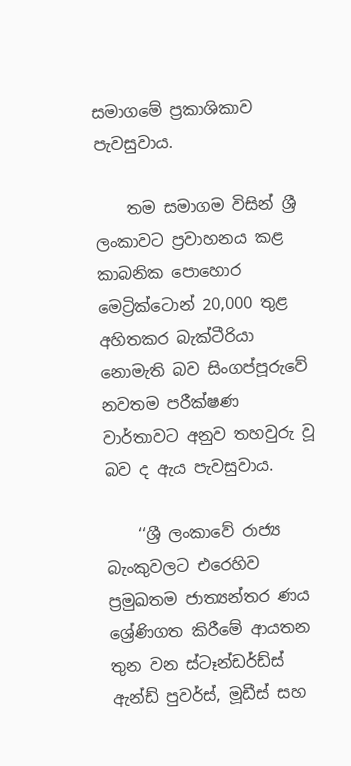සමාගමේ ප්‍රකාශිකාව පැවසුවාය.

    තම සමාගම විසින් ශ්‍රී ලංකාවට ප්‍රවාහනය කළ කාබනික පොහොර මෙට්‍රික්ටොන් 20,000 තුළ අහිතකර බැක්ටීරියා නොමැති බව සිංගප්පූරුවේ නවතම පරීක්ෂණ වාර්තාවට අනුව තහවුරු වූ බව ද ඇය පැවසුවාය.

    ‘‘ශ්‍රී ලංකාවේ රාජ්‍ය බැංකුවලට එරෙහිව ප්‍රමුඛතම ජාත්‍යන්තර ණය ශ්‍රේණිගත කිරීමේ ආයතන තුන වන ස්ටෑන්ඩර්ඩ්ස් ඇන්ඩ් පුවර්ස්, මූඩීස් සහ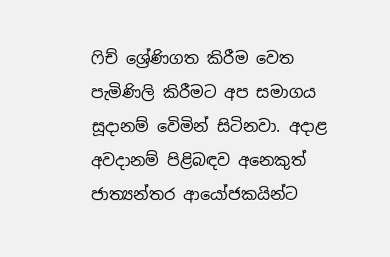ෆිච් ශ්‍රේණිගත කිරීම වෙත පැමිණිලි කිරීමට අප සමාගය සූදානම් වෙිමින් සිටිනවා. අදාළ අවදානම් පිළිබඳව අනෙකුත් ජාත්‍යන්තර ආයෝජකයින්ට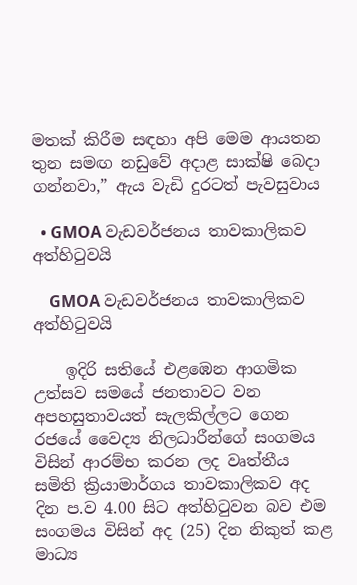මතක් කිරීම සඳහා අපි මෙම ආයතන තුන සමඟ නඩුවේ අදාළ සාක්ෂි බෙදා ගන්නවා,” ඇය වැඩි දුරටත් පැවසුවාය

  • GMOA වැඩවර්ජනය තාවකාලිකව අත්හිටුවයි

    GMOA වැඩවර්ජනය තාවකාලිකව අත්හිටුවයි

    ඉදිරි සතියේ එළඹෙන ආගමික උත්සව සමයේ ජනතාවට වන අපහසුතාවයත් සැලකිල්ලට ගෙන රජයේ වෛද්‍ය නිලධාරීන්ගේ සංගමය විසින් ආරම්භ කරන ලද වෘත්තීය සමිති ක්‍රියාමාර්ගය තාවකාලිකව අද දින ප.ව 4.00 සිට අත්හිටුවන බව එම සංගමය විසින් අද (25) දින නිකුත් කළ මාධ්‍ය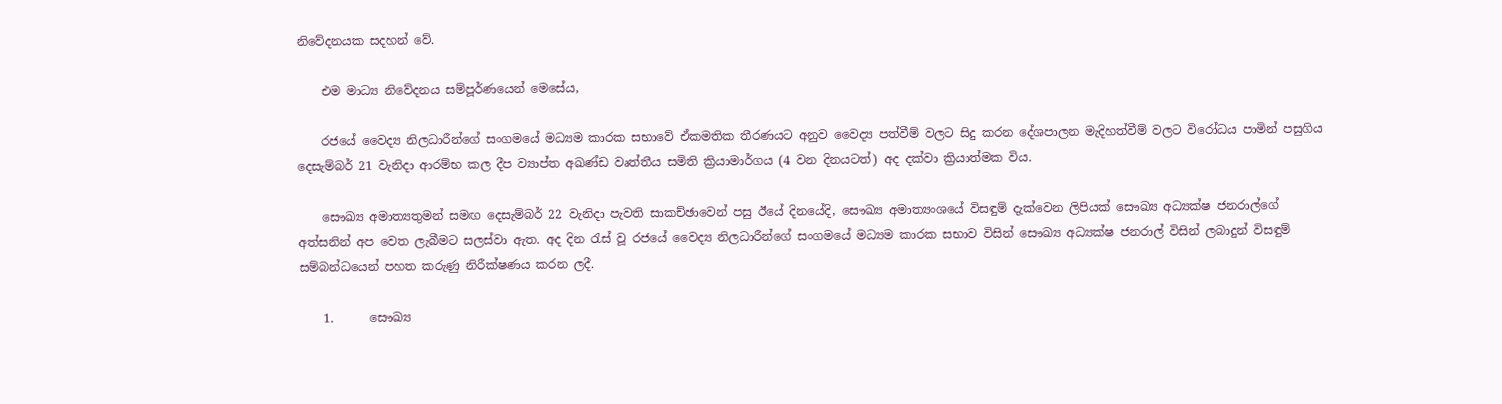නිවේදනයක සදහන් වේ.

    එම මාධ්‍ය නිවේදනය සම්පූර්ණයෙන් මෙසේය,

    රජයේ වෛද්‍ය නිලධාරීන්ගේ සංගමයේ මධ්‍යම කාරක සභාවේ ඒකමතික තීරණයට අනුව වෛද්‍ය පත්වීම් වලට සිදු කරන දේශපාලන මැදිහත්වීම් වලට විරෝධය පාමින් පසුගිය දෙසැම්බර් 21 වැනිදා ආරම්භ කල දීප ව්‍යාප්ත අඛණ්ඩ වෘත්තීය සමිති ක්‍රියාමාර්ගය (4 වන දිනයටත්) අද දක්වා ක්‍රියාත්මක විය.

    සෞඛ්‍ය අමාත්‍යතුමන් සමඟ දෙසැම්බර් 22 වැනිදා පැවති සාකච්ඡාවෙන් පසු ඊයේ දිනයේදි, සෞඛ්‍ය අමාත්‍යංශයේ විසඳුම් දැක්වෙන ලිපියක් සෞඛ්‍ය අධ්‍යක්ෂ ජනරාල්ගේ අත්සනින් අප වෙත ලැබීමට සලස්වා ඇත. අද දින රැස් වූ රජයේ වෛද්‍ය නිලධාරීන්ගේ සංගමයේ මධ්‍යම කාරක සභාව විසින් සෞඛ්‍ය අධ්‍යක්ෂ ජනරාල් විසින් ලබාදුන් විසඳුම් සම්බන්ධයෙන් පහත කරුණු නිරීක්ෂණය කරන ලදී.

    1.      සෞඛ්‍ය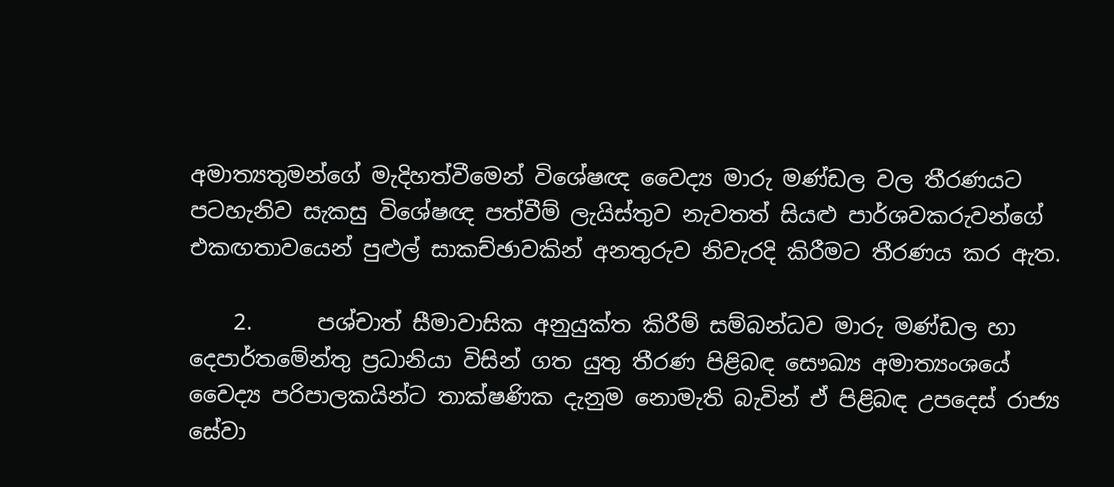අමාත්‍යතුමන්ගේ මැදිහත්වීමෙන් විශේෂඥ වෛද්‍ය මාරු මණ්ඩල වල තීරණයට පටහැනිව සැකසු විශේෂඥ පත්වීම් ලැයිස්තුව නැවතත් සියළු පාර්ශවකරුවන්ගේ එකඟතාවයෙන් පුළුල් සාකච්ඡාවකින් අනතුරුව නිවැරදි කිරීමට තීරණය කර ඇත.

    2.      පශ්චාත් සීමාවාසික අනුයුක්ත කිරීම් සම්බන්ධව මාරු මණ්ඩල හා දෙපාර්තමේන්තු ප්‍රධානියා විසින් ගත යුතු තීරණ පිළිබඳ සෞඛ්‍ය අමාත්‍යංශයේ වෛද්‍ය පරිපාලකයින්ට තාක්ෂණික දැනුම නොමැති බැවින් ඒ පිළිබඳ උපදෙස් රාජ්‍ය සේවා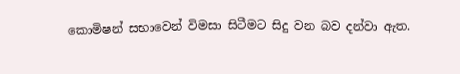කොමිෂන් සභාවෙන් විමසා සිටීමට සිදු වන බව දන්වා ඇත.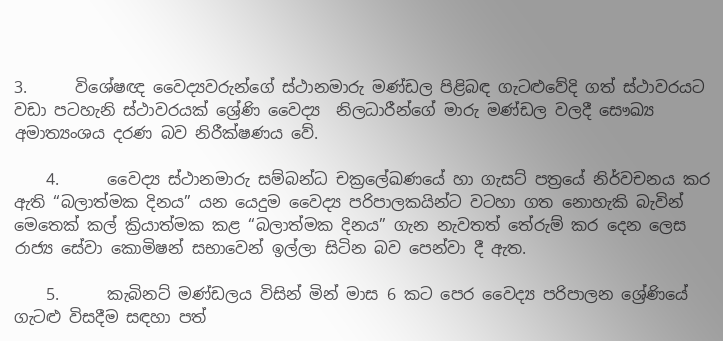3.      විශේෂඥ වෛද්‍යවරුන්ගේ ස්ථානමාරු මණ්ඩල පිළිබඳ ගැටළුවේදි ගත් ස්ථාවරයට වඩා පටහැනි ස්ථාවරයක් ශ්‍රේණි වෛද්‍ය  නිලධාරීන්ගේ මාරු මණ්ඩල වලදී සෞඛ්‍ය අමාත්‍යංශය දරණ බව නිරීක්ෂණය වේ.

    4.      වෛද්‍ය ස්ථානමාරු සම්බන්ධ චක්‍රලේඛණයේ හා ගැසට් පත්‍රයේ නිර්වචනය කර ඇති “බලාත්මක දිනය” යන යෙදුම වෛද්‍ය පරිපාලකයින්ට වටහා ගත නොහැකි බැවින් මෙතෙක් කල් ක්‍රියාත්මක කළ “බලාත්මක දිනය” ගැන නැවතත් තේරුම් කර දෙන ලෙස රාජ්‍ය සේවා කොමිෂන් සභාවෙන් ඉල්ලා සිටින බව පෙන්වා දී ඇත.

    5.      කැබිනට් මණ්ඩලය විසින් මින් මාස 6 කට පෙර වෛද්‍ය පරිපාලන ශ්‍රේණියේ ගැටළු විසදීම සඳහා පත්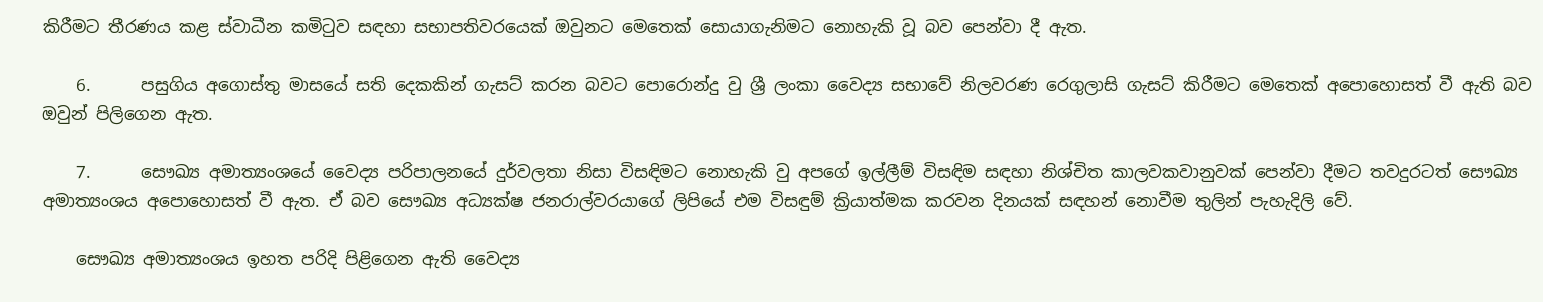කිරීමට තීරණය කළ ස්වාධීන කමිටුව සඳහා සභාපතිවරයෙක් ඔවුනට මෙතෙක් සොයාගැනිමට නොහැකි වූ බව පෙන්වා දී ඇත.

    6.      පසුගිය අගොස්තු මාසයේ සති දෙකකින් ගැසට් කරන බවට පොරොන්දු වු ශ්‍රී ලංකා වෛද්‍ය සභාවේ නිලවරණ රෙගුලාසි ගැසට් කිරීමට මෙතෙක් අපොහොසත් වී ඇති බව ඔවුන් පිලිගෙන ඇත.

    7.      සෞඛ්‍ය අමාත්‍යංශයේ වෛද්‍ය පරිපාලනයේ දුර්වලතා නිසා විසඳිමට නොහැකි වු අපගේ ඉල්ලීම් විසඳිම සඳහා නිශ්චිත කාලවකවානුවක් පෙන්වා දීමට තවදුරටත් සෞඛ්‍ය අමාත්‍යංශය අපොහොසත් වී ඇත. ඒ බව සෞඛ්‍ය අධ්‍යක්ෂ ජනරාල්වරයාගේ ලිපියේ එම විසඳුම් ක්‍රියාත්මක කරවන දිනයක් සඳහන් නොවීම තුලින් පැහැදිලි වේ.

    සෞඛ්‍ය අමාත්‍යංශය ඉහත පරිදි පිළිගෙන ඇති වෛද්‍ය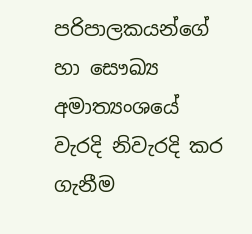පරිපාලකයන්ගේ හා සෞඛ්‍ය අමාත්‍යංශයේ වැරදි නිවැරදි කර ගැනීම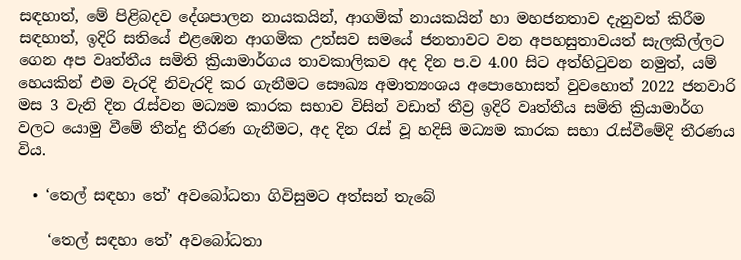සඳහාත්, මේ පිළිබදව දේශපාලන නායකයින්, ආගමික් නායකයින් හා මහජනතාව දැනුවත් කිරීම සඳහාත්, ඉදිරි සතියේ එළඹෙන ආගමික උත්සව සමයේ ජනතාවට වන අපහසුතාවයත් සැලකිල්ලට ගෙන අප වෘත්තීය සමිති ක්‍රියාමාර්ගය තාවකාලිකව අද දින ප.ව 4.00 සිට අත්හිටුවන නමුත්, යම් හෙයකින් එම වැරදි නිවැරදි කර ගැනීමට සෞඛ්‍ය අමාත්‍යංශය අපොහොසත් වුවහොත් 2022 ජනවාරි මස 3 වැනි දින රැස්වන මධ්‍යම කාරක සභාව විසින් වඩාත් තීව්‍ර ඉදිරි වෘත්තීය සමිති ක්‍රියාමාර්ග වලට යොමු වීමේ තීන්දු තීරණ ගැනීමට, අද දින රැස් වූ හදිසි මධ්‍යම කාරක සභා රැස්වීමේදි තීරණය විය.

  • ‘තෙල් සඳහා තේ’ අවබෝධතා ගිවිසුමට අත්සන් තැබේ

    ‘තෙල් සඳහා තේ’ අවබෝධතා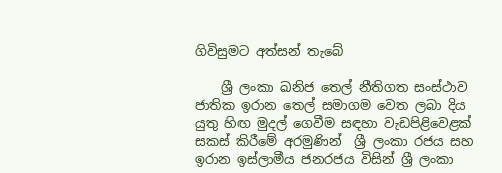ගිවිසුමට අත්සන් තැබේ

    ශ්‍රී ලංකා ඛනිජ තෙල් නීතිගත සංස්ථාව ජාතික ඉරාන තෙල් සමාගම වෙත ලබා දිය යුතු හිඟ මුදල් ගෙවීම සඳහා වැඩපිළිවෙළක් සකස් කිරීමේ අරමුණින්  ශ්‍රී ලංකා රජය සහ ඉරාන ඉස්ලාමීය ජනරජය විසින් ශ්‍රී ලංකා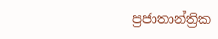ප්‍රජාතාන්ත්‍රික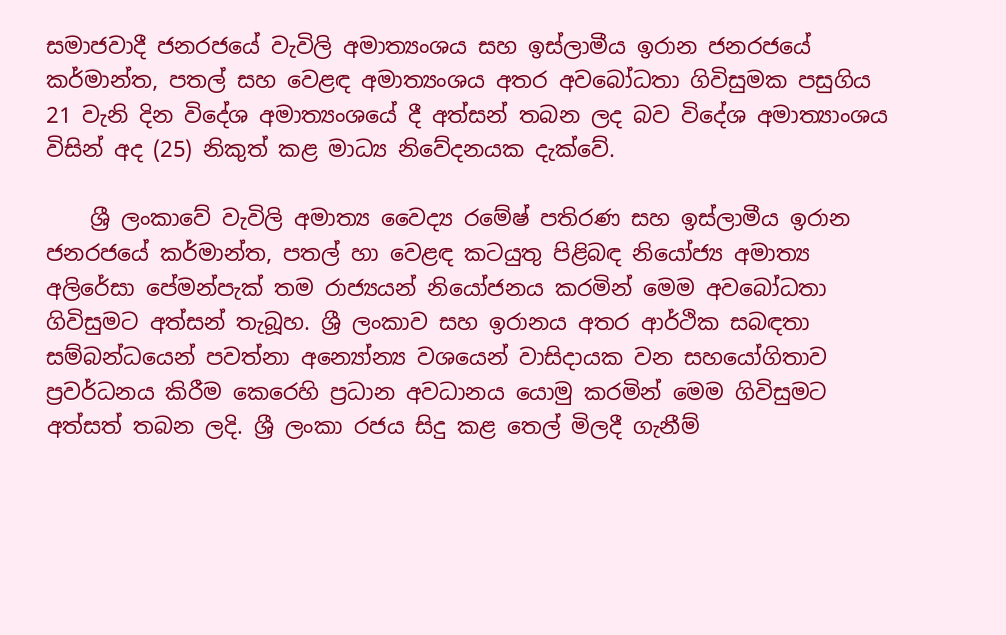සමාජවාදී ජනරජයේ වැවිලි අමාත්‍යංශය සහ ඉස්ලාමීය ඉරාන ජනරජයේ කර්මාන්ත, පතල් සහ වෙළඳ අමාත්‍යංශය අතර අවබෝධතා ගිවිසුමක පසුගිය  21 වැනි දින විදේශ අමාත්‍යංශයේ දී අත්සන් තබන ලද බව විදේශ අමාත්‍යාංශය විසින් අද (25) නිකුත් කළ මාධ්‍ය නිවේදනයක දැක්වේ.

    ශ්‍රී ලංකාවේ වැවිලි අමාත්‍ය වෛද්‍ය රමේෂ් පතිරණ සහ ඉස්ලාමීය ඉරාන ජනරජයේ කර්මාන්ත, පතල් හා වෙළඳ කටයුතු පිළිබඳ නියෝජ්‍ය අමාත්‍ය අලිරේසා පේමන්පැක් තම රාජ්‍යයන් නියෝජනය කරමින් මෙම අවබෝධතා ගිවිසුමට අත්සන් තැබූහ. ශ්‍රී ලංකාව සහ ඉරානය අතර ආර්ථික සබඳතා සම්බන්ධයෙන් පවත්නා අන්‍යෝන්‍ය වශයෙන් වාසිදායක වන සහයෝගිතාව ප්‍රවර්ධනය කිරීම කෙරෙහි ප්‍රධාන අවධානය යොමු කරමින් මෙම ගිවිසුමට අත්සත් තබන ලදි. ශ්‍රී ලංකා රජය සිදු කළ තෙල් මිලදී ගැනීම්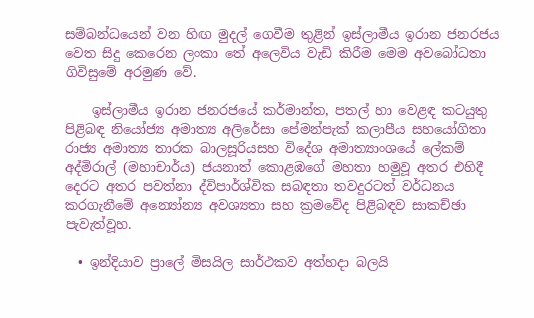සම්බන්ධයෙන් වන හිඟ මුදල් ගෙවීම තුළින් ඉස්ලාමීය ඉරාන ජනරජය වෙත සිදු කෙරෙන ලංකා තේ අලෙවිය වැඩි කිරීම මෙම අවබෝධතා ගිවිසුමේ අරමුණ වේ.

    ඉස්ලාමීය ඉරාන ජනරජයේ කර්මාන්ත, පතල් හා වෙළඳ කටයුතු පිළිබඳ නියෝජ්‍ය අමාත්‍ය අලිරේසා පේමන්පැක් කලාපීය සහයෝගිතා රාජ්‍ය අමාත්‍ය තාරක බාලසූරියසහ විදේශ අමාත්‍යාංශයේ ලේකම් අද්මිරාල් (මහාචාර්ය) ජයනාත් කොළඹගේ මහතා හමුවූ අතර එහිදී දෙරට අතර පවත්නා ද්විපාර්ශ්වික සබඳතා තවදුරටත් වර්ධනය කරගැනීමේ අන්‍යෝන්‍ය අවශ්‍යතා සහ ක්‍රමවේද පිළිබඳව සාකච්ඡා පැවැත්වූහ.

  • ඉන්දියාව ප්‍රාලේ මිසයිල සාර්ථකව අත්හදා බලයි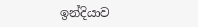ඉන්දියාව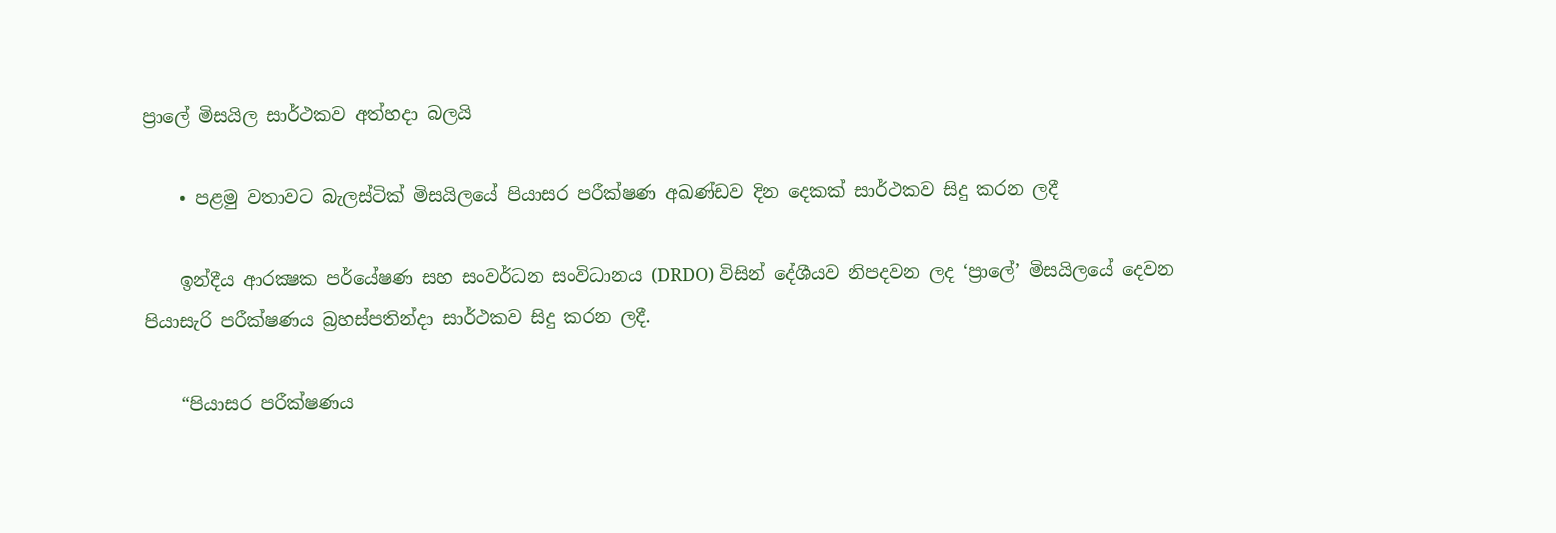ප්‍රාලේ මිසයිල සාර්ථකව අත්හදා බලයි

    • පළමු වතාවට බැලස්ටික් මිසයිලයේ පියාසර පරීක්ෂණ අඛණ්ඩව දින දෙකක් සාර්ථකව සිදු කරන ලදී

    ඉන්දීය ආරක්‍ෂක පර්යේෂණ සහ සංවර්ධන සංවිධානය (DRDO) විසින් දේශීයව නිපදවන ලද ‘ප්‍රාලේ’ මිසයිලයේ දෙවන පියාසැරි පරීක්ෂණය බ්‍රහස්පතින්දා සාර්ථකව සිදු කරන ලදී.

    “පියාසර පරීක්ෂණය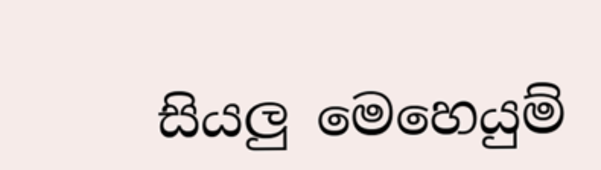සියලු මෙහෙයුම්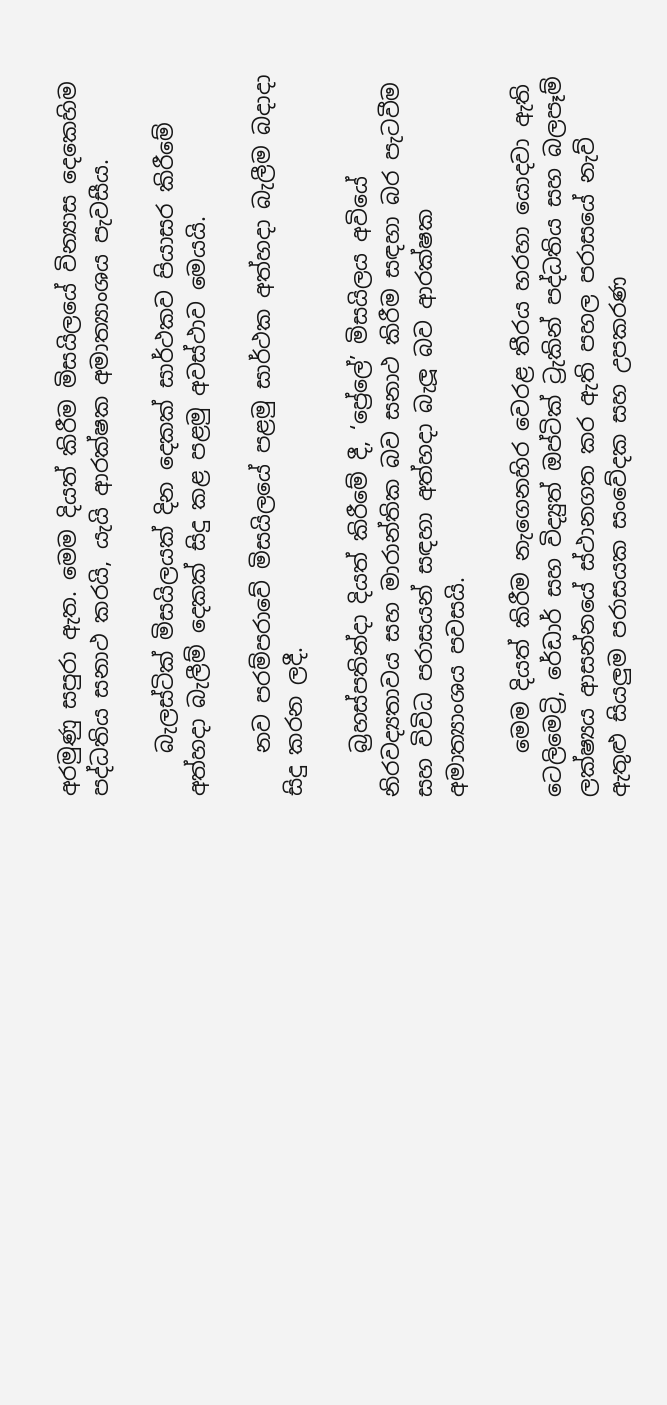අරමුණු සපුරා ඇත. මෙම දියත් කිරීම මිසයිලයේ වින්‍යාස දෙකෙහිම පද්ධතිය සනාථ කරයි, යැයි ආරක්ෂක අමාත්‍යාංශය පැවසීය.

    බැලස්ටික් මිසයිලයක් දින දෙකක් සාර්ථකව පියාසර කිරීමේ අත්හදා බැලීම් දෙකක් සිදු කළ පළමු අවස්ථාව මෙයයි.

    නව පරම්පරාවේ මිසයිලයේ පළමු සාර්ථක අත්හදා බැලීම බදාදා සිදු කරන ලදී.

    බ්‍රහස්පතින්දා දියත් කිරීමේ දී, ‘ප්‍රේලේ’ මිසයිලය අවියේ නිරවද්‍යතාවය සහ මාරාන්තික බව සනාථ කිරීම සඳහා බර පැටවීම සහ විවිධ පරාසයන් සඳහා අත්හදා බැලූ බව ආරක්ෂක අමාත්‍යාංශය පවසයි.

    මෙම දියත් කිරීම නැගෙනහිර වෙරළ තීරය හරහා යොදවා ඇති ටෙලිමෙට්‍රි, රේඩාර් සහ විද්‍යුත් ඔප්ටික් ට්‍රැකින් පද්ධතිය සහ බලපෑම් ලක්ෂ්‍යය ආසන්නයේ ස්ථානගත කර ඇති පහල පරාසයේ නැව් ඇතුළු සියලුම පරාසයක සංවේදක සහ උපකරණ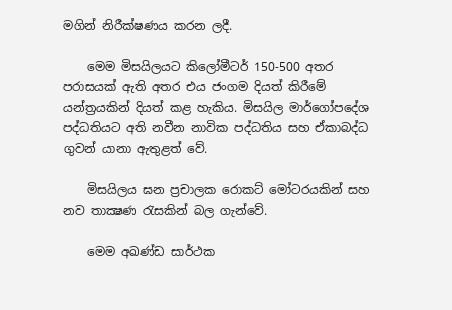මගින් නිරීක්ෂණය කරන ලදී.

    මෙම මිසයිලයට කිලෝමීටර් 150-500 අතර පරාසයක් ඇති අතර එය ජංගම දියත් කිරීමේ යන්ත්‍රයකින් දියත් කළ හැකිය. මිසයිල මාර්ගෝපදේශ පද්ධතියට අති නවීන නාවික පද්ධතිය සහ ඒකාබද්ධ ගුවන් යානා ඇතුළත් වේ.

    මිසයිලය ඝන ප්‍රචාලක රොකට් මෝටරයකින් සහ නව තාක්‍ෂණ රැසකින් බල ගැන්වේ.

    මෙම අඛණ්ඩ සාර්ථක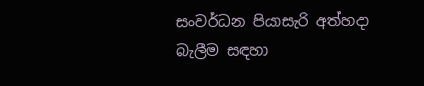සංවර්ධන පියාසැරි අත්හදා බැලීම සඳහා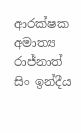ආරක්ෂක අමාත්‍ය රාජ්නාත් සිං ඉන්දීය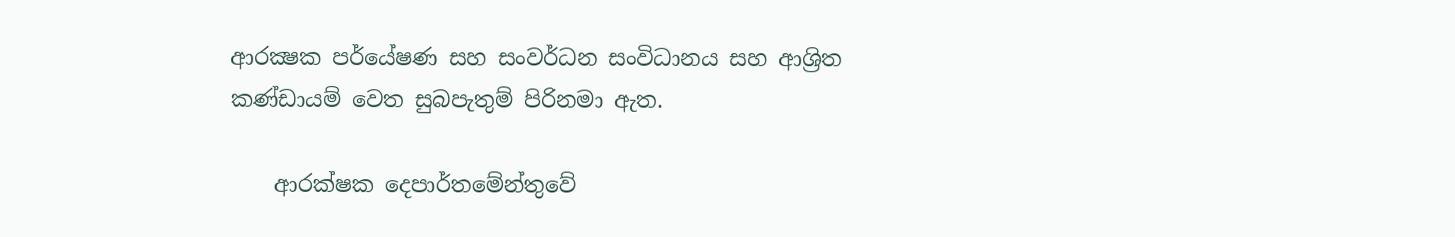ආරක්‍ෂක පර්යේෂණ සහ සංවර්ධන සංවිධානය සහ ආශ්‍රිත කණ්ඩායම් වෙත සුබපැතුම් පිරිනමා ඇත.

    ආරක්ෂක දෙපාර්තමේන්තුවේ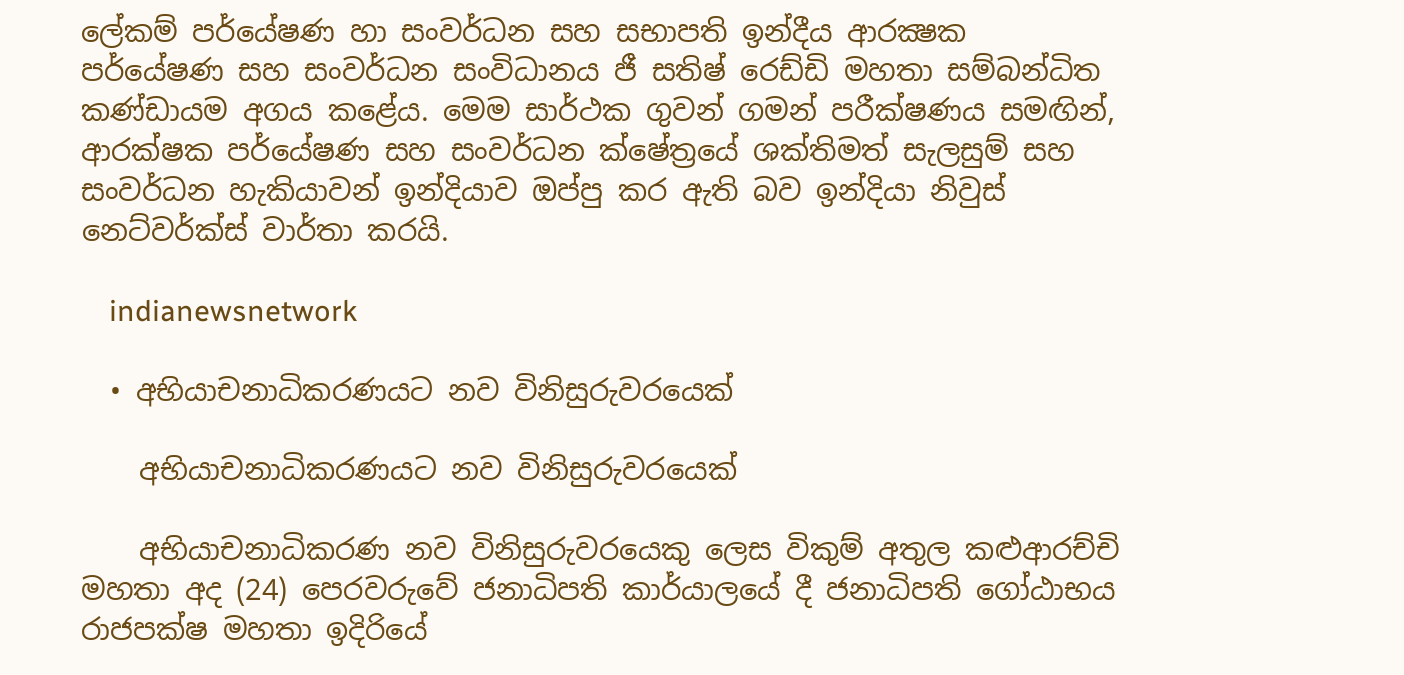ලේකම් පර්යේෂණ හා සංවර්ධන සහ සභාපති ඉන්දීය ආරක්‍ෂක පර්යේෂණ සහ සංවර්ධන සංවිධානය ජී සතිෂ් රෙඩ්ඩි මහතා සම්බන්ධිත කණ්ඩායම අගය කළේය. මෙම සාර්ථක ගුවන් ගමන් පරීක්ෂණය සමඟින්, ආරක්ෂක පර්යේෂණ සහ සංවර්ධන ක්ෂේත්‍රයේ ශක්තිමත් සැලසුම් සහ සංවර්ධන හැකියාවන් ඉන්දියාව ඔප්පු කර ඇති බව ඉන්දියා නිවුස් නෙට්වර්ක්ස් වාර්තා කරයි.

    indianewsnetwork

  • අභියාචනාධිකරණයට නව විනිසුරුවරයෙක්

    අභියාචනාධිකරණයට නව විනිසුරුවරයෙක්

    අභියාචනාධිකරණ නව විනිසුරුවරයෙකු ලෙස විකුම් අතුල කළුආරච්චි මහතා අද (24) පෙරවරුවේ ජනාධිපති කාර්යාලයේ දී ජනාධිපති ගෝඨාභය රාජපක්ෂ මහතා ඉදිරියේ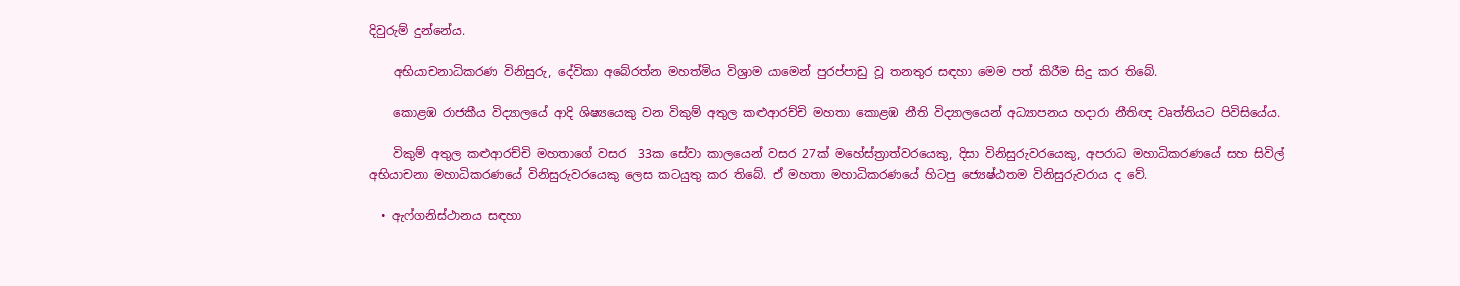දිවුරුම් දුන්නේය.

    අභියාචනාධිකරණ විනිසුරු, දේවිකා අබේරත්න මහත්මිය විශ්‍රාම යාමෙන් පුරප්පාඩු වූ තනතුර සඳහා මෙම පත් කිරීම සිදු කර තිබේ.

    කොළඹ රාජකීය විද්‍යාලයේ ආදි ශිෂ්‍යයෙකු වන විකුම් අතුල කළුආරච්චි මහතා කොළඹ නීති විද්‍යාලයෙන් අධ්‍යාපනය හදාරා නීතිඥ වෘත්තියට පිවිසියේය.

    විකුම් අතුල කළුආරච්චි මහතාගේ වසර  33ක සේවා කාලයෙන් වසර 27ක් මහේස්ත්‍රාත්වරයෙකු, දිසා විනිසුරුවරයෙකු, අපරාධ මහාධිකරණයේ සහ සිවිල් අභියාචනා මහාධිකරණයේ විනිසුරුවරයෙකු ලෙස කටයුතු කර තිබේ. ඒ මහතා මහාධිකරණයේ හිටපු ජ්‍යෙෂ්ඨතම විනිසුරුවරාය ද වේ.

  • ඇෆ්ගනිස්ථානය සඳහා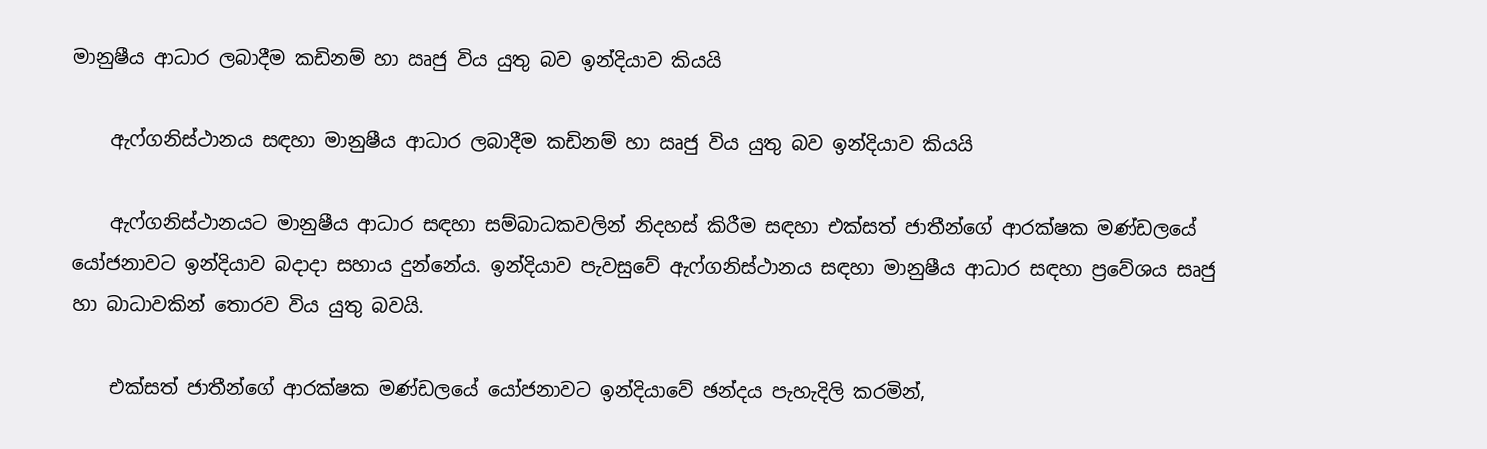මානුෂීය ආධාර ලබාදීම කඩිනම් හා ඍජු විය යුතු බව ඉන්දියාව කියයි

    ඇෆ්ගනිස්ථානය සඳහා මානුෂීය ආධාර ලබාදීම කඩිනම් හා ඍජු විය යුතු බව ඉන්දියාව කියයි

    ඇෆ්ගනිස්ථානයට මානුෂීය ආධාර සඳහා සම්බාධකවලින් නිදහස් කිරීම සඳහා එක්සත් ජාතීන්ගේ ආරක්ෂක මණ්ඩලයේ යෝජනාවට ඉන්දියාව බදාදා සහාය දුන්නේය. ඉන්දියාව පැවසුවේ ඇෆ්ගනිස්ථානය සඳහා මානුෂීය ආධාර සඳහා ප්‍රවේශය සෘජු හා බාධාවකින් තොරව විය යුතු බවයි.

    එක්සත් ජාතීන්ගේ ආරක්ෂක මණ්ඩලයේ යෝජනාවට ඉන්දියාවේ ඡන්දය පැහැදිලි කරමින්,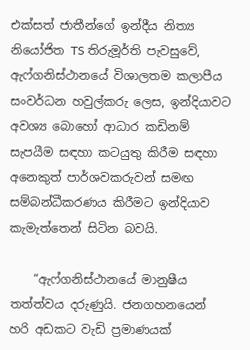එක්සත් ජාතීන්ගේ ඉන්දීය නිත්‍ය නියෝජිත TS තිරුමූර්ති පැවසුවේ, ඇෆ්ගනිස්ථානයේ විශාලතම කලාපීය සංවර්ධන හවුල්කරු ලෙස, ඉන්දියාවට අවශ්‍ය බොහෝ ආධාර කඩිනම් සැපයීම සඳහා කටයුතු කිරීම සඳහා අනෙකුත් පාර්ශවකරුවන් සමඟ සම්බන්ධීකරණය කිරීමට ඉන්දියාව කැමැත්තෙන් සිටින බවයි.

    “ඇෆ්ගනිස්ථානයේ මානුෂීය තත්ත්වය දරුණුයි. ජනගහනයෙන් හරි අඩකට වැඩි ප්‍රමාණයක්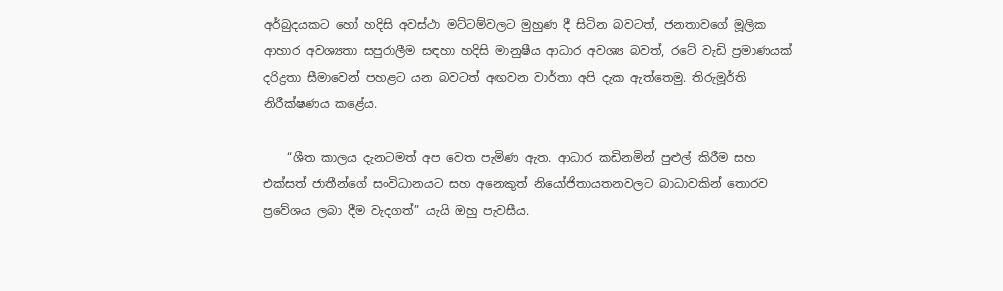අර්බුදයකට හෝ හදිසි අවස්ථා මට්ටම්වලට මුහුණ දී සිටින බවටත්, ජනතාවගේ මූලික ආහාර අවශ්‍යතා සපුරාලීම සඳහා හදිසි මානුෂීය ආධාර අවශ්‍ය බවත්, රටේ වැඩි ප්‍රමාණයක් දරිද්‍රතා සීමාවෙන් පහළට යන බවටත් අඟවන වාර්තා අපි දැක ඇත්තෙමු. තිරුමූර්ති නිරීක්ෂණය කළේය.

    “ශීත කාලය දැනටමත් අප වෙත පැමිණ ඇත. ආධාර කඩිනමින් පුළුල් කිරීම සහ එක්සත් ජාතීන්ගේ සංවිධානයට සහ අනෙකුත් නියෝජිතායතනවලට බාධාවකින් තොරව ප්‍රවේශය ලබා දීම වැදගත්” යැයි ඔහු පැවසීය.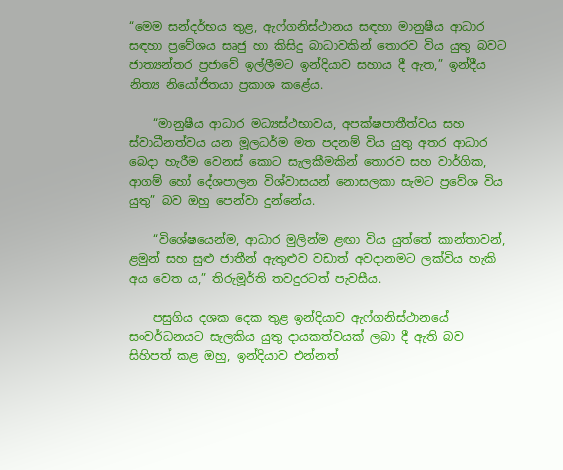“මෙම සන්දර්භය තුළ, ඇෆ්ගනිස්ථානය සඳහා මානුෂීය ආධාර සඳහා ප්‍රවේශය සෘජු හා කිසිදු බාධාවකින් තොරව විය යුතු බවට ජාත්‍යන්තර ප්‍රජාවේ ඉල්ලීමට ඉන්දියාව සහාය දී ඇත,” ඉන්දීය නිත්‍ය නියෝජිතයා ප්‍රකාශ කළේය.

    “මානුෂීය ආධාර මධ්‍යස්ථභාවය, අපක්ෂපාතීත්වය සහ ස්වාධීනත්වය යන මූලධර්ම මත පදනම් විය යුතු අතර ආධාර බෙදා හැරීම වෙනස් කොට සැලකීමකින් තොරව සහ වාර්ගික, ආගම් හෝ දේශපාලන විශ්වාසයන් නොසලකා සැමට ප්‍රවේශ විය යුතු” බව ඔහු පෙන්වා දුන්නේය.

    “විශේෂයෙන්ම, ආධාර මුලින්ම ළඟා විය යුත්තේ කාන්තාවන්, ළමුන් සහ සුළු ජාතීන් ඇතුළුව වඩාත් අවදානමට ලක්විය හැකි අය වෙත ය,” තිරුමූර්ති තවදුරටත් පැවසීය.

    පසුගිය දශක දෙක තුළ ඉන්දියාව ඇෆ්ගනිස්ථානයේ සංවර්ධනයට සැලකිය යුතු දායකත්වයක් ලබා දී ඇති බව සිහිපත් කළ ඔහු, ඉන්දියාව එන්නත්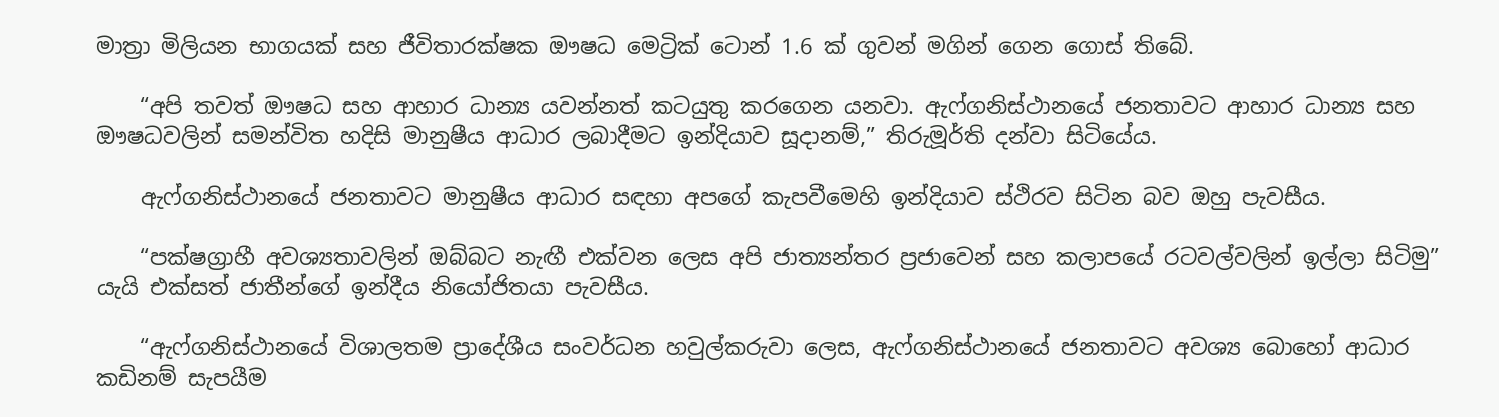මාත්‍රා මිලියන භාගයක් සහ ජීවිතාරක්ෂක ඖෂධ මෙට්‍රික් ටොන් 1.6 ක් ගුවන් මගින් ගෙන ගොස් තිබේ.

    “අපි තවත් ඖෂධ සහ ආහාර ධාන්‍ය යවන්නත් කටයුතු කරගෙන යනවා. ඇෆ්ගනිස්ථානයේ ජනතාවට ආහාර ධාන්‍ය සහ ඖෂධවලින් සමන්විත හදිසි මානුෂීය ආධාර ලබාදීමට ඉන්දියාව සූදානම්,” තිරුමූර්ති දන්වා සිටියේය.

    ඇෆ්ගනිස්ථානයේ ජනතාවට මානුෂීය ආධාර සඳහා අපගේ කැපවීමෙහි ඉන්දියාව ස්ථිරව සිටින බව ඔහු පැවසීය.

    “පක්ෂග්‍රාහී අවශ්‍යතාවලින් ඔබ්බට නැඟී එක්වන ලෙස අපි ජාත්‍යන්තර ප්‍රජාවෙන් සහ කලාපයේ රටවල්වලින් ඉල්ලා සිටිමු” යැයි එක්සත් ජාතීන්ගේ ඉන්දීය නියෝජිතයා පැවසීය.

    “ඇෆ්ගනිස්ථානයේ විශාලතම ප්‍රාදේශීය සංවර්ධන හවුල්කරුවා ලෙස, ඇෆ්ගනිස්ථානයේ ජනතාවට අවශ්‍ය බොහෝ ආධාර කඩිනම් සැපයීම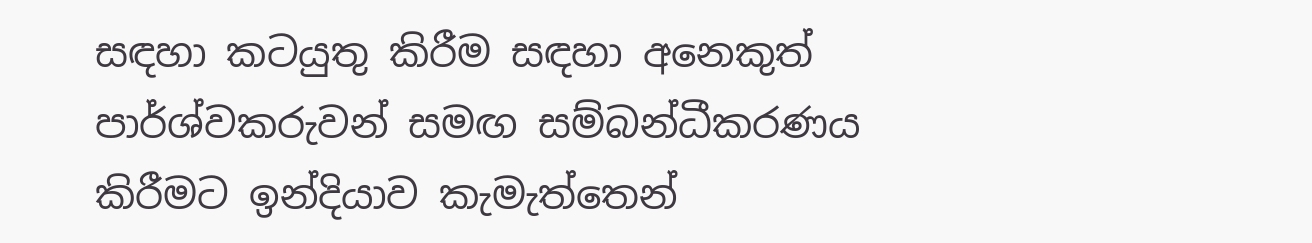සඳහා කටයුතු කිරීම සඳහා අනෙකුත් පාර්ශ්වකරුවන් සමඟ සම්බන්ධීකරණය කිරීමට ඉන්දියාව කැමැත්තෙන්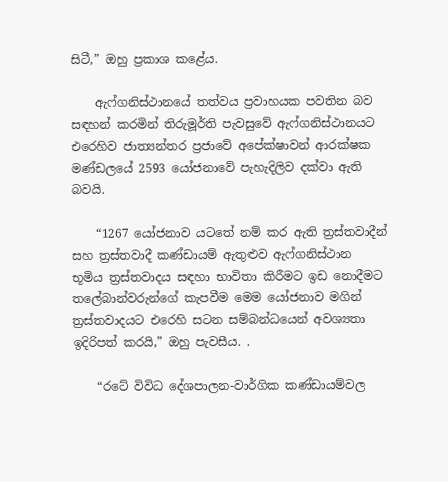සිටී,” ඔහු ප්‍රකාශ කළේය.

    ඇෆ්ගනිස්ථානයේ තත්වය ප්‍රවාහයක පවතින බව සඳහන් කරමින් තිරුමූර්ති පැවසුවේ ඇෆ්ගනිස්ථානයට එරෙහිව ජාත්‍යන්තර ප්‍රජාවේ අපේක්ෂාවන් ආරක්ෂක මණ්ඩලයේ 2593 යෝජනාවේ පැහැදිලිව දක්වා ඇති බවයි.

    “1267 යෝජනාව යටතේ නම් කර ඇති ත්‍රස්තවාදීන් සහ ත්‍රස්තවාදී කණ්ඩායම් ඇතුළුව ඇෆ්ගනිස්ථාන භූමිය ත්‍රස්තවාදය සඳහා භාවිතා කිරීමට ඉඩ නොදීමට තලේබාන්වරුන්ගේ කැපවීම මෙම යෝජනාව මගින් ත්‍රස්තවාදයට එරෙහි සටන සම්බන්ධයෙන් අවශ්‍යතා ඉදිරිපත් කරයි,” ඔහු පැවසීය. .

    “රටේ විවිධ දේශපාලන-වාර්ගික කණ්ඩායම්වල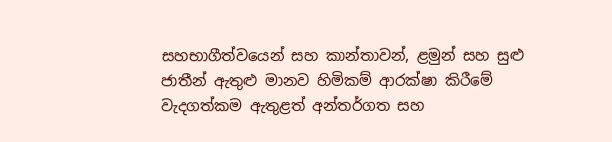සහභාගීත්වයෙන් සහ කාන්තාවන්, ළමුන් සහ සුළු ජාතීන් ඇතුළු මානව හිමිකම් ආරක්ෂා කිරීමේ වැදගත්කම ඇතුළත් අන්තර්ගත සහ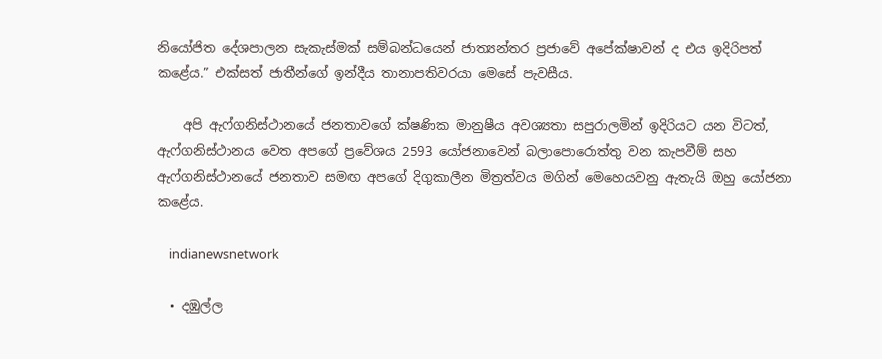නියෝජිත දේශපාලන සැකැස්මක් සම්බන්ධයෙන් ජාත්‍යන්තර ප්‍රජාවේ අපේක්ෂාවන් ද එය ඉදිරිපත් කළේය.” එක්සත් ජාතීන්ගේ ඉන්දීය තානාපතිවරයා මෙසේ පැවසීය.

    අපි ඇෆ්ගනිස්ථානයේ ජනතාවගේ ක්ෂණික මානුෂීය අවශ්‍යතා සපුරාලමින් ඉදිරියට යන විටත්, ඇෆ්ගනිස්ථානය වෙත අපගේ ප්‍රවේශය 2593 යෝජනාවෙන් බලාපොරොත්තු වන කැපවීම් සහ ඇෆ්ගනිස්ථානයේ ජනතාව සමඟ අපගේ දිගුකාලීන මිත්‍රත්වය මගින් මෙහෙයවනු ඇතැයි ඔහු යෝජනා කළේය.

    indianewsnetwork

  • දඹුල්ල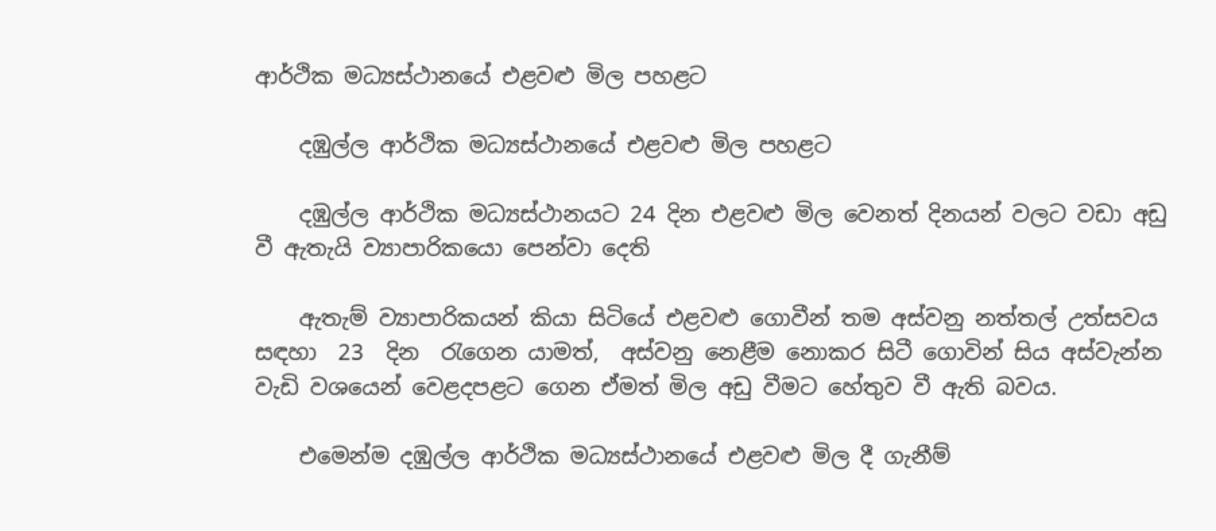ආර්ථික මධ්‍යස්ථානයේ එළවළු මිල පහළට

    දඹුල්ල ආර්ථික මධ්‍යස්ථානයේ එළවළු මිල පහළට

    දඹුල්ල ආර්ථික මධ්‍යස්ථානයට 24 දින එළවළු මිල වෙනත් දිනයන් වලට වඩා අඩු වී ඇතැයි ව්‍යාපාරිකයො පෙන්වා දෙති

    ඇතැම් ව්‍යාපාරිකයන් කියා සිටියේ එළවළු ගොවීන් තම අස්වනු නත්තල් උත්සවය සඳහා  23  දින  රැගෙන යාමත්,  අස්වනු නෙළීම නොකර සිටී ගොවින් සිය අස්වැන්න වැඩි වශයෙන් වෙළදපළට ගෙන ඒමත් මිල අඩු වීමට හේතුව වී ඇති බවය.

    එමෙන්ම දඹුල්ල ආර්ථික මධ්‍යස්ථානයේ එළවළු මිල දී ගැනීම්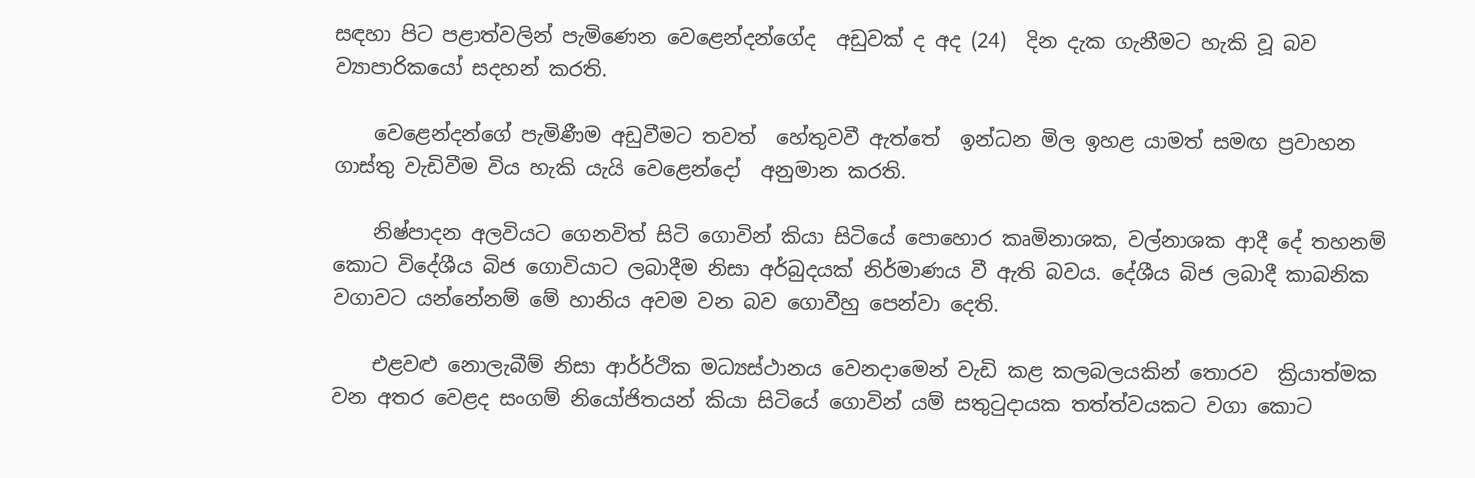සඳහා පිට පළාත්වලින් පැමිණෙන වෙළෙන්දන්ගේද  අඩුවක් ද අද (24)  දින දැක ගැනීමට හැකි වූ බව ව්‍යාපාරිකයෝ සදහන් කරති.

    වෙළෙන්දන්ගේ පැමිණීම අඩුවීමට තවත්  හේතුවවී ඇත්තේ  ඉන්ධන මිල ඉහළ යාමත් සමඟ ප්‍රවාහන ගාස්තු වැඩිවීම විය හැකි යැයි වෙළෙන්දෝ  අනුමාන කරති.

    නිෂ්පාදන අලවියට ගෙනවිත් සිටි ගොවින් කියා සිටියේ පොහොර කෘමිනාශක, වල්නාශක ආදී දේ තහනම් කොට විදේශීය බිජ ගොවියාට ලබාදීම නිසා අර්බුදයක් නිර්මාණය වී ඇති බවය. දේශීය බිජ ලබාදී කාබනික වගාවට යන්නේනම් මේ හානිය අවම වන බව ගොවීහු පෙන්වා දෙති.

    එළවළු නොලැබීම් නිසා ආර්ර්ථික මධ්‍යස්ථානය වෙනදාමෙන් වැඩි කළ කලබලයකින් තොරව  ක්‍රියාත්මක වන අතර වෙළද සංගම් නියෝජිතයන් කියා සිටියේ ගොවින් යම් සතුටුදායක තත්ත්වයකට වගා කොට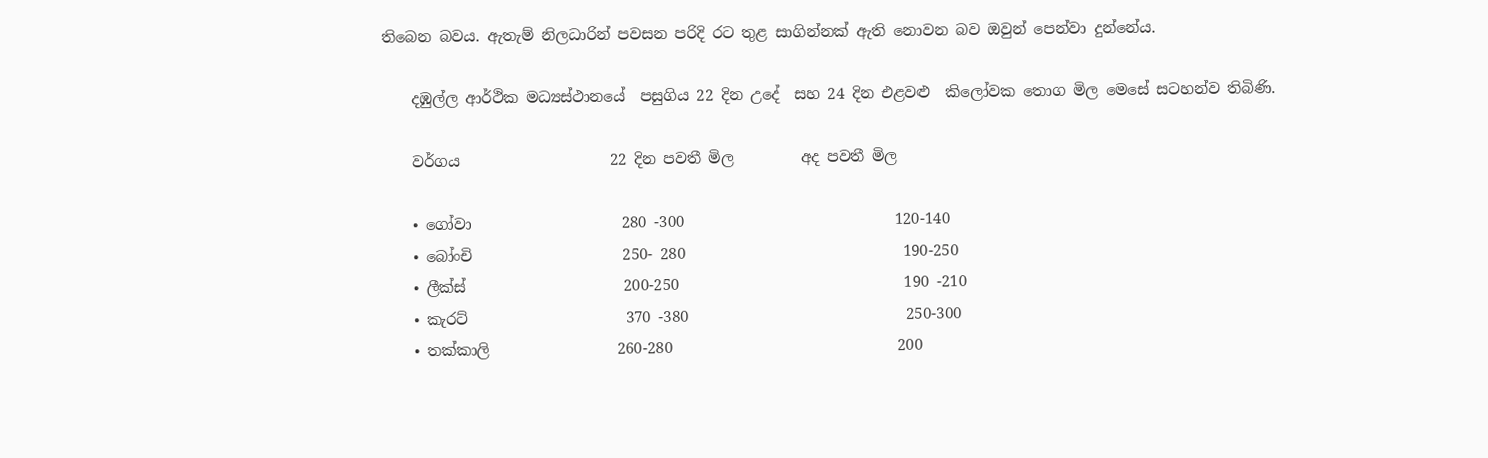තිබෙන බවය. ඇතැම් නිලධාරින් පවසන පරිදි රට තුළ සාගින්නක් ඇති නොවන බව ඔවුන් පෙන්වා දුන්නේය.

    දඹුල්ල ආර්ථික මධ්‍යස්ථානයේ  පසුගිය 22 දින උදේ  සහ 24 දින එළවළු  කිලෝවක තොග මිල මෙසේ සටහන්ව තිබිණි.

    වර්ගය                    22 දින පවතී මිල         අද පවතී මිල

    • ගෝවා                    280 -300                            120-140
    • බෝංචි                    250- 280                             190-250
    • ලීක්ස්                     200-250                              190 -210
    • කැරට්                     370 -380                             250-300
    • තක්කාලි                 260-280                              200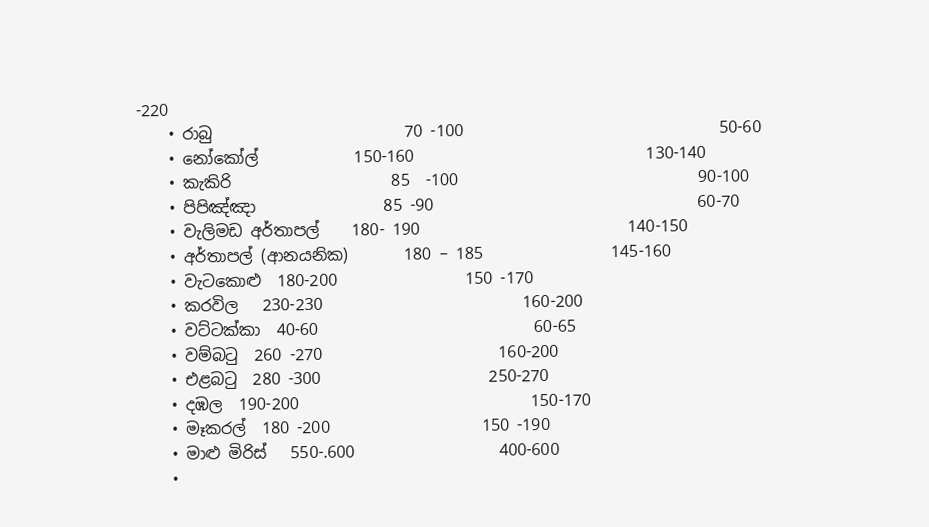-220
    • රාබු                        70 -100                                50-60
    • නෝකෝල්            150-160                             130-140
    • කැකිරි                    85  -100                              90-100
    • පිපිඤ්ඤා                85 -90                                 60-70
    • වැලිමඩ අර්තාපල්    180- 190                          140-150
    • අර්තාපල් (ආනයනික)       180 – 185                145-160
    • වැටකොළු  180-200                150 -170
    • කරවිල   230-230                         160-200
    • වට්ටක්කා  40-60                           60-65
    • වම්බටු  260 -270                      160-200
    • එළබටු  280 -300                     250-270
    • දඹල  190-200                             150-170
    • මෑකරල්  180 -200                   150 -190
    • මාළු මිරිස්   550-.600                  400-600
    •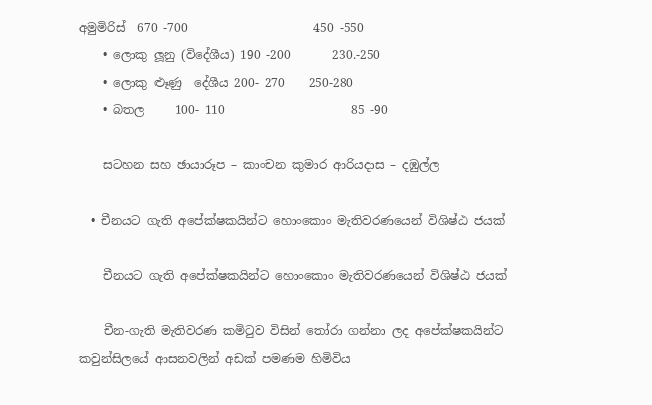අමුමිරිස්  670 -700                     450 -550
    • ලොකු ලූනු (විදේශීය) 190 -200       230.-250
    • ලොකු ළූණු  දේශීය 200- 270    250-280
    • බතල     100- 110                     85 -90

    සටහන සහ ඡායාරූප – කාංචන කුමාර ආරියදාස – දඹුල්ල

  • චීනයට ගැති අපේක්ෂකයින්ට හොංකොං මැතිවරණයෙන් විශිෂ්ඨ ජයක්

    චීනයට ගැති අපේක්ෂකයින්ට හොංකොං මැතිවරණයෙන් විශිෂ්ඨ ජයක්

    චීන-ගැති මැතිවරණ කමිටුව විසින් තෝරා ගන්නා ලද අපේක්ෂකයින්ට කවුන්සිලයේ ආසනවලින් අඩක් පමණම හිමිවිය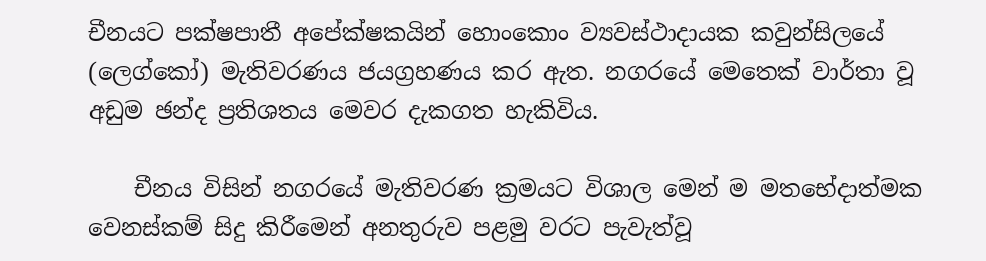චීනයට පක්ෂපාතී අපේක්ෂකයින් හොංකොං ව්‍යවස්ථාදායක කවුන්සිලයේ (ලෙග්කෝ) මැතිවරණය ජයග්‍රහණය කර ඇත. නගරයේ මෙතෙක් වාර්තා වූ අඩුම ඡන්ද ප්‍රතිශතය මෙවර දැකගත හැකිවිය.

    චීනය විසින් නගරයේ මැතිවරණ ක්‍රමයට විශාල මෙන් ම මතභේදාත්මක වෙනස්කම් සිදු කිරීමෙන් අනතුරුව පළමු වරට පැවැත්වූ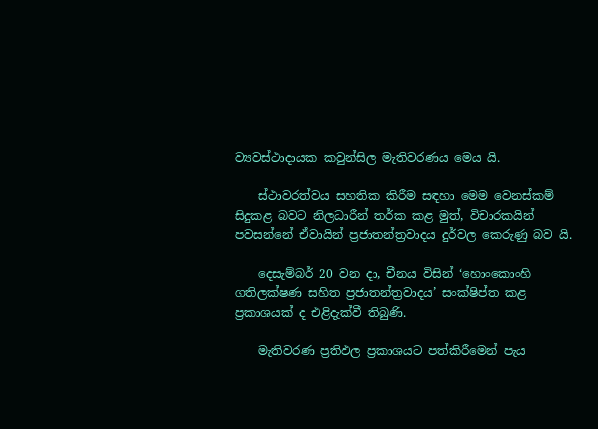ව්‍යවස්ථාදායක කවුන්සිල මැතිවරණය මෙය යි.

    ස්ථාවරත්වය සහතික කිරීම සඳහා මෙම වෙනස්කම් සිදුකළ බවට නිලධාරීන් තර්ක කළ මුත්, විචාරකයින් පවසන්නේ ඒවායින් ප්‍රජාතන්ත්‍රවාදය දුර්වල කෙරුණු බව යි.

    දෙසැම්බර් 20 වන දා, චීනය විසින් ‘හොංකොංහි ගතිලක්ෂණ සහිත ප්‍රජාතන්ත්‍රවාදය’ සංක්ෂිප්ත කළ ප්‍රකාශයක් ද එළිදැක්වී තිබුණි.

    මැතිවරණ ප්‍රතිඵල ප්‍රකාශයට පත්කිරීමෙන් පැය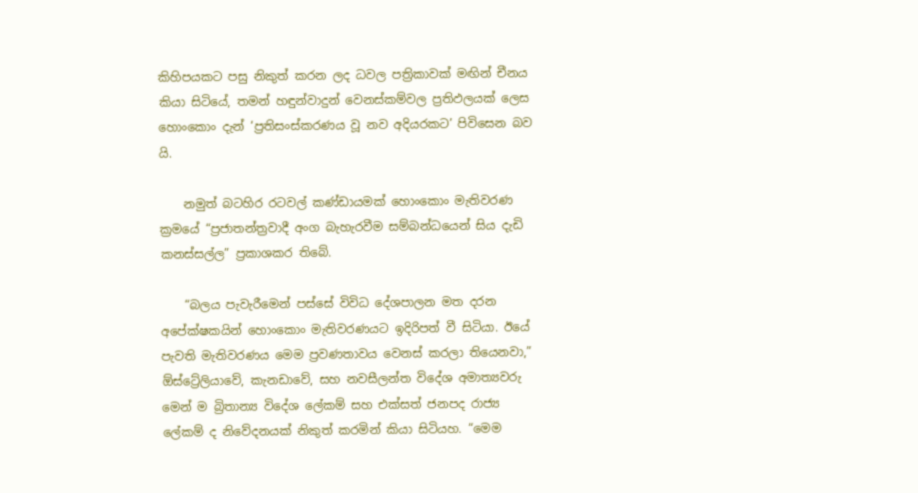කිහිපයකට පසු නිකුත් කරන ලද ධවල පත්‍රිකාවක් මඟින් චීනය කියා සිටියේ, තමන් හඳුන්වාදුන් වෙනස්කම්වල ප්‍රතිඵලයක් ලෙස හොංකොං දැන් ‘ප්‍රතිසංස්කරණය වූ නව අදියරකට’ පිවිසෙන බව යි.

    නමුත් බටහිර රටවල් කණ්ඩායමක් හොංකොං මැතිවරණ ක්‍රමයේ “ප්‍රජාතන්ත්‍රවාදී අංග බැහැරවීම සම්බන්ධයෙන් සිය දැඩි කනස්සල්ල” ප්‍රකාශකර තිබේ.

    “බලය පැවැරීමෙන් පස්සේ විවිධ දේශපාලන මත දරන අපේක්ෂකයින් හොංකොං මැතිවරණයට ඉදිරිපත් වී සිටියා. ඊයේ පැවති මැතිවරණය මෙම ප්‍රවණතාවය වෙනස් කරලා තියෙනවා,” ඕස්ට්‍රේලියාවේ, කැනඩාවේ, සහ නවසීලන්ත විදේශ අමාත්‍යවරු මෙන් ම බ්‍රිතාන්‍ය විදේශ ලේකම් සහ එක්සත් ජනපද රාජ්‍ය ලේකම් ද නිවේදනයක් නිකුත් කරමින් කියා සිටියහ. “මෙම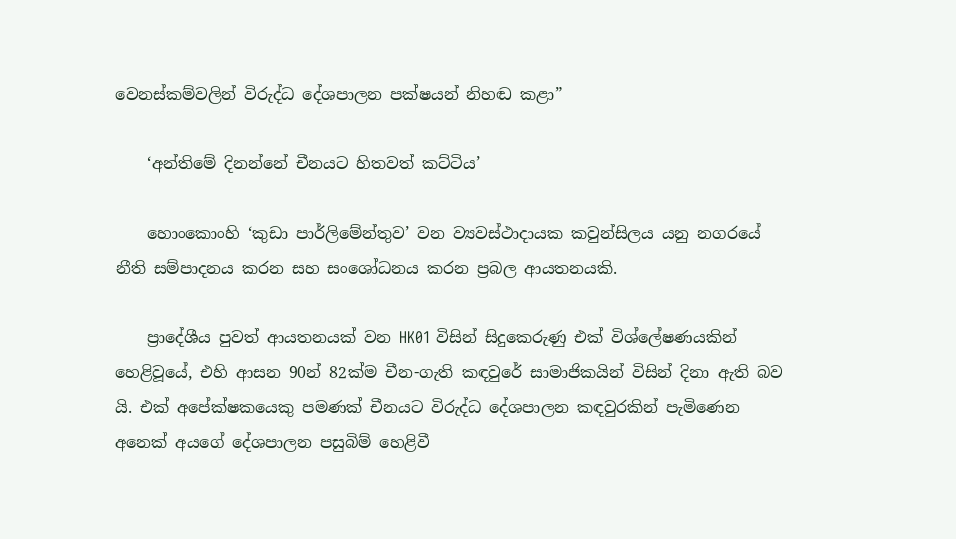වෙනස්කම්වලින් විරුද්ධ දේශපාලන පක්ෂයන් නිහඬ කළා”

    ‘අන්තිමේ දිනන්නේ චීනයට හිතවත් කට්ටිය’

    හොංකොංහි ‘කුඩා පාර්ලිමේන්තුව’ වන ව්‍යවස්ථාදායක කවුන්සිලය යනු නගරයේ නීති සම්පාදනය කරන සහ සංශෝධනය කරන ප්‍රබල ආයතනයකි.

    ප්‍රාදේශීය පුවත් ආයතනයක් වන HK01 විසින් සිදුකෙරුණු එක් විශ්ලේෂණයකින් හෙළිවූයේ, එහි ආසන 90න් 82ක්ම චීන-ගැති කඳවුරේ සාමාජිකයින් විසින් දිනා ඇති බව යි. එක් අපේක්ෂකයෙකු පමණක් චීනයට විරුද්ධ දේශපාලන කඳවුරකින් පැමිණෙන අනෙක් අයගේ දේශපාලන පසුබිම් හෙළිවී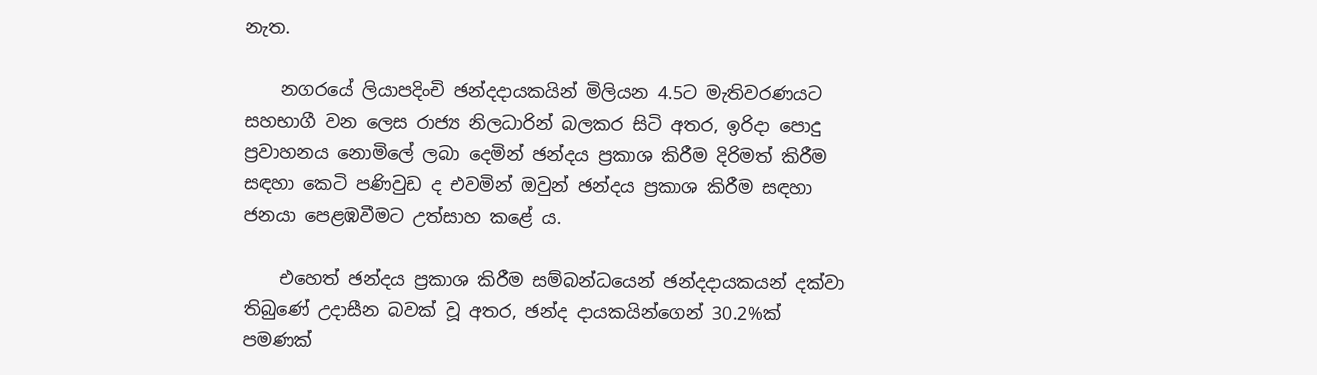නැත.

    නගරයේ ලියාපදිංචි ඡන්දදායකයින් මිලියන 4.5ට මැතිවරණයට සහභාගී වන ලෙස රාජ්‍ය නිලධාරින් බලකර සිටි අතර, ඉරිදා පොදු ප්‍රවාහනය නොමිලේ ලබා දෙමින් ඡන්දය ප්‍රකාශ කිරීම දිරිමත් කිරීම සඳහා කෙටි පණිවුඩ ද එවමින් ඔවුන් ඡන්දය ප්‍රකාශ කිරීම සඳහා ජනයා පෙළඹවීමට උත්සාහ කළේ ය.

    එහෙත් ඡන්දය ප්‍රකාශ කිරීම සම්බන්ධයෙන් ඡන්දදායකයන් දක්වා තිබුණේ උදාසීන බවක් වූ අතර, ඡන්ද දායකයින්ගෙන් 30.2%ක් පමණක්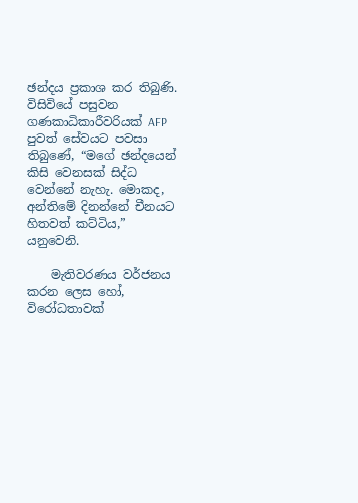ඡන්දය ප්‍රකාශ කර තිබුණි. විසිවියේ පසුවන ගණකාධිකාරීවරියක් AFP පුවත් සේවයට පවසා තිබුණේ, “මගේ ඡන්දයෙන් කිසි වෙනසක් සිද්ධ වෙන්නේ නැහැ. මොකද, අන්තිමේ දිනන්නේ චීනයට හිතවත් කට්ටිය,” යනුවෙනි.

    මැතිවරණය වර්ජනය කරන ලෙස හෝ, විරෝධතාවක්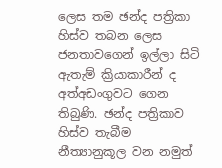ලෙස තම ඡන්ද පත්‍රිකා හිස්ව තබන ලෙස ජනතාවගෙන් ඉල්ලා සිටි ඇතැම් ක්‍රියාකාරීන් ද අත්අඩංගුවට ගෙන තිබුණි. ඡන්ද පත්‍රිකාව හිස්ව තැබීම නීත්‍යානුකූල වන නමුත්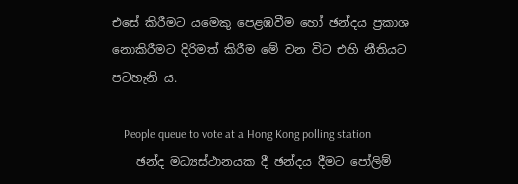එසේ කිරීමට යමෙකු පෙළඹවීම හෝ ඡන්දය ප්‍රකාශ නොකිරීමට දිරිමත් කිරීම මේ වන විට එහි නීතියට පටහැනි ය.

    People queue to vote at a Hong Kong polling station
    ඡන්ද මධ්‍යස්ථානයක දී ඡන්දය දීමට පෝලිම්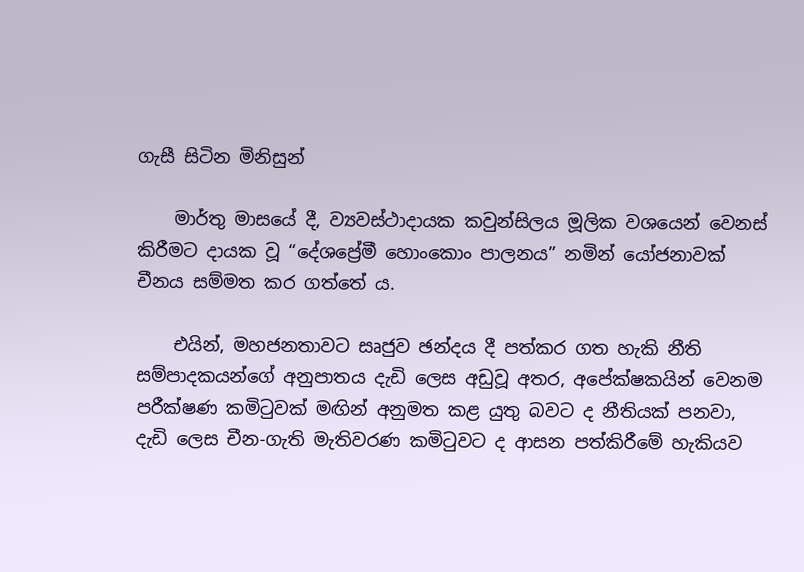ගැසී සිටින මිනිසුන්

    මාර්තු මාසයේ දී, ව්‍යවස්ථාදායක කවුන්සිලය මූලික වශයෙන් වෙනස් කිරීමට දායක වූ “දේශප්‍රේමී හොංකොං පාලනය” නමින් යෝජනාවක් චීනය සම්මත කර ගත්තේ ය.

    එයින්, මහජනතාවට සෘජුව ඡන්දය දී පත්කර ගත හැකි නීති සම්පාදකයන්ගේ අනුපාතය දැඩි ලෙස අඩුවූ අතර, අපේක්ෂකයින් වෙනම පරීක්ෂණ කමිටුවක් මඟින් අනුමත කළ යුතු බවට ද නීතියක් පනවා, දැඩි ලෙස චීන-ගැති මැතිවරණ කමිටුවට ද ආසන පත්කිරීමේ හැකියව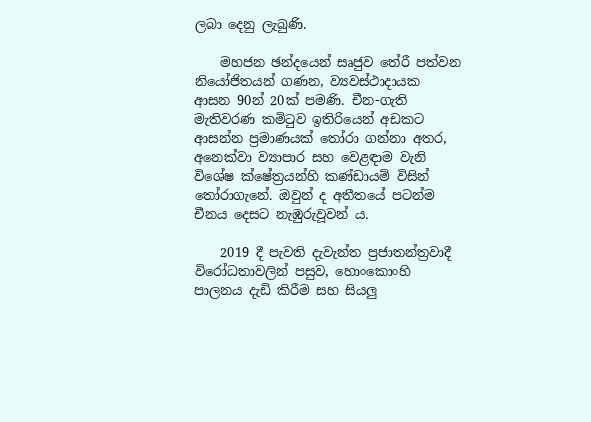ලබා දෙනු ලැබුණි.

    මහජන ඡන්දයෙන් සෘජුව තේරී පත්වන නියෝජිතයන් ගණන, ව්‍යවස්ථාදායක ආසන 90න් 20ක් පමණි. චීන-ගැති මැතිවරණ කමිටුව ඉතිරියෙන් අඩකට ආසන්න ප්‍රමාණයක් තෝරා ගන්නා අතර, අනෙක්වා ව්‍යාපාර සහ වෙළඳාම වැනි විශේෂ ක්ෂේත්‍රයන්හි කණ්ඩායම් විසින් තෝරාගැනේ. ඔවුන් ද අතීතයේ පටන්ම චීනය දෙසට නැඹුරුවූවන් ය.

    2019 දී පැවති දැවැන්ත ප්‍රජාතන්ත්‍රවාදී විරෝධතාවලින් පසුව, හොංකොංහි පාලනය දැඩි කිරීම සහ සියලු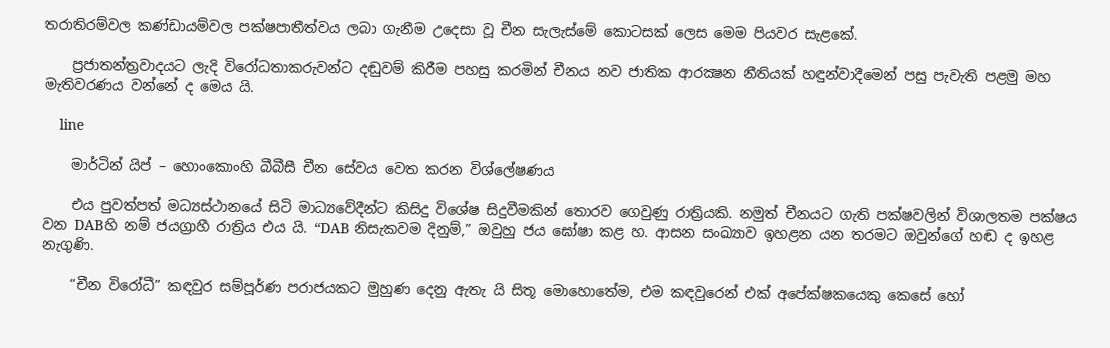තරාතිරම්වල කණ්ඩායම්වල පක්ෂපාතීත්වය ලබා ගැනීම උදෙසා වූ චීන සැලැස්මේ කොටසක් ලෙස මෙම පියවර සැළකේ.

    ප්‍රජාතන්ත්‍රවාදයට ලැදි විරෝධතාකරුවන්ට දඬුවම් කිරීම පහසු කරමින් චීනය නව ජාතික ආරක්‍ෂන නීතියක් හඳුන්වාදීමෙන් පසු පැවැති පළමු මහ මැතිවරණය වන්නේ ද මෙය යි.

    line

    මාර්ටින් යිප් – හොංකොංහි බීබීසී චීන සේවය වෙත කරන විශ්ලේෂණය

    එය පුවත්පත් මධ්‍යස්ථානයේ සිටි මාධ්‍යවේදීන්ට කිසිදු විශේෂ සිදුවීමකින් තොරව ගෙවුණු රාත්‍රියකි. නමුත් චීනයට ගැති පක්ෂවලින් විශාලතම පක්ෂය වන DABහි නම් ජයග්‍රාහී රාත්‍රිය එය යි. “DAB නිසැකවම දිනුම්,” ඔවුහු ජය ඝෝෂා කළ හ. ආසන සංඛ්‍යාව ඉහළන යන තරමට ඔවුන්ගේ හඬ ද ඉහළ නැගුණි.

    “චීන විරෝධී” කඳවුර සම්පූර්ණ පරාජයකට මුහුණ දෙනු ඇතැ යි සිතූ මොහොතේම, එම කඳවුරෙන් එක් අපේක්ෂකයෙකු කෙසේ හෝ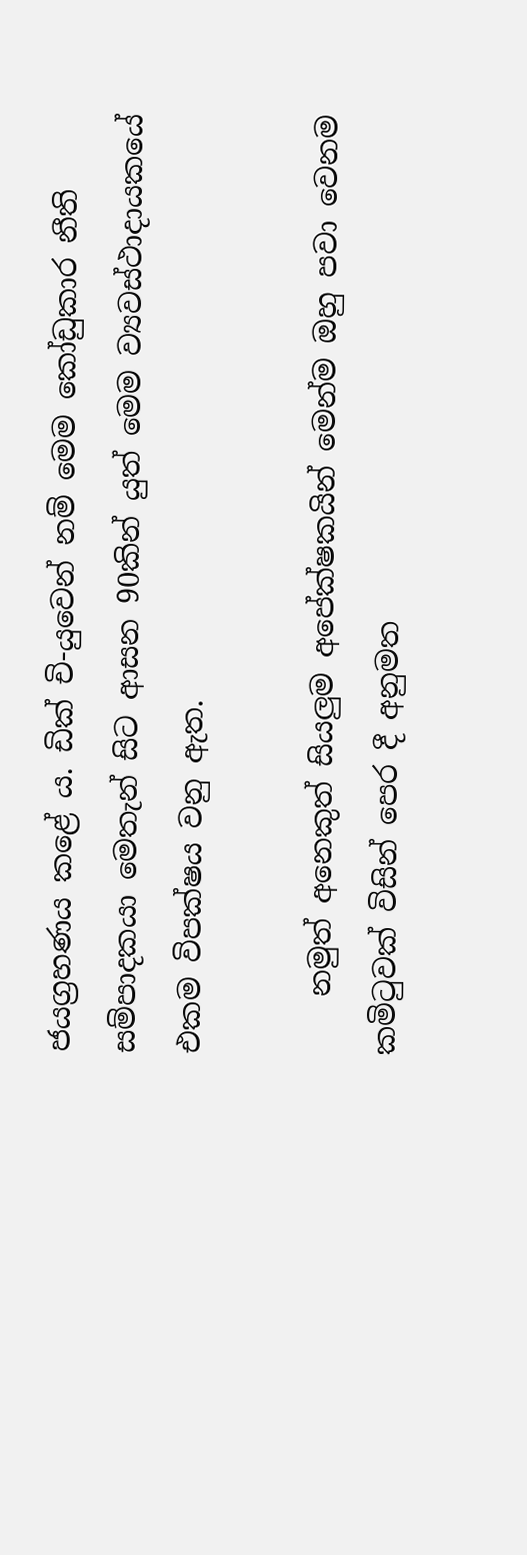ජයග්‍රහණය කළේ ය. ඩික් චි-යුවෙන් නම් මෙම කෝඩුකාර නීති සම්පාදකයා මෙතැන් සිට ආසන 90කින් යුත් මෙම ව්‍යවස්ථාදායකයේ එකම විපක්ෂය වනු ඇත.

    නමුත් අනෙකුත් සියලුම අපේක්ෂකයින් මෙන්ම ඔහු පවා වෙනම කමිටුවක් විසින් පෙර දී අනුමත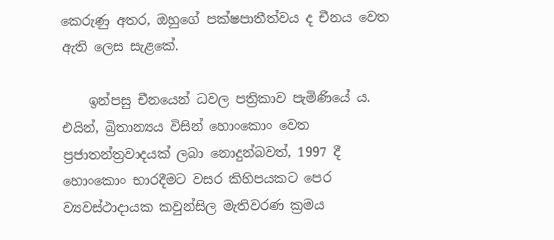කෙරුණු අතර, ඔහුගේ පක්ෂපාතීත්වය ද චීනය වෙත ඇති ලෙස සැළකේ.

    ඉන්පසු චීනයෙන් ධවල පත්‍රිකාව පැමිණියේ ය. එයින්, බ්‍රිතාන්‍යය විසින් හොංකොං වෙත ප්‍රජාතන්ත්‍රවාදයක් ලබා නොදුන්බවත්, 1997 දී හොංකොං භාරදීමට වසර කිහිපයකට පෙර ව්‍යවස්ථාදායක කවුන්සිල මැතිවරණ ක්‍රමය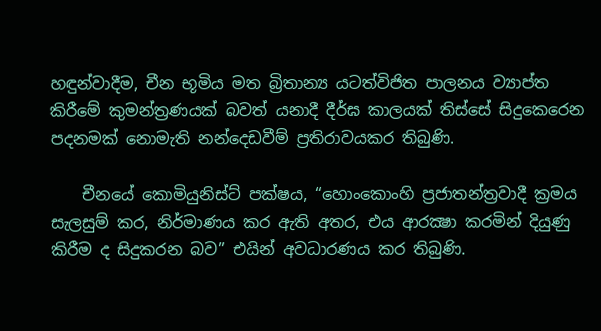හඳුන්වාදීම, චීන භූමිය මත බ්‍රිතාන්‍ය යටත්විජිත පාලනය ව්‍යාප්ත කිරීමේ කුමන්ත්‍රණයක් බවත් යනාදී දීර්ඝ කාලයක් තිස්සේ සිදුකෙරෙන පදනමක් නොමැති නන්දෙඩවීම් ප්‍රතිරාවයකර තිබුණි.

    චීනයේ කොමියුනිස්ට් පක්ෂය, “හොංකොංහි ප්‍රජාතන්ත්‍රවාදී ක්‍රමය සැලසුම් කර, නිර්මාණය කර ඇති අතර, එය ආරක්‍ෂා කරමින් දියුණු කිරීම ද සිදුකරන බව” එයින් අවධාරණය කර තිබුණි.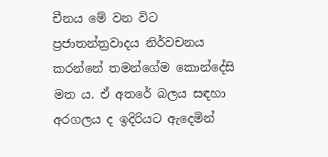චීනය මේ වන විට ප්‍රජාතන්ත්‍රවාදය නිර්වචනය කරන්නේ තමන්ගේම කොන්දේසි මත ය. ඒ අතරේ බලය සඳහා අරගලය ද ඉදිරියට ඇදෙමින්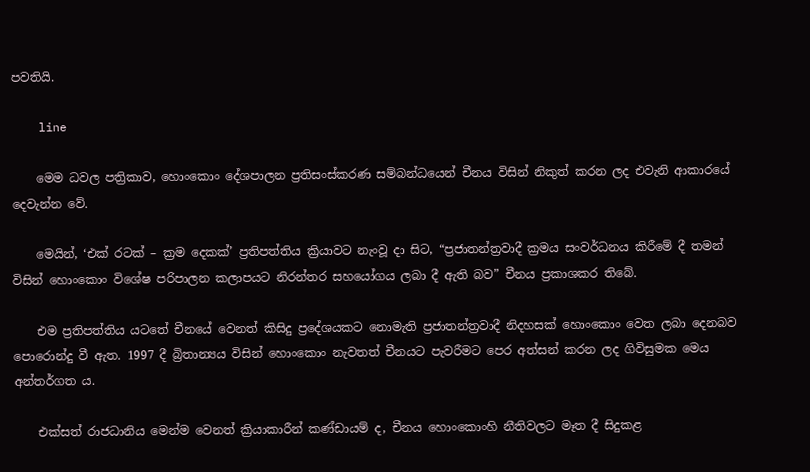පවතියි.

    line

    මෙම ධවල පත්‍රිකාව, හොංකොං දේශපාලන ප්‍රතිසංස්කරණ සම්බන්ධයෙන් චීනය විසින් නිකුත් කරන ලද එවැනි ආකාරයේ දෙවැන්න වේ.

    මෙයින්, ‘එක් රටක් – ක්‍රම දෙකක්’ ප්‍රතිපත්තිය ක්‍රියාවට නැංවූ දා සිට, “ප්‍රජාතන්ත්‍රවාදී ක්‍රමය සංවර්ධනය කිරීමේ දී තමන් විසින් හොංකොං විශේෂ පරිපාලන කලාපයට නිරන්තර සහයෝගය ලබා දී ඇති බව” චීනය ප්‍රකාශකර තිබේ.

    එම ප්‍රතිපත්තිය යටතේ චීනයේ වෙනත් කිසිදු ප්‍රදේශයකට නොමැති ප්‍රජාතන්ත්‍රවාදී නිදහසක් හොංකොං වෙත ලබා දෙනබව පොරොන්දු වී ඇත. 1997 දී බ්‍රිතාන්‍යය විසින් හොංකොං නැවතත් චීනයට පැවරීමට පෙර අත්සන් කරන ලද ගිවිසුමක මෙය අන්තර්ගත ය.

    එක්සත් රාජධානිය මෙන්ම වෙනත් ක්‍රියාකාරීන් කණ්ඩායම් ද, චීනය හොංකොංහි නීතිවලට මෑත දී සිදුකළ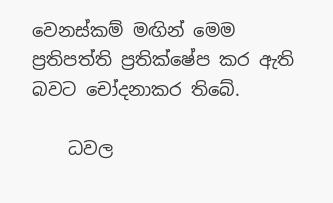වෙනස්කම් මඟින් මෙම ප්‍රතිපත්ති ප්‍රතික්ෂේප කර ඇති බවට චෝදනාකර තිබේ.

    ධවල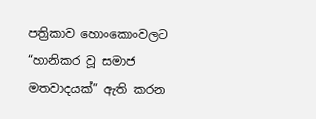පත්‍රිකාව හොංකොංවලට “හානිකර වූ සමාජ මතවාදයක්” ඇති කරන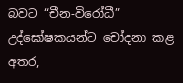බවට “චීන-විරෝධී” උද්ඝෝෂකයන්ට චෝදනා කළ අතර,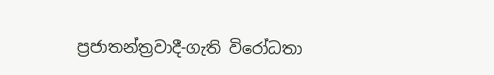ප්‍රජාතන්ත්‍රවාදී-ගැති විරෝධතා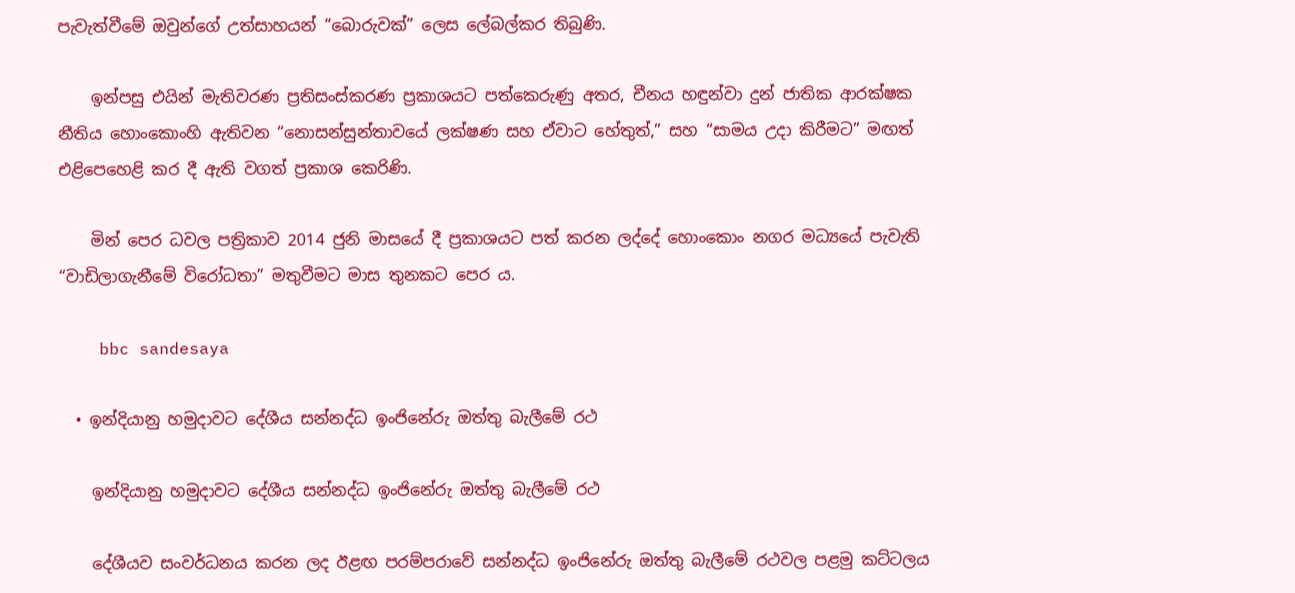පැවැත්වීමේ ඔවුන්ගේ උත්සාහයන් “බොරුවක්” ලෙස ලේබල්කර තිබුණි.

    ඉන්පසු එයින් මැතිවරණ ප්‍රතිසංස්කරණ ප්‍රකාශයට පත්කෙරුණු අතර, චීනය හඳුන්වා දුන් ජාතික ආරක්ෂක නීතිය හොංකොංහි ඇතිවන “නොසන්සුන්තාවයේ ලක්ෂණ සහ ඒවාට හේතුත්,” සහ “සාමය උදා කිරීමට” මඟත් එළිපෙහෙළි කර දී ඇති වගත් ප්‍රකාශ කෙරිණි.

    මින් පෙර ධවල පත්‍රිකාව 2014 ජුනි මාසයේ දී ප්‍රකාශයට පත් කරන ලද්දේ හොංකොං නගර මධ්‍යයේ පැවැති “වාඩිලාගැනීමේ විරෝධතා” මතුවීමට මාස තුනකට පෙර ය.

    bbc sandesaya

  • ඉන්දියානු හමුදාවට දේශීය සන්නද්ධ ඉංජිනේරු ඔත්තු බැලීමේ රථ

    ඉන්දියානු හමුදාවට දේශීය සන්නද්ධ ඉංජිනේරු ඔත්තු බැලීමේ රථ

    දේශීයව සංවර්ධනය කරන ලද ඊළඟ පරම්පරාවේ සන්නද්ධ ඉංජිනේරු ඔත්තු බැලීමේ රථවල පළමු කට්ටලය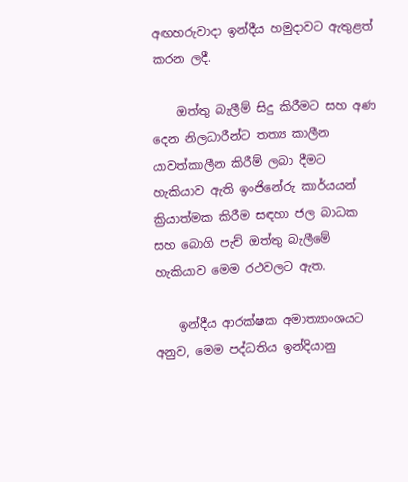අඟහරුවාදා ඉන්දීය හමුදාවට ඇතුළත් කරන ලදී.

    ඔත්තු බැලීම් සිදු කිරීමට සහ අණ දෙන නිලධාරීන්ට තත්‍ය කාලීන යාවත්කාලීන කිරීම් ලබා දීමට හැකියාව ඇති ඉංජිනේරු කාර්යයන් ක්‍රියාත්මක කිරීම සඳහා ජල බාධක සහ බොගි පැච් ඔත්තු බැලීමේ හැකියාව මෙම රථවලට ඇත.

    ඉන්දීය ආරක්ෂක අමාත්‍යාංශයට අනුව, මෙම පද්ධතිය ඉන්දියානු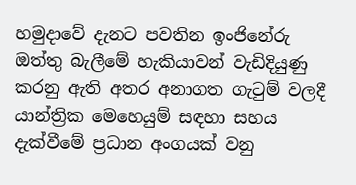හමුදාවේ දැනට පවතින ඉංජිනේරු ඔත්තු බැලීමේ හැකියාවන් වැඩිදියුණු කරනු ඇති අතර අනාගත ගැටුම් වලදී යාන්ත්‍රික මෙහෙයුම් සඳහා සහය දැක්වීමේ ප්‍රධාන අංගයක් වනු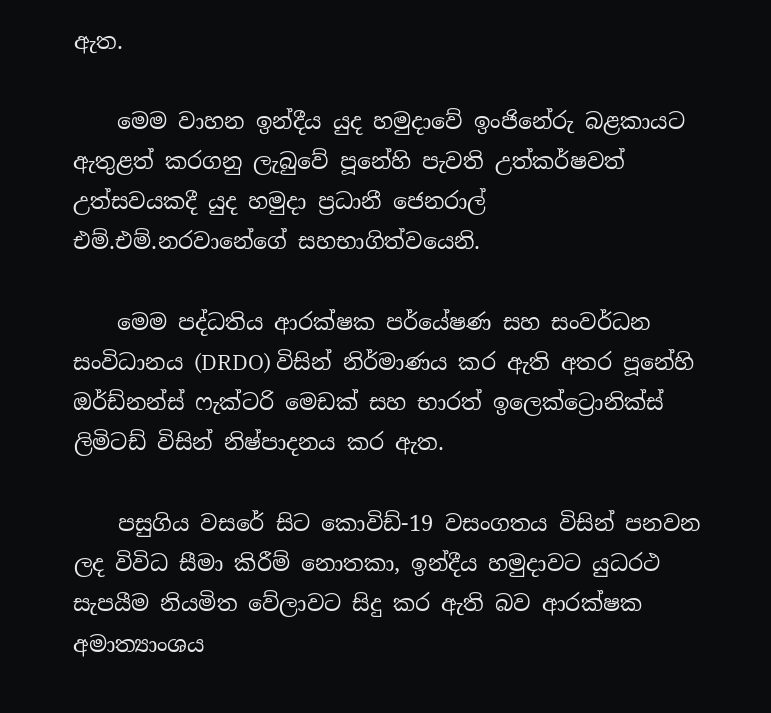ඇත.

    මෙම වාහන ඉන්දීය යුද හමුදාවේ ඉංජිනේරු බළකායට ඇතුළත් කරගනු ලැබුවේ පූනේහි පැවති උත්කර්ෂවත් උත්සවයකදී යුද හමුදා ප්‍රධානී ජෙනරාල් එම්.එම්.නරවානේගේ සහභාගිත්වයෙනි.

    මෙම පද්ධතිය ආරක්ෂක පර්යේෂණ සහ සංවර්ධන සංවිධානය (DRDO) විසින් නිර්මාණය කර ඇති අතර පූනේහි ඔර්ඩ්නන්ස් ෆැක්ටරි මෙඩක් සහ භාරත් ඉලෙක්ට්‍රොනික්ස් ලිමිටඩ් විසින් නිෂ්පාදනය කර ඇත.

    පසුගිය වසරේ සිට කොවිඩ්-19 වසංගතය විසින් පනවන ලද විවිධ සීමා කිරීම් නොතකා, ඉන්දීය හමුදාවට යුධරථ සැපයීම නියමිත වේලාවට සිදු කර ඇති බව ආරක්ෂක අමාත්‍යාංශය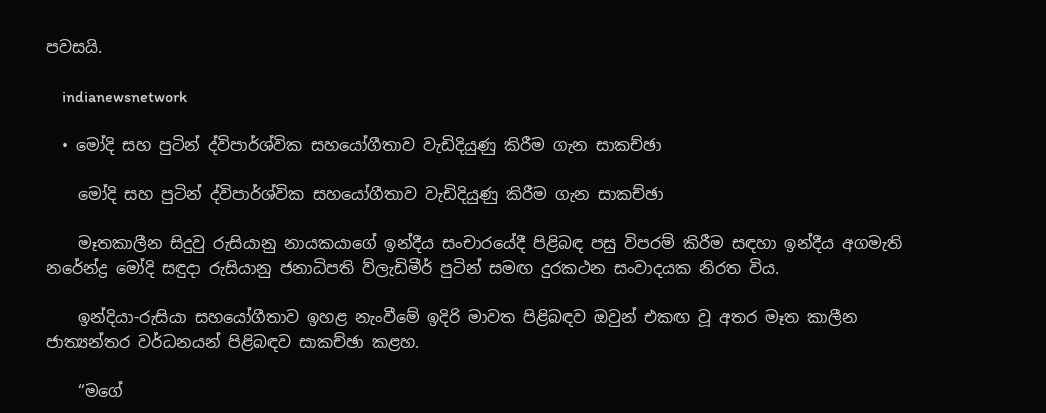පවසයි.

    indianewsnetwork

  • මෝදි සහ පුටින් ද්විපාර්ශ්වික සහයෝගීතාව වැඩිදියුණු කිරීම ගැන සාකච්ඡා

    මෝදි සහ පුටින් ද්විපාර්ශ්වික සහයෝගීතාව වැඩිදියුණු කිරීම ගැන සාකච්ඡා

    මෑතකාලීන සිදුවු රුසියානු නායකයාගේ ඉන්දීය සංචාරයේදී පිළිබඳ පසු විපරම් කිරීම සඳහා ඉන්දීය අගමැති නරේන්ද්‍ර මෝදි සඳුදා රුසියානු ජනාධිපති ව්ලැඩිමීර් පුටින් සමඟ දුරකථන සංවාදයක නිරත විය.

    ඉන්දියා-රුසියා සහයෝගීතාව ඉහළ නැංවීමේ ඉදිරි මාවත පිළිබඳව ඔවුන් එකඟ වූ අතර මෑත කාලීන ජාත්‍යන්තර වර්ධනයන් පිළිබඳව සාකච්ඡා කළහ.

    “මගේ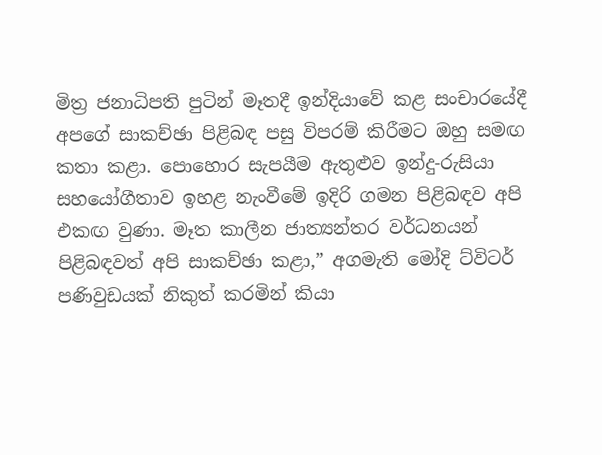මිත්‍ර ජනාධිපති පුටින් මෑතදී ඉන්දියාවේ කළ සංචාරයේදී අපගේ සාකච්ඡා පිළිබඳ පසු විපරම් කිරීමට ඔහු සමඟ කතා කළා. පොහොර සැපයීම ඇතුළුව ඉන්දු-රුසියා සහයෝගීතාව ඉහළ නැංවීමේ ඉදිරි ගමන පිළිබඳව අපි එකඟ වුණා. මෑත කාලීන ජාත්‍යන්තර වර්ධනයන් පිළිබඳවත් අපි සාකච්ඡා කළා,” අගමැති මෝදි ට්විටර් පණිවුඩයක් නිකුත් කරමින් කියා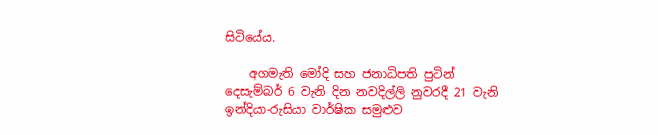සිටියේය.

    අගමැති මෝදි සහ ජනාධිපති පුටින් දෙසැම්බර් 6 වැනි දින නවදිල්ලි නුවරදී 21 වැනි ඉන්දියා-රුසියා වාර්ෂික සමුළුව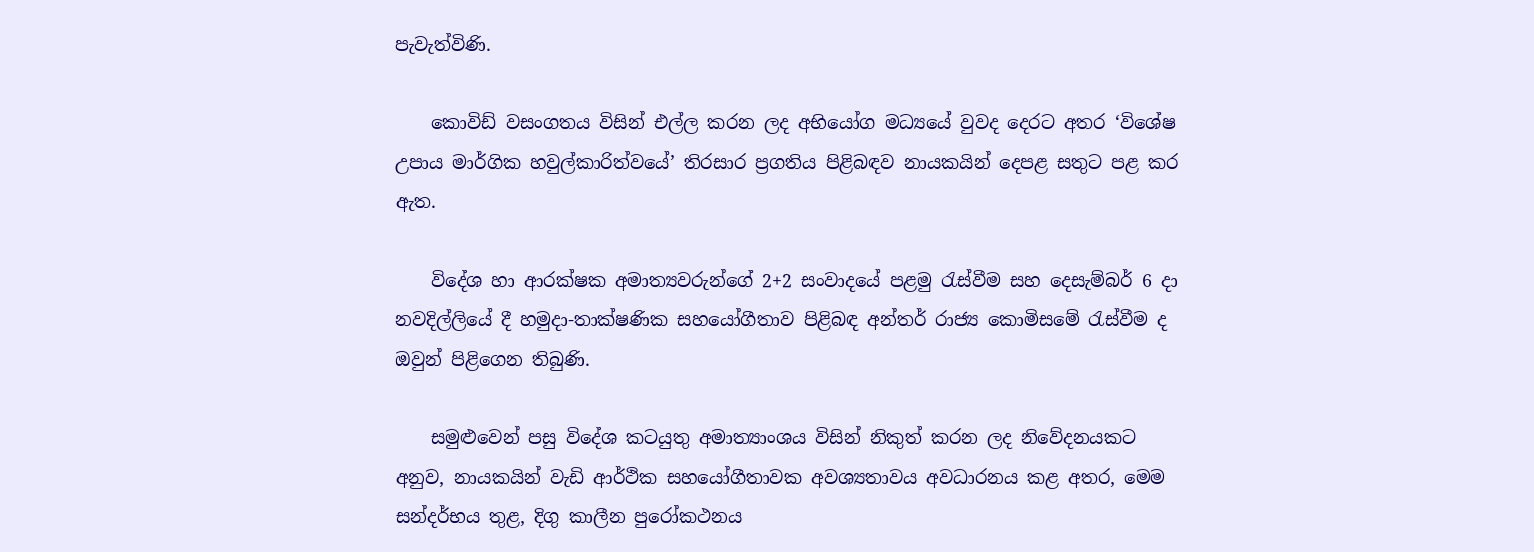පැවැත්විණි.

    කොවිඩ් වසංගතය විසින් එල්ල කරන ලද අභියෝග මධ්‍යයේ වුවද දෙරට අතර ‘විශේෂ උපාය මාර්ගික හවුල්කාරිත්වයේ’ තිරසාර ප්‍රගතිය පිළිබඳව නායකයින් දෙපළ සතුට පළ කර ඇත.

    විදේශ හා ආරක්ෂක අමාත්‍යවරුන්ගේ 2+2 සංවාදයේ පළමු රැස්වීම සහ දෙසැම්බර් 6 දා නවදිල්ලියේ දී හමුදා-තාක්ෂණික සහයෝගීතාව පිළිබඳ අන්තර් රාජ්‍ය කොමිසමේ රැස්වීම ද ඔවුන් පිළිගෙන තිබුණි.

    සමුළුවෙන් පසු විදේශ කටයුතු අමාත්‍යාංශය විසින් නිකුත් කරන ලද නිවේදනයකට අනුව, නායකයින් වැඩි ආර්ථික සහයෝගීතාවක අවශ්‍යතාවය අවධාරනය කළ අතර, මෙම සන්දර්භය තුළ, දිගු කාලීන පුරෝකථනය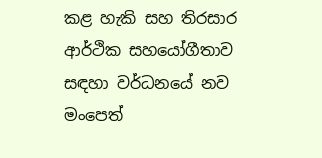කළ හැකි සහ තිරසාර ආර්ථික සහයෝගීතාව සඳහා වර්ධනයේ නව මංපෙත්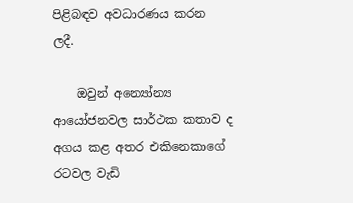පිළිබඳව අවධාරණය කරන ලදී.

    ඔවුන් අන්‍යෝන්‍ය ආයෝජනවල සාර්ථක කතාව ද අගය කළ අතර එකිනෙකාගේ රටවල වැඩි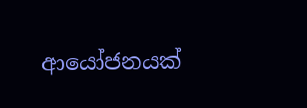ආයෝජනයක්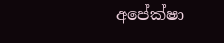අපේක්ෂා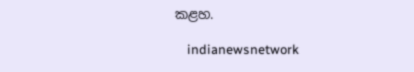කළහ.

    indianewsnetwork